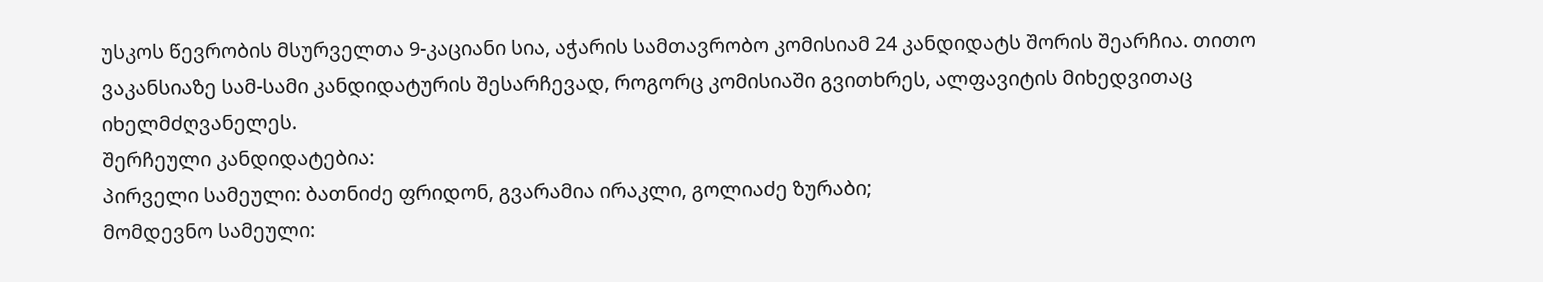უსკოს წევრობის მსურველთა 9-კაციანი სია, აჭარის სამთავრობო კომისიამ 24 კანდიდატს შორის შეარჩია. თითო ვაკანსიაზე სამ-სამი კანდიდატურის შესარჩევად, როგორც კომისიაში გვითხრეს, ალფავიტის მიხედვითაც იხელმძღვანელეს.
შერჩეული კანდიდატებია:
პირველი სამეული: ბათნიძე ფრიდონ, გვარამია ირაკლი, გოლიაძე ზურაბი;
მომდევნო სამეული: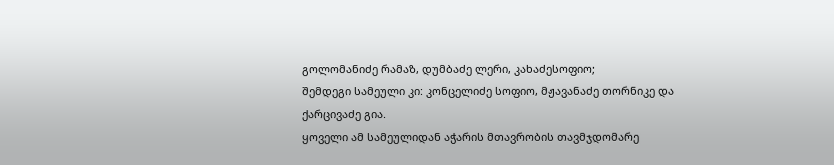გოლომანიძე რამაზ, დუმბაძე ლერი, კახაძესოფიო;
შემდეგი სამეული კი: კონცელიძე სოფიო, მჟავანაძე თორნიკე და ქარცივაძე გია.
ყოველი ამ სამეულიდან აჭარის მთავრობის თავმჯდომარე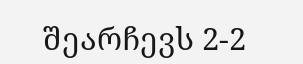შეარჩევს 2-2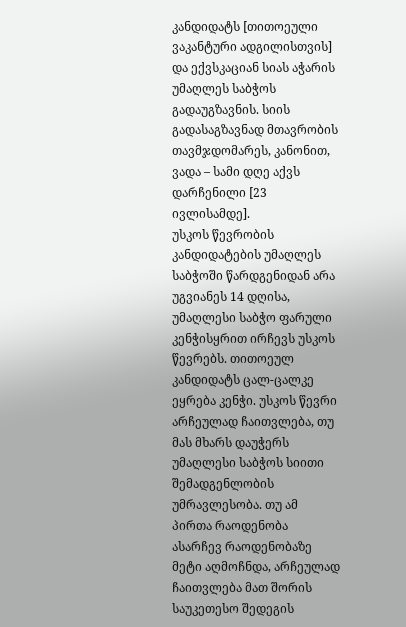კანდიდატს [თითოეული ვაკანტური ადგილისთვის] და ექვსკაციან სიას აჭარის უმაღლეს საბჭოს გადაუგზავნის. სიის გადასაგზავნად მთავრობის თავმჯდომარეს, კანონით, ვადა – სამი დღე აქვს დარჩენილი [23 ივლისამდე].
უსკოს წევრობის კანდიდატების უმაღლეს საბჭოში წარდგენიდან არა უგვიანეს 14 დღისა, უმაღლესი საბჭო ფარული კენჭისყრით ირჩევს უსკოს წევრებს. თითოეულ კანდიდატს ცალ-ცალკე ეყრება კენჭი. უსკოს წევრი არჩეულად ჩაითვლება, თუ მას მხარს დაუჭერს უმაღლესი საბჭოს სიითი შემადგენლობის უმრავლესობა. თუ ამ პირთა რაოდენობა ასარჩევ რაოდენობაზე მეტი აღმოჩნდა, არჩეულად ჩაითვლება მათ შორის საუკეთესო შედეგის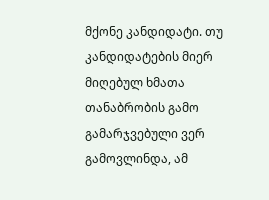მქონე კანდიდატი. თუ კანდიდატების მიერ მიღებულ ხმათა თანაბრობის გამო გამარჯვებული ვერ გამოვლინდა, ამ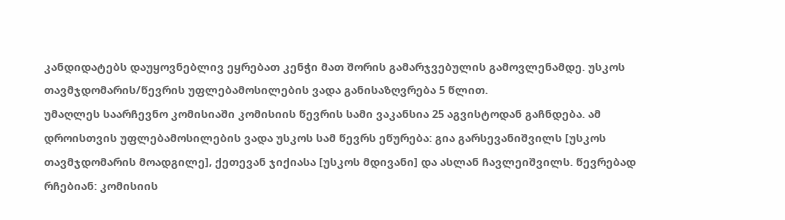კანდიდატებს დაუყოვნებლივ ეყრებათ კენჭი მათ შორის გამარჯვებულის გამოვლენამდე. უსკოს თავმჯდომარის/წევრის უფლებამოსილების ვადა განისაზღვრება 5 წლით.
უმაღლეს საარჩევნო კომისიაში კომისიის წევრის სამი ვაკანსია 25 აგვისტოდან გაჩნდება. ამ დროისთვის უფლებამოსილების ვადა უსკოს სამ წევრს ეწურება: გია გარსევანიშვილს [უსკოს თავმჯდომარის მოადგილე], ქეთევან ჯიქიასა [უსკოს მდივანი] და ასლან ჩავლეიშვილს. წევრებად რჩებიან: კომისიის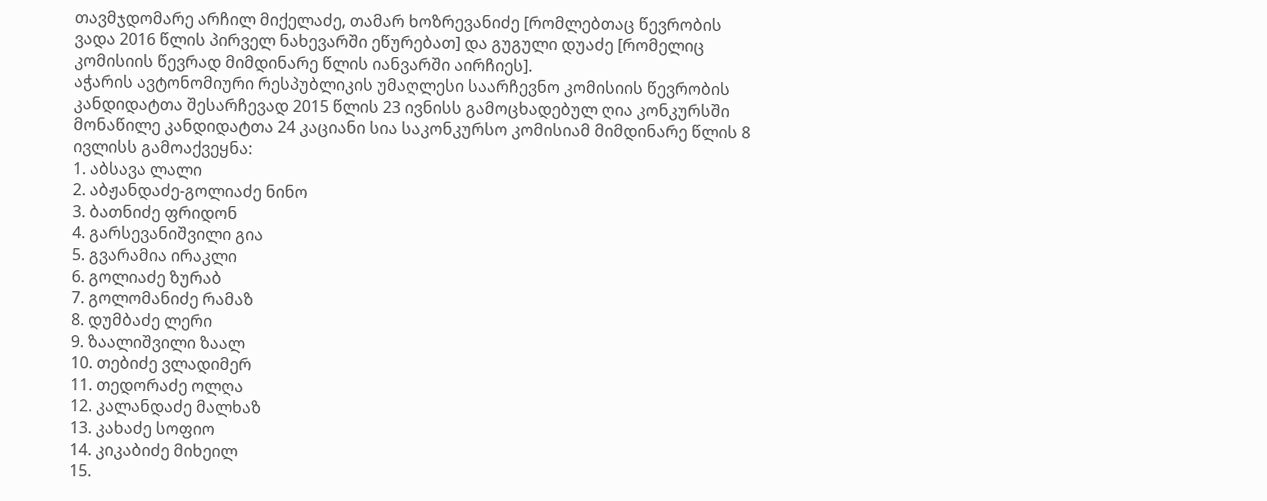თავმჯდომარე არჩილ მიქელაძე, თამარ ხოზრევანიძე [რომლებთაც წევრობის ვადა 2016 წლის პირველ ნახევარში ეწურებათ] და გუგული დუაძე [რომელიც კომისიის წევრად მიმდინარე წლის იანვარში აირჩიეს].
აჭარის ავტონომიური რესპუბლიკის უმაღლესი საარჩევნო კომისიის წევრობის კანდიდატთა შესარჩევად 2015 წლის 23 ივნისს გამოცხადებულ ღია კონკურსში მონაწილე კანდიდატთა 24 კაციანი სია საკონკურსო კომისიამ მიმდინარე წლის 8 ივლისს გამოაქვეყნა:
1. აბსავა ლალი
2. აბჟანდაძე-გოლიაძე ნინო
3. ბათნიძე ფრიდონ
4. გარსევანიშვილი გია
5. გვარამია ირაკლი
6. გოლიაძე ზურაბ
7. გოლომანიძე რამაზ
8. დუმბაძე ლერი
9. ზაალიშვილი ზაალ
10. თებიძე ვლადიმერ
11. თედორაძე ოლღა
12. კალანდაძე მალხაზ
13. კახაძე სოფიო
14. კიკაბიძე მიხეილ
15.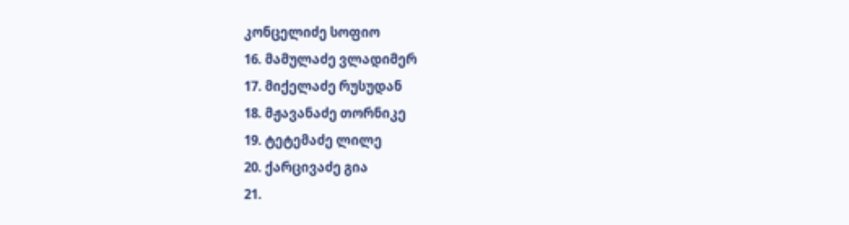კონცელიძე სოფიო
16. მამულაძე ვლადიმერ
17. მიქელაძე რუსუდან
18. მჟავანაძე თორნიკე
19. ტეტემაძე ლილე
20. ქარცივაძე გია
21.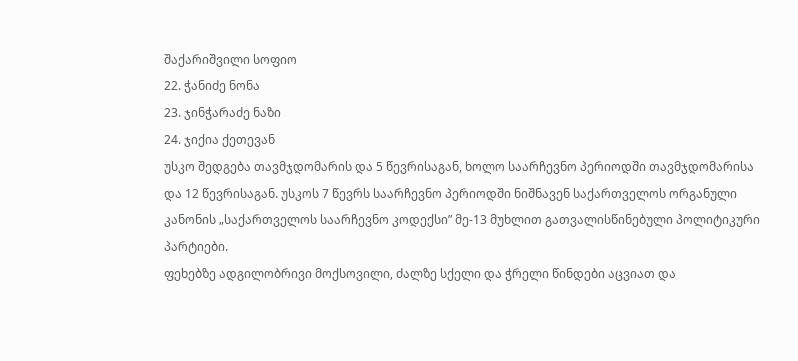შაქარიშვილი სოფიო
22. ჭანიძე ნონა
23. ჯინჭარაძე ნაზი
24. ჯიქია ქეთევან
უსკო შედგება თავმჯდომარის და 5 წევრისაგან, ხოლო საარჩევნო პერიოდში თავმჯდომარისა და 12 წევრისაგან. უსკოს 7 წევრს საარჩევნო პერიოდში ნიშნავენ საქართველოს ორგანული კანონის „საქართველოს საარჩევნო კოდექსი” მე-13 მუხლით გათვალისწინებული პოლიტიკური პარტიები.
ფეხებზე ადგილობრივი მოქსოვილი, ძალზე სქელი და ჭრელი წინდები აცვიათ და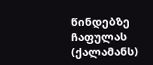წინდებზე ჩაფულას (ქალამანს)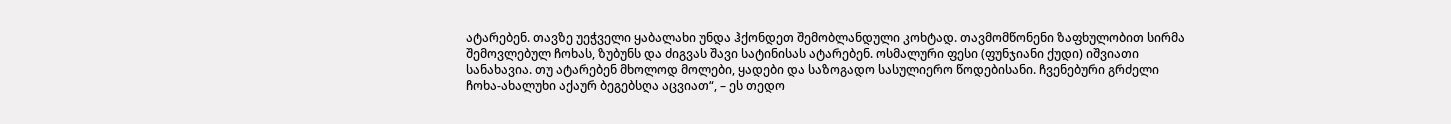ატარებენ. თავზე უეჭველი ყაბალახი უნდა ჰქონდეთ შემობლანდული კოხტად. თავმომწონენი ზაფხულობით სირმა შემოვლებულ ჩოხას, ზუბუნს და ძიგვას შავი სატინისას ატარებენ. ოსმალური ფესი (ფუნჯიანი ქუდი) იშვიათი სანახავია. თუ ატარებენ მხოლოდ მოლები, ყადები და საზოგადო სასულიერო წოდებისანი. ჩვენებური გრძელი ჩოხა-ახალუხი აქაურ ბეგებსღა აცვიათ“, – ეს თედო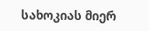სახოკიას მიერ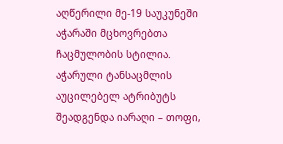აღწერილი მე-19 საუკუნეში აჭარაში მცხოვრებთა ჩაცმულობის სტილია.
აჭარული ტანსაცმლის აუცილებელ ატრიბუტს შეადგენდა იარაღი – თოფი,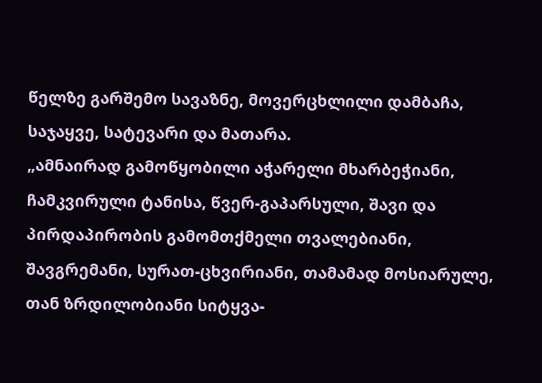წელზე გარშემო სავაზნე, მოვერცხლილი დამბაჩა, საჯაყვე, სატევარი და მათარა.
„ამნაირად გამოწყობილი აჭარელი მხარბეჭიანი, ჩამკვირული ტანისა, წვერ-გაპარსული, შავი და პირდაპირობის გამომთქმელი თვალებიანი, შავგრემანი, სურათ-ცხვირიანი, თამამად მოსიარულე, თან ზრდილობიანი სიტყვა-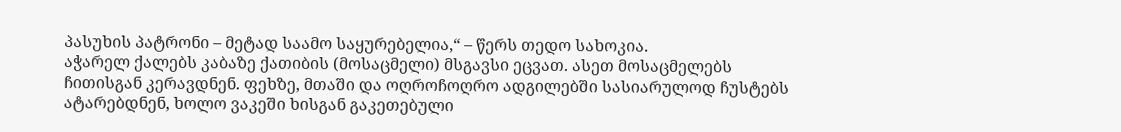პასუხის პატრონი – მეტად საამო საყურებელია,“ – წერს თედო სახოკია.
აჭარელ ქალებს კაბაზე ქათიბის (მოსაცმელი) მსგავსი ეცვათ. ასეთ მოსაცმელებს ჩითისგან კერავდნენ. ფეხზე, მთაში და ოღროჩოღრო ადგილებში სასიარულოდ ჩუსტებს ატარებდნენ, ხოლო ვაკეში ხისგან გაკეთებული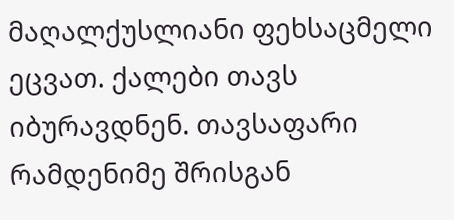მაღალქუსლიანი ფეხსაცმელი ეცვათ. ქალები თავს იბურავდნენ. თავსაფარი რამდენიმე შრისგან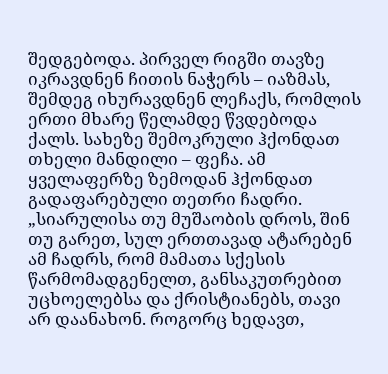შედგებოდა. პირველ რიგში თავზე იკრავდნენ ჩითის ნაჭერს – იაზმას, შემდეგ იხურავდნენ ლეჩაქს, რომლის ერთი მხარე წელამდე წვდებოდა ქალს. სახეზე შემოკრული ჰქონდათ თხელი მანდილი – ფეჩა. ამ ყველაფერზე ზემოდან ჰქონდათ გადაფარებული თეთრი ჩადრი.
„სიარულისა თუ მუშაობის დროს, შინ თუ გარეთ, სულ ერთთავად ატარებენ ამ ჩადრს, რომ მამათა სქესის წარმომადგენელთ, განსაკუთრებით უცხოელებსა და ქრისტიანებს, თავი არ დაანახონ. როგორც ხედავთ,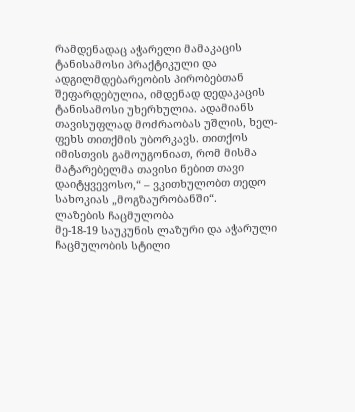რამდენადაც აჭარელი მამაკაცის ტანისამოსი პრაქტიკული და ადგილმდებარეობის პირობებთან შეფარდებულია, იმდენად დედაკაცის ტანისამოსი უხერხულია. ადამიანს თავისუფლად მოძრაობას უშლის, ხელ-ფეხს თითქმის უბორკავს. თითქოს იმისთვის გამოუგონიათ, რომ მისმა მატარებელმა თავისი ნებით თავი დაიტყვევოსო,“ – ვკითხულობთ თედო სახოკიას „მოგზაურობანში“.
ლაზების ჩაცმულობა
მე-18-19 საუკუნის ლაზური და აჭარული ჩაცმულობის სტილი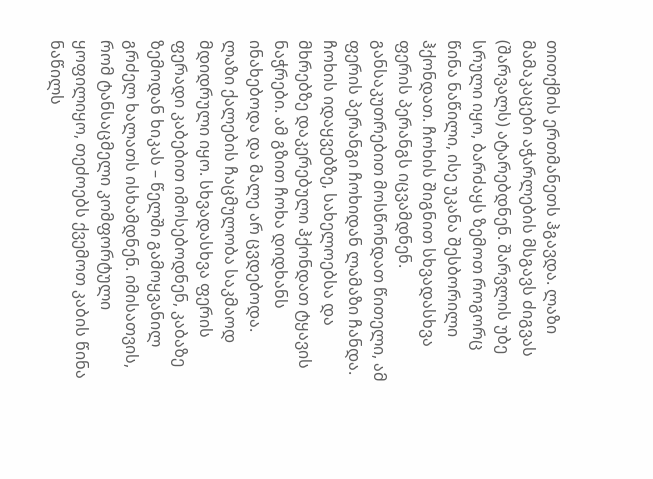თითქმის ერთმანეთს ჰგავდა. ლაზი მამაკაცები აჭარლების მსგავს ძიგვას (შარვალს) ატარებდნენ. შარვლის უბე სრული იყო, ბარძაყს ზემოთ როგორც წინა ნაწილი, ისე უკანა შესბორილი ჰქონდათ. ჩოხის შიგნით სხვადასხვა ფერის პერანგს იცვამდნენ. განსაკუთრებით მოსწონდათ წითელი, ამ ფერის პერანგი ჩოხიდან ლამაზი ჩანდა. ჩოხის იდაყვებზე, სახელოებსა და მხრებზე დაკერებული ჰქონდათ ტყავის ნაჭრები. ამ გზით ჩოხა დიდხანს ინახებოდა და მალე არ ცვდებოდა.
ლაზი ქალების ჩაცმულობა საკმაოდ მდიდრული იყო. სხვადასხვა ფერის ფერადი კაბებით იმოსებოდნენ, კაბაზე ზემოდან ხიკას – წელში გამოყვანილ გრძელ ხალათს ისხამდნენ. იმისათვის, რომ ტანსაცმელი კომფორტული ყოფილიყო, თეძოებს ქვემოთ კაბის წინა ნაწილს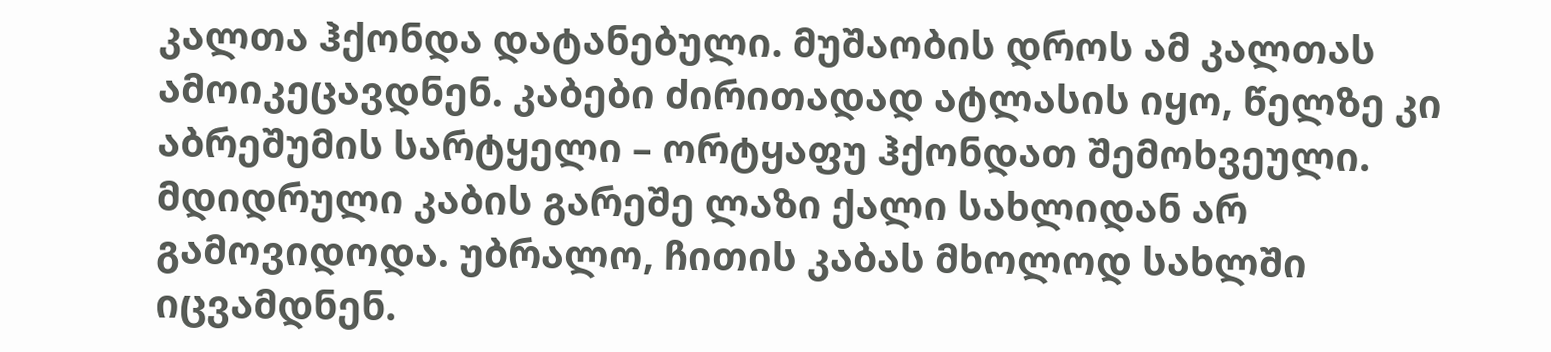კალთა ჰქონდა დატანებული. მუშაობის დროს ამ კალთას ამოიკეცავდნენ. კაბები ძირითადად ატლასის იყო, წელზე კი აბრეშუმის სარტყელი – ორტყაფუ ჰქონდათ შემოხვეული. მდიდრული კაბის გარეშე ლაზი ქალი სახლიდან არ გამოვიდოდა. უბრალო, ჩითის კაბას მხოლოდ სახლში იცვამდნენ.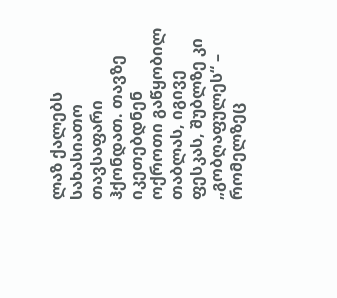ლაზ ქალებს სახასიათო თავსაფარი ჰქონდათ. თავზე იკეთებდნენ ოქროთი გაწყობილ თაბლას, იგივე ფესკას, შუბლზე კი „გობღაფულეს“ – რომელზეც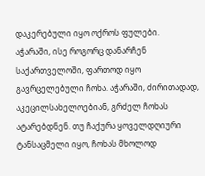დაკერებული იყო ოქროს ფულები.
აჭარაში, ისე როგორც დანარჩენ საქართველოში, ფართოდ იყო გავრცელებული ჩოხა. აჭარაში, ძირითადად, აკეცილსახელოებიან, გრძელ ჩოხას ატარებდნენ. თუ ჩაქურა ყოველდღიური ტანსაცმელი იყო, ჩოხას მხოლოდ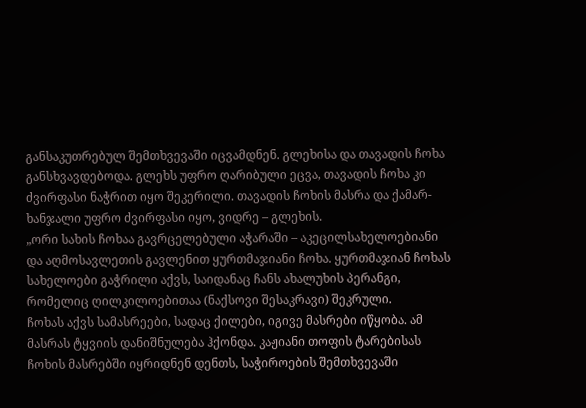განსაკუთრებულ შემთხვევაში იცვამდნენ. გლეხისა და თავადის ჩოხა განსხვავდებოდა. გლეხს უფრო ღარიბული ეცვა, თავადის ჩოხა კი ძვირფასი ნაჭრით იყო შეკერილი. თავადის ჩოხის მასრა და ქამარ-ხანჯალი უფრო ძვირფასი იყო, ვიდრე – გლეხის.
„ორი სახის ჩოხაა გავრცელებული აჭარაში – აკეცილსახელოებიანი და აღმოსავლეთის გავლენით ყურთმაჯიანი ჩოხა. ყურთმაჯიან ჩოხას სახელოები გაჭრილი აქვს, საიდანაც ჩანს ახალუხის პერანგი, რომელიც ღილკილოებითაა (ნაქსოვი შესაკრავი) შეკრული.
ჩოხას აქვს სამასრეები, სადაც ქილები, იგივე მასრები იწყობა. ამ მასრას ტყვიის დანიშნულება ჰქონდა. კაჟიანი თოფის ტარებისას ჩოხის მასრებში იყრიდნენ დენთს, საჭიროების შემთხვევაში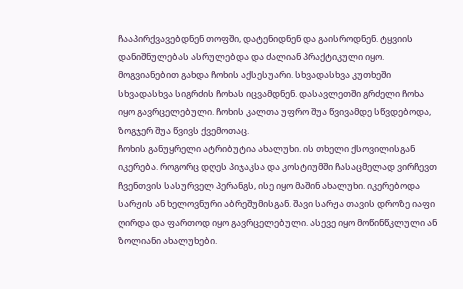ჩააპირქვავებდნენ თოფში, დატენიდნენ და გაისროდნენ. ტყვიის დანიშნულებას ასრულებდა და ძალიან პრაქტიკული იყო. მოგვიანებით გახდა ჩოხის აქსესუარი. სხვადასხვა კუთხეში სხვადასხვა სიგრძის ჩოხას იცვამდნენ. დასავლეთში გრძელი ჩოხა იყო გავრცელებული. ჩოხის კალთა უფრო შუა წვივამდე სწვდებოდა, ზოგჯერ შუა წვივს ქვემოთაც.
ჩოხის განუყრელი ატრიბუტია ახალუხი. ის თხელი ქსოვილისგან იკერება. როგორც დღეს პიჯაკსა და კოსტიუმში ჩასაცმელად ვირჩევთ ჩვენთვის სასურველ პერანგს, ისე იყო მაშინ ახალუხი. იკერებოდა სარჟის ან ხელოვნური აბრეშუმისგან. შავი სარჟა თავის დროზე იაფი ღირდა და ფართოდ იყო გავრცელებული. ასევე იყო მოწინწკლული ან ზოლიანი ახალუხები.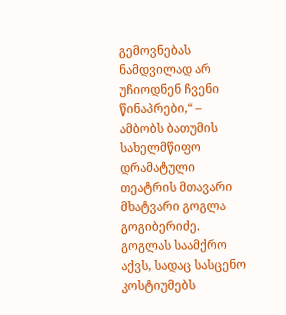გემოვნებას ნამდვილად არ უჩიოდნენ ჩვენი წინაპრები,“ – ამბობს ბათუმის სახელმწიფო დრამატული თეატრის მთავარი მხატვარი გოგლა გოგიბერიძე.
გოგლას საამქრო აქვს, სადაც სასცენო კოსტიუმებს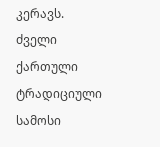კერავს. ძველი ქართული ტრადიციული სამოსი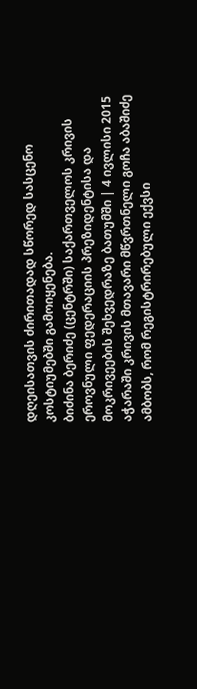დღეისათვის ძირითადად სწორედ სასცენო კოსტიუმებში გამოიყენება.
ბიძინა ბერიძე (ცენტრში) საქართველოს კრივის ეროვნული ფედერაციის პრეზიდენტისა და მოკრივეების შეხვედრაზე ბათუმში | 4 ივლისი 2015
აჭარაში კრივის მთავარი მწვრთნელი გოჩა აბაშიძე ამბობს, რომ რეგისტრირებული ექვსი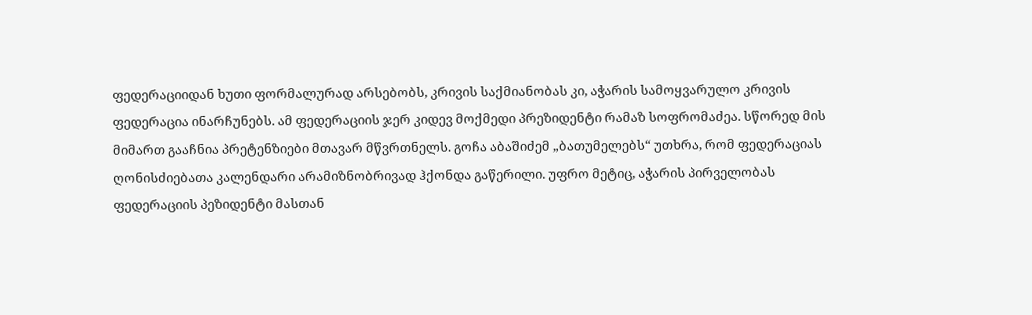ფედერაციიდან ხუთი ფორმალურად არსებობს, კრივის საქმიანობას კი, აჭარის სამოყვარულო კრივის ფედერაცია ინარჩუნებს. ამ ფედერაციის ჯერ კიდევ მოქმედი პრეზიდენტი რამაზ სოფრომაძეა. სწორედ მის მიმართ გააჩნია პრეტენზიები მთავარ მწვრთნელს. გოჩა აბაშიძემ „ბათუმელებს“ უთხრა, რომ ფედერაციას ღონისძიებათა კალენდარი არამიზნობრივად ჰქონდა გაწერილი. უფრო მეტიც, აჭარის პირველობას ფედერაციის პეზიდენტი მასთან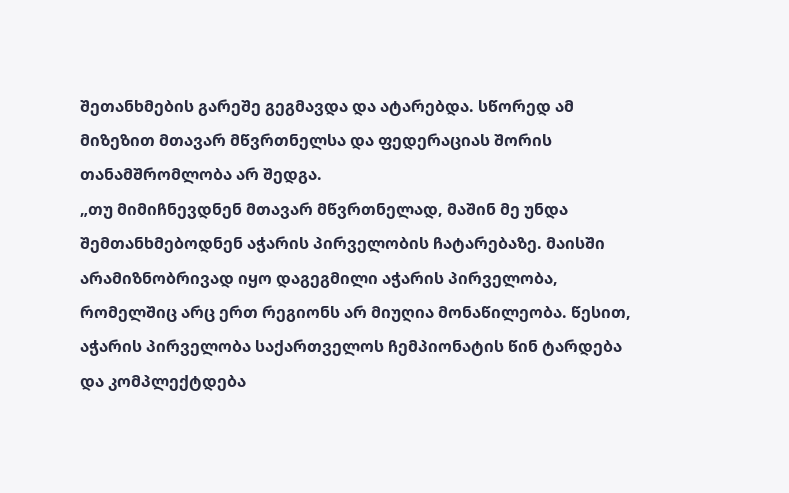შეთანხმების გარეშე გეგმავდა და ატარებდა. სწორედ ამ მიზეზით მთავარ მწვრთნელსა და ფედერაციას შორის თანამშრომლობა არ შედგა.
„თუ მიმიჩნევდნენ მთავარ მწვრთნელად, მაშინ მე უნდა შემთანხმებოდნენ აჭარის პირველობის ჩატარებაზე. მაისში არამიზნობრივად იყო დაგეგმილი აჭარის პირველობა, რომელშიც არც ერთ რეგიონს არ მიუღია მონაწილეობა. წესით, აჭარის პირველობა საქართველოს ჩემპიონატის წინ ტარდება და კომპლექტდება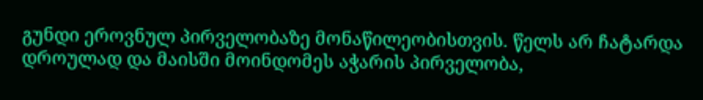გუნდი ეროვნულ პირველობაზე მონაწილეობისთვის. წელს არ ჩატარდა დროულად და მაისში მოინდომეს აჭარის პირველობა,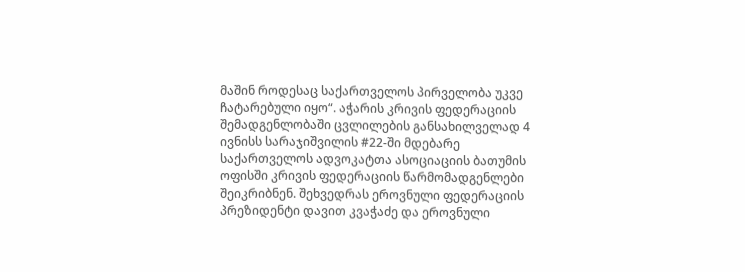მაშინ როდესაც საქართველოს პირველობა უკვე ჩატარებული იყო“. აჭარის კრივის ფედერაციის შემადგენლობაში ცვლილების განსახილველად 4 ივნისს სარაჯიშვილის #22-ში მდებარე საქართველოს ადვოკატთა ასოციაციის ბათუმის ოფისში კრივის ფედერაციის წარმომადგენლები შეიკრიბნენ. შეხვედრას ეროვნული ფედერაციის პრეზიდენტი დავით კვაჭაძე და ეროვნული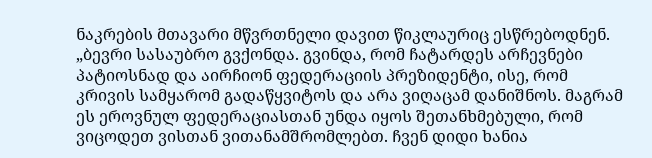ნაკრების მთავარი მწვრთნელი დავით წიკლაურიც ესწრებოდნენ.
„ბევრი სასაუბრო გვქონდა. გვინდა, რომ ჩატარდეს არჩევნები პატიოსნად და აირჩიონ ფედერაციის პრეზიდენტი, ისე, რომ კრივის სამყარომ გადაწყვიტოს და არა ვიღაცამ დანიშნოს. მაგრამ ეს ეროვნულ ფედერაციასთან უნდა იყოს შეთანხმებული, რომ ვიცოდეთ ვისთან ვითანამშრომლებთ. ჩვენ დიდი ხანია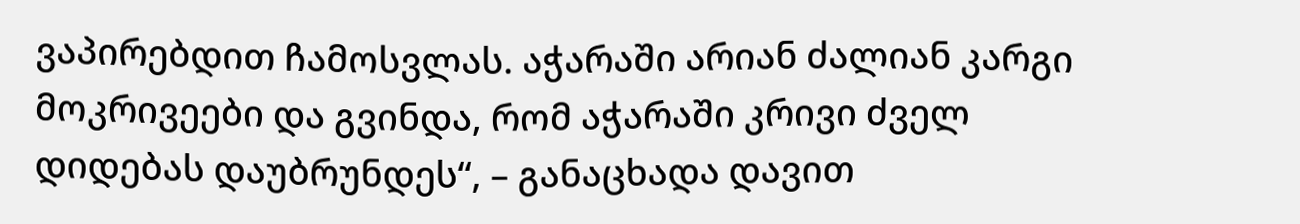ვაპირებდით ჩამოსვლას. აჭარაში არიან ძალიან კარგი მოკრივეები და გვინდა, რომ აჭარაში კრივი ძველ დიდებას დაუბრუნდეს“, – განაცხადა დავით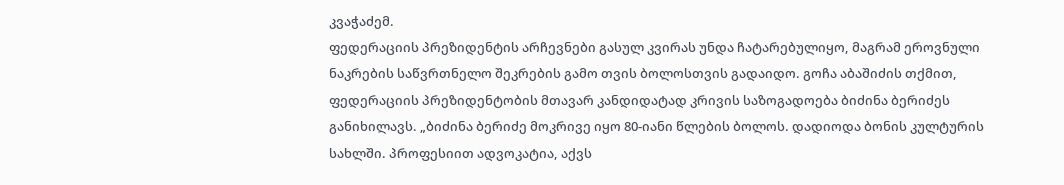კვაჭაძემ.
ფედერაციის პრეზიდენტის არჩევნები გასულ კვირას უნდა ჩატარებულიყო, მაგრამ ეროვნული ნაკრების საწვრთნელო შეკრების გამო თვის ბოლოსთვის გადაიდო. გოჩა აბაშიძის თქმით, ფედერაციის პრეზიდენტობის მთავარ კანდიდატად კრივის საზოგადოება ბიძინა ბერიძეს განიხილავს. „ბიძინა ბერიძე მოკრივე იყო 80-იანი წლების ბოლოს. დადიოდა ბონის კულტურის სახლში. პროფესიით ადვოკატია, აქვს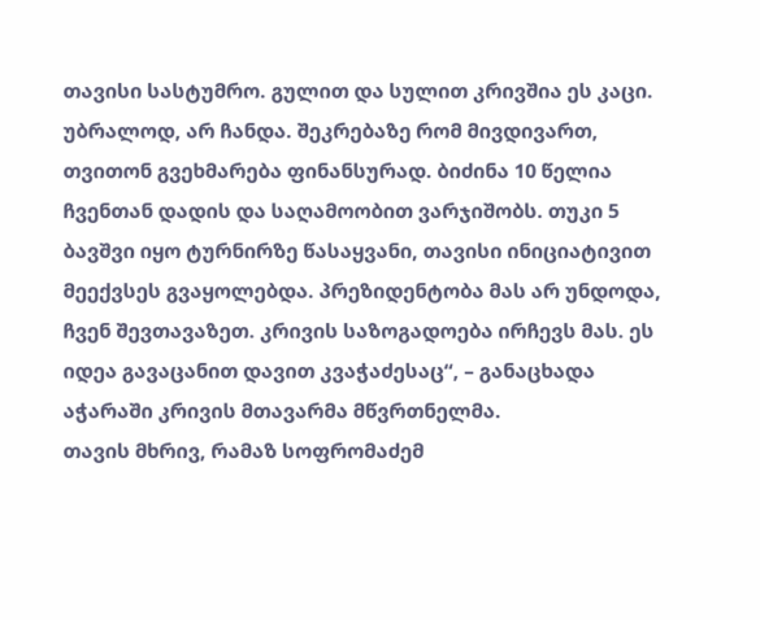თავისი სასტუმრო. გულით და სულით კრივშია ეს კაცი. უბრალოდ, არ ჩანდა. შეკრებაზე რომ მივდივართ, თვითონ გვეხმარება ფინანსურად. ბიძინა 10 წელია ჩვენთან დადის და საღამოობით ვარჯიშობს. თუკი 5 ბავშვი იყო ტურნირზე წასაყვანი, თავისი ინიციატივით მეექვსეს გვაყოლებდა. პრეზიდენტობა მას არ უნდოდა, ჩვენ შევთავაზეთ. კრივის საზოგადოება ირჩევს მას. ეს იდეა გავაცანით დავით კვაჭაძესაც“, – განაცხადა აჭარაში კრივის მთავარმა მწვრთნელმა.
თავის მხრივ, რამაზ სოფრომაძემ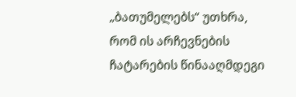„ბათუმელებს“ უთხრა, რომ ის არჩევნების ჩატარების წინააღმდეგი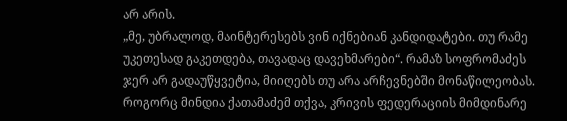არ არის.
„მე, უბრალოდ, მაინტერესებს ვინ იქნებიან კანდიდატები. თუ რამე უკეთესად გაკეთდება, თავადაც დავეხმარები“. რამაზ სოფრომაძეს ჯერ არ გადაუწყვეტია, მიიღებს თუ არა არჩევნებში მონაწილეობას. როგორც მინდია ქათამაძემ თქვა, კრივის ფედერაციის მიმდინარე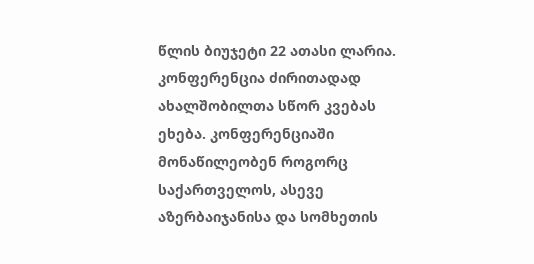წლის ბიუჯეტი 22 ათასი ლარია.
კონფერენცია ძირითადად ახალშობილთა სწორ კვებას ეხება. კონფერენციაში მონაწილეობენ როგორც საქართველოს, ასევე აზერბაიჯანისა და სომხეთის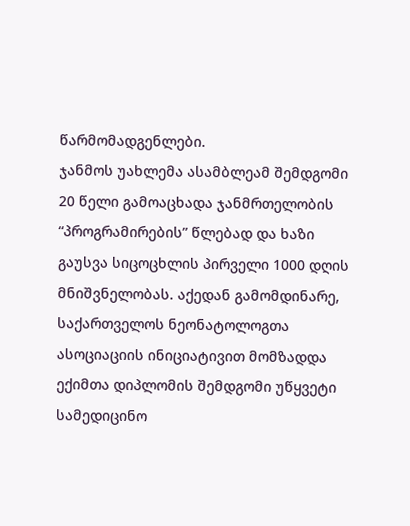წარმომადგენლები.
ჯანმოს უახლემა ასამბლეამ შემდგომი 20 წელი გამოაცხადა ჯანმრთელობის “პროგრამირების” წლებად და ხაზი გაუსვა სიცოცხლის პირველი 1000 დღის მნიშვნელობას. აქედან გამომდინარე, საქართველოს ნეონატოლოგთა ასოციაციის ინიციატივით მომზადდა ექიმთა დიპლომის შემდგომი უწყვეტი სამედიცინო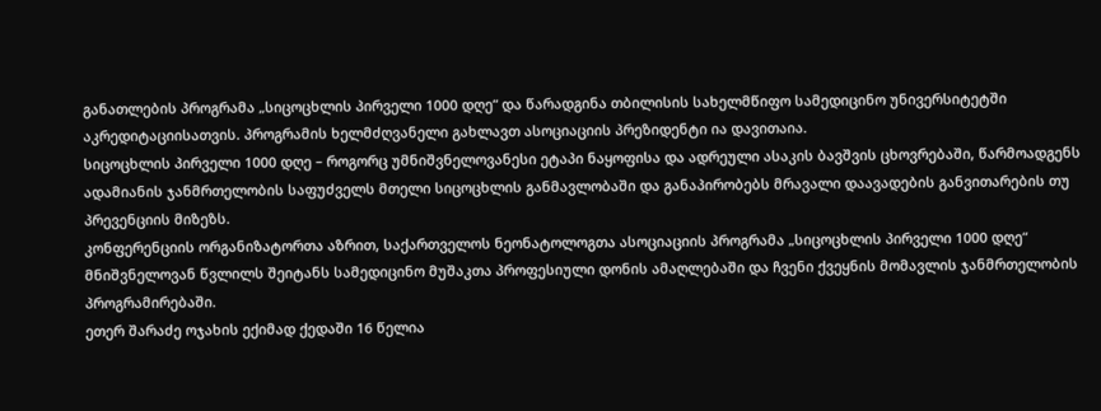განათლების პროგრამა „სიცოცხლის პირველი 1000 დღე“ და წარადგინა თბილისის სახელმწიფო სამედიცინო უნივერსიტეტში აკრედიტაციისათვის. პროგრამის ხელმძღვანელი გახლავთ ასოციაციის პრეზიდენტი ია დავითაია.
სიცოცხლის პირველი 1000 დღე – როგორც უმნიშვნელოვანესი ეტაპი ნაყოფისა და ადრეული ასაკის ბავშვის ცხოვრებაში, წარმოადგენს ადამიანის ჯანმრთელობის საფუძველს მთელი სიცოცხლის განმავლობაში და განაპირობებს მრავალი დაავადების განვითარების თუ პრევენციის მიზეზს.
კონფერენციის ორგანიზატორთა აზრით, საქართველოს ნეონატოლოგთა ასოციაციის პროგრამა „სიცოცხლის პირველი 1000 დღე“ მნიშვნელოვან წვლილს შეიტანს სამედიცინო მუშაკთა პროფესიული დონის ამაღლებაში და ჩვენი ქვეყნის მომავლის ჯანმრთელობის პროგრამირებაში.
ეთერ შარაძე ოჯახის ექიმად ქედაში 16 წელია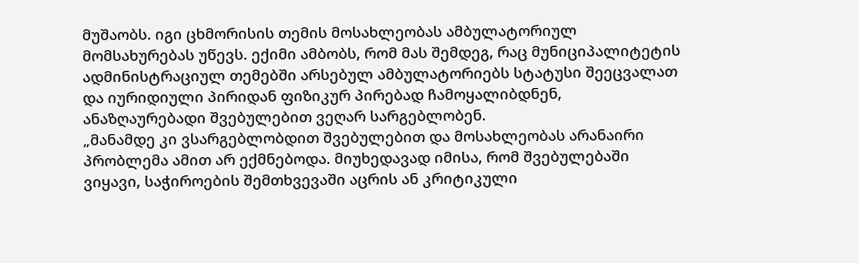მუშაობს. იგი ცხმორისის თემის მოსახლეობას ამბულატორიულ მომსახურებას უწევს. ექიმი ამბობს, რომ მას შემდეგ, რაც მუნიციპალიტეტის ადმინისტრაციულ თემებში არსებულ ამბულატორიებს სტატუსი შეეცვალათ და იურიდიული პირიდან ფიზიკურ პირებად ჩამოყალიბდნენ, ანაზღაურებადი შვებულებით ვეღარ სარგებლობენ.
„მანამდე კი ვსარგებლობდით შვებულებით და მოსახლეობას არანაირი პრობლემა ამით არ ექმნებოდა. მიუხედავად იმისა, რომ შვებულებაში ვიყავი, საჭიროების შემთხვევაში აცრის ან კრიტიკული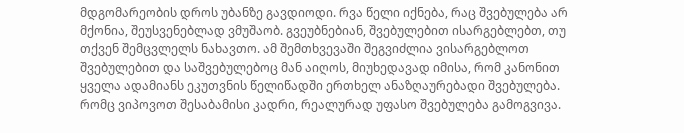მდგომარეობის დროს უბანზე გავდიოდი. რვა წელი იქნება, რაც შვებულება არ მქონია, შეუსვენებლად ვმუშაობ. გვეუბნებიან, შვებულებით ისარგებლებთ, თუ თქვენ შემცვლელს ნახავთო. ამ შემთხვევაში შეგვიძლია ვისარგებლოთ შვებულებით და საშვებულებოც მან აიღოს, მიუხედავად იმისა, რომ კანონით ყველა ადამიანს ეკუთვნის წელიწადში ერთხელ ანაზღაურებადი შვებულება. რომც ვიპოვოთ შესაბამისი კადრი, რეალურად უფასო შვებულება გამოგვივა.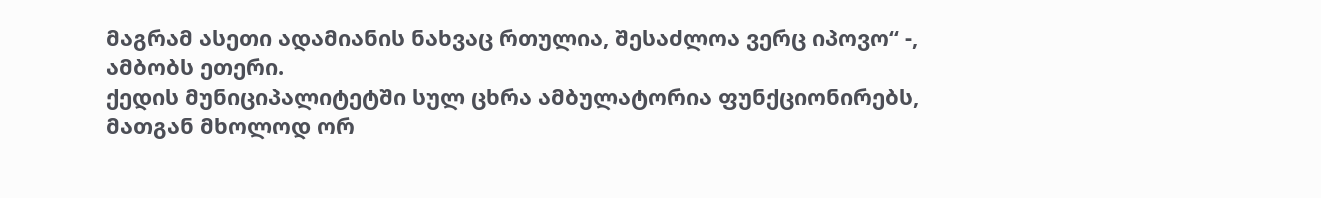მაგრამ ასეთი ადამიანის ნახვაც რთულია, შესაძლოა ვერც იპოვო“ -, ამბობს ეთერი.
ქედის მუნიციპალიტეტში სულ ცხრა ამბულატორია ფუნქციონირებს, მათგან მხოლოდ ორ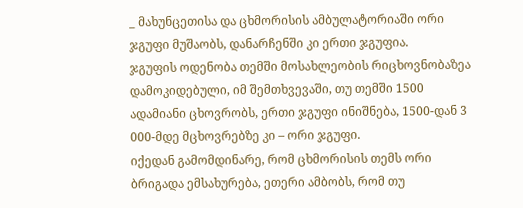_ მახუნცეთისა და ცხმორისის ამბულატორიაში ორი ჯგუფი მუშაობს, დანარჩენში კი ერთი ჯგუფია.
ჯგუფის ოდენობა თემში მოსახლეობის რიცხოვნობაზეა დამოკიდებული, იმ შემთხვევაში, თუ თემში 1500 ადამიანი ცხოვრობს, ერთი ჯგუფი ინიშნება, 1500-დან 3 000-მდე მცხოვრებზე კი – ორი ჯგუფი.
იქედან გამომდინარე, რომ ცხმორისის თემს ორი ბრიგადა ემსახურება, ეთერი ამბობს, რომ თუ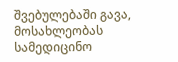შვებულებაში გავა, მოსახლეობას სამედიცინო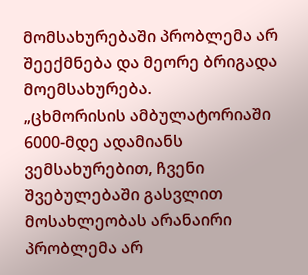მომსახურებაში პრობლემა არ შეექმნება და მეორე ბრიგადა მოემსახურება.
„ცხმორისის ამბულატორიაში 6000-მდე ადამიანს ვემსახურებით, ჩვენი შვებულებაში გასვლით მოსახლეობას არანაირი პრობლემა არ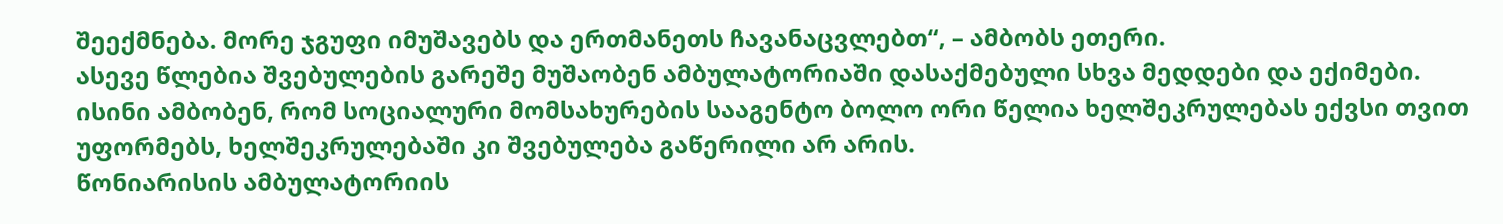შეექმნება. მორე ჯგუფი იმუშავებს და ერთმანეთს ჩავანაცვლებთ“, – ამბობს ეთერი.
ასევე წლებია შვებულების გარეშე მუშაობენ ამბულატორიაში დასაქმებული სხვა მედდები და ექიმები. ისინი ამბობენ, რომ სოციალური მომსახურების სააგენტო ბოლო ორი წელია ხელშეკრულებას ექვსი თვით უფორმებს, ხელშეკრულებაში კი შვებულება გაწერილი არ არის.
წონიარისის ამბულატორიის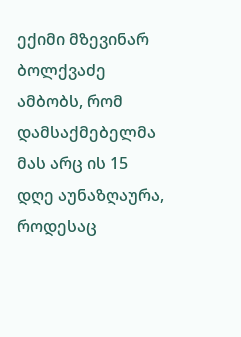ექიმი მზევინარ ბოლქვაძე ამბობს, რომ დამსაქმებელმა მას არც ის 15 დღე აუნაზღაურა, როდესაც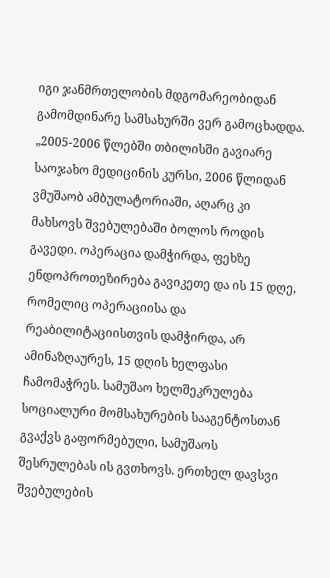იგი ჯანმრთელობის მდგომარეობიდან გამომდინარე სამსახურში ვერ გამოცხადდა.
„2005-2006 წლებში თბილისში გავიარე საოჯახო მედიცინის კურსი, 2006 წლიდან ვმუშაობ ამბულატორიაში, აღარც კი მახსოვს შვებულებაში ბოლოს როდის გავედი. ოპერაცია დამჭირდა, ფეხზე ენდოპროთეზირება გავიკეთე და ის 15 დღე, რომელიც ოპერაციისა და რეაბილიტაციისთვის დამჭირდა, არ ამინაზღაურეს, 15 დღის ხელფასი ჩამომაჭრეს. სამუშაო ხელშეკრულება სოციალური მომსახურების სააგენტოსთან გვაქვს გაფორმებული, სამუშაოს შესრულებას ის გვთხოვს. ერთხელ დავსვი შვებულების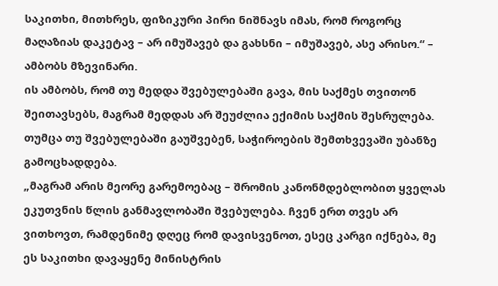საკითხი, მითხრეს, ფიზიკური პირი ნიშნავს იმას, რომ როგორც მაღაზიას დაკეტავ – არ იმუშავებ და გახსნი – იმუშავებ, ასე არისო.“ – ამბობს მზევინარი.
ის ამბობს, რომ თუ მედდა შვებულებაში გავა, მის საქმეს თვითონ შეითავსებს, მაგრამ მედდას არ შეუძლია ექიმის საქმის შესრულება. თუმცა თუ შვებულებაში გაუშვებენ, საჭიროების შემთხვევაში უბანზე გამოცხადდება.
„მაგრამ არის მეორე გარემოებაც – შრომის კანონმდებლობით ყველას ეკუთვნის წლის განმავლობაში შვებულება. ჩვენ ერთ თვეს არ ვითხოვთ, რამდენიმე დღეც რომ დავისვენოთ, ესეც კარგი იქნება, მე ეს საკითხი დავაყენე მინისტრის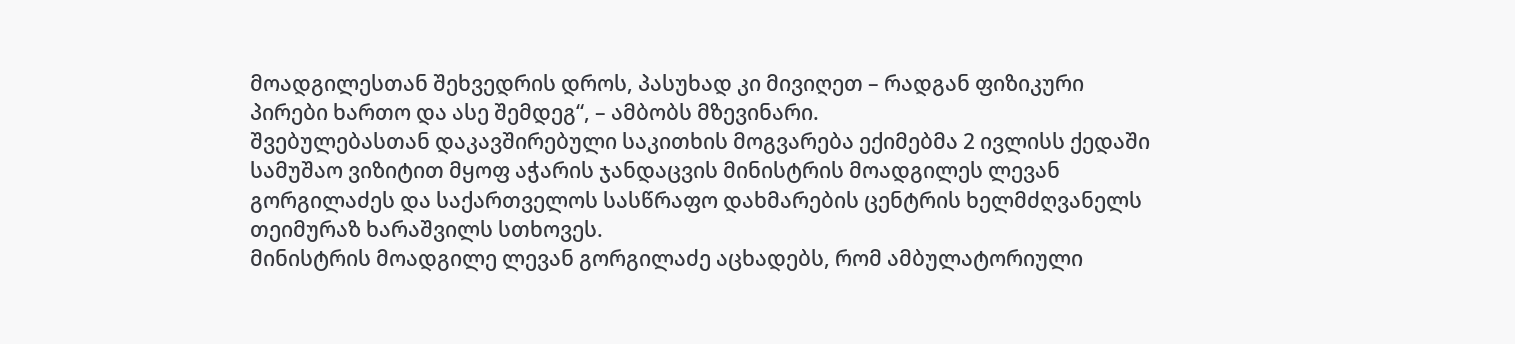მოადგილესთან შეხვედრის დროს, პასუხად კი მივიღეთ – რადგან ფიზიკური პირები ხართო და ასე შემდეგ“, – ამბობს მზევინარი.
შვებულებასთან დაკავშირებული საკითხის მოგვარება ექიმებმა 2 ივლისს ქედაში სამუშაო ვიზიტით მყოფ აჭარის ჯანდაცვის მინისტრის მოადგილეს ლევან გორგილაძეს და საქართველოს სასწრაფო დახმარების ცენტრის ხელმძღვანელს თეიმურაზ ხარაშვილს სთხოვეს.
მინისტრის მოადგილე ლევან გორგილაძე აცხადებს, რომ ამბულატორიული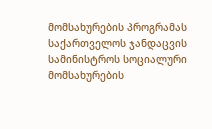მომსახურების პროგრამას საქართველოს ჯანდაცვის სამინისტროს სოციალური მომსახურების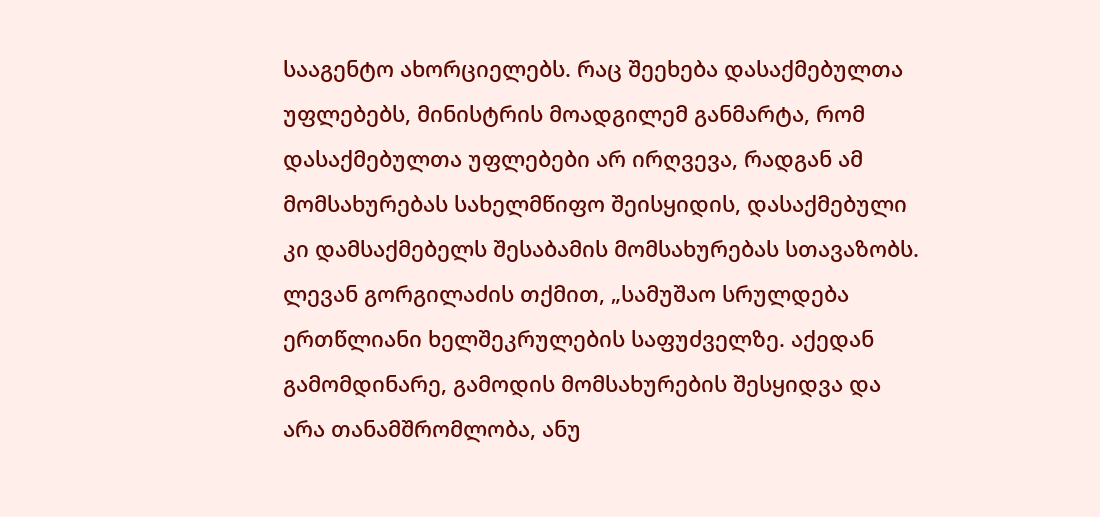სააგენტო ახორციელებს. რაც შეეხება დასაქმებულთა უფლებებს, მინისტრის მოადგილემ განმარტა, რომ დასაქმებულთა უფლებები არ ირღვევა, რადგან ამ მომსახურებას სახელმწიფო შეისყიდის, დასაქმებული კი დამსაქმებელს შესაბამის მომსახურებას სთავაზობს. ლევან გორგილაძის თქმით, „სამუშაო სრულდება ერთწლიანი ხელშეკრულების საფუძველზე. აქედან გამომდინარე, გამოდის მომსახურების შესყიდვა და არა თანამშრომლობა, ანუ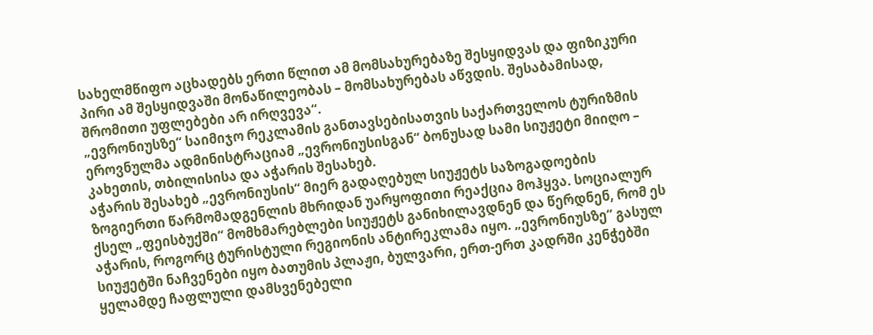სახელმწიფო აცხადებს ერთი წლით ამ მომსახურებაზე შესყიდვას და ფიზიკური პირი ამ შესყიდვაში მონაწილეობას – მომსახურებას აწვდის. შესაბამისად, შრომითი უფლებები არ ირღვევა“.
„ევრონიუსზე“ საიმიჯო რეკლამის განთავსებისათვის საქართველოს ტურიზმის ეროვნულმა ადმინისტრაციამ „ევრონიუსისგან“ ბონუსად სამი სიუჟეტი მიიღო – კახეთის, თბილისისა და აჭარის შესახებ.
აჭარის შესახებ „ევრონიუსის“ მიერ გადაღებულ სიუჟეტს საზოგადოების ზოგიერთი წარმომადგენლის მხრიდან უარყოფითი რეაქცია მოჰყვა. სოციალურ ქსელ „ფეისბუქში“ მომხმარებლები სიუჟეტს განიხილავდნენ და წერდნენ, რომ ეს აჭარის, როგორც ტურისტული რეგიონის ანტირეკლამა იყო. „ევრონიუსზე“ გასულ სიუჟეტში ნაჩვენები იყო ბათუმის პლაჟი, ბულვარი, ერთ-ერთ კადრში კენჭებში ყელამდე ჩაფლული დამსვენებელი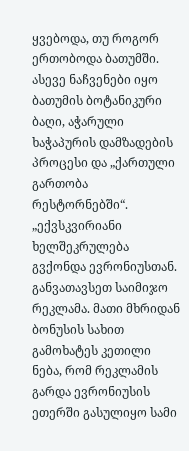ყვებოდა, თუ როგორ ერთობოდა ბათუმში. ასევე ნაჩვენები იყო ბათუმის ბოტანიკური ბაღი, აჭარული ხაჭაპურის დამზადების პროცესი და „ქართული გართობა რესტორნებში“.
„ექვსკვირიანი ხელშეკრულება გვქონდა ევრონიუსთან. განვათავსეთ საიმიჯო რეკლამა. მათი მხრიდან ბონუსის სახით გამოხატეს კეთილი ნება, რომ რეკლამის გარდა ევრონიუსის ეთერში გასულიყო სამი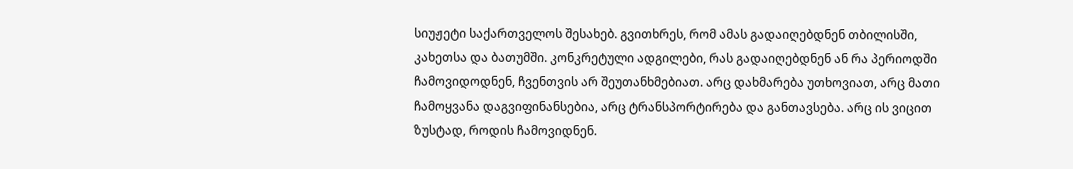სიუჟეტი საქართველოს შესახებ. გვითხრეს, რომ ამას გადაიღებდნენ თბილისში, კახეთსა და ბათუმში. კონკრეტული ადგილები, რას გადაიღებდნენ ან რა პერიოდში ჩამოვიდოდნენ, ჩვენთვის არ შეუთანხმებიათ. არც დახმარება უთხოვიათ, არც მათი ჩამოყვანა დაგვიფინანსებია, არც ტრანსპორტირება და განთავსება. არც ის ვიცით ზუსტად, როდის ჩამოვიდნენ.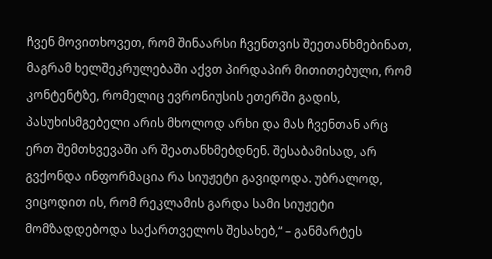ჩვენ მოვითხოვეთ, რომ შინაარსი ჩვენთვის შეეთანხმებინათ, მაგრამ ხელშეკრულებაში აქვთ პირდაპირ მითითებული, რომ კონტენტზე, რომელიც ევრონიუსის ეთერში გადის, პასუხისმგებელი არის მხოლოდ არხი და მას ჩვენთან არც ერთ შემთხვევაში არ შეათანხმებდნენ. შესაბამისად, არ გვქონდა ინფორმაცია რა სიუჟეტი გავიდოდა. უბრალოდ, ვიცოდით ის, რომ რეკლამის გარდა სამი სიუჟეტი მომზადდებოდა საქართველოს შესახებ,“ – განმარტეს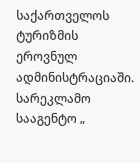საქართველოს ტურიზმის ეროვნულ ადმინისტრაციაში.
სარეკლამო სააგენტო „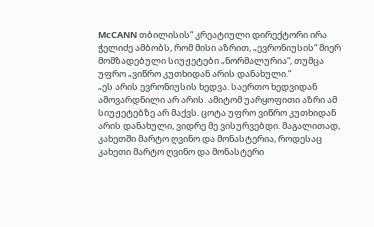McCANN თბილისის“ კრეატიული დირექტორი ირა ჭელიძე ამბობს, რომ მისი აზრით, „ევრონიუსის“ მიერ მომზადებული სიუჟეტები „ნორმალურია“, თუმცა უფრო „ვიწრო კუთხიდან არის დანახული.“
„ეს არის ევრონიუსის ხედვა. საერთო ხედვიდან ამოვარდნილი არ არის. ამიტომ უარყოფითი აზრი ამ სიუჟეტებზე არ მაქვს. ცოტა უფრო ვიწრო კუთხიდან არის დანახული, ვიდრე მე ვისურვებდი. მაგალითად, კახეთში მარტო ღვინო და მონასტერია, როდესაც კახეთი მარტო ღვინო და მონასტერი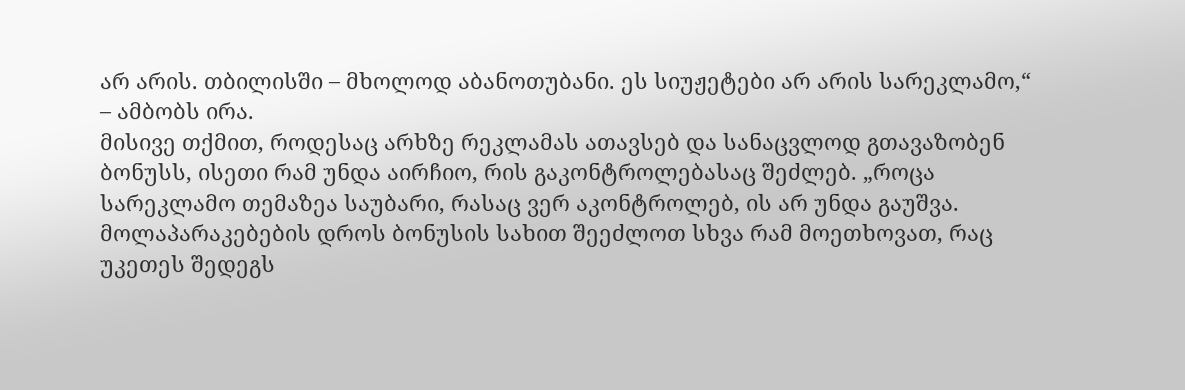არ არის. თბილისში – მხოლოდ აბანოთუბანი. ეს სიუჟეტები არ არის სარეკლამო,“ – ამბობს ირა.
მისივე თქმით, როდესაც არხზე რეკლამას ათავსებ და სანაცვლოდ გთავაზობენ ბონუსს, ისეთი რამ უნდა აირჩიო, რის გაკონტროლებასაც შეძლებ. „როცა სარეკლამო თემაზეა საუბარი, რასაც ვერ აკონტროლებ, ის არ უნდა გაუშვა. მოლაპარაკებების დროს ბონუსის სახით შეეძლოთ სხვა რამ მოეთხოვათ, რაც უკეთეს შედეგს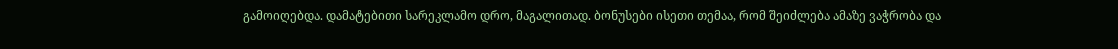გამოიღებდა. დამატებითი სარეკლამო დრო, მაგალითად. ბონუსები ისეთი თემაა, რომ შეიძლება ამაზე ვაჭრობა და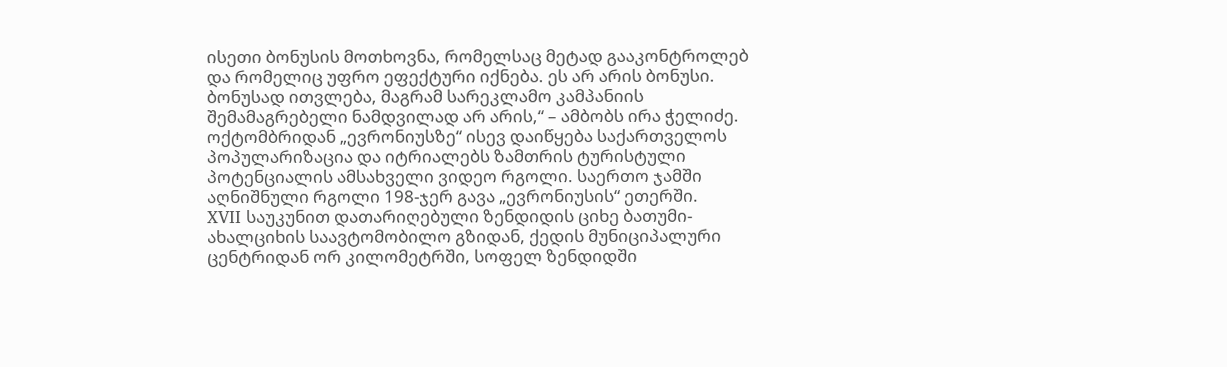ისეთი ბონუსის მოთხოვნა, რომელსაც მეტად გააკონტროლებ და რომელიც უფრო ეფექტური იქნება. ეს არ არის ბონუსი. ბონუსად ითვლება, მაგრამ სარეკლამო კამპანიის შემამაგრებელი ნამდვილად არ არის,“ – ამბობს ირა ჭელიძე.
ოქტომბრიდან „ევრონიუსზე“ ისევ დაიწყება საქართველოს პოპულარიზაცია და იტრიალებს ზამთრის ტურისტული პოტენციალის ამსახველი ვიდეო რგოლი. საერთო ჯამში აღნიშნული რგოლი 198-ჯერ გავა „ევრონიუსის“ ეთერში.
XVII საუკუნით დათარიღებული ზენდიდის ციხე ბათუმი-ახალციხის საავტომობილო გზიდან, ქედის მუნიციპალური ცენტრიდან ორ კილომეტრში, სოფელ ზენდიდში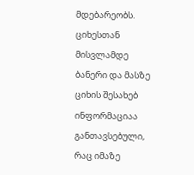მდებარეობს. ციხესთან მისვლამდე ბანერი და მასზე ციხის შესახებ ინფორმაციაა განთავსებული, რაც იმაზე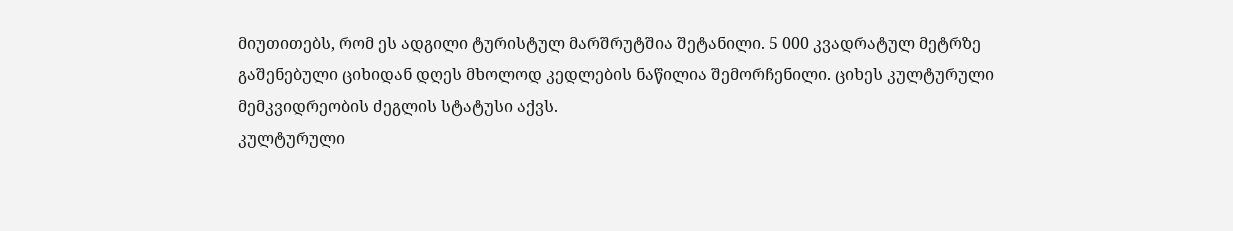მიუთითებს, რომ ეს ადგილი ტურისტულ მარშრუტშია შეტანილი. 5 000 კვადრატულ მეტრზე გაშენებული ციხიდან დღეს მხოლოდ კედლების ნაწილია შემორჩენილი. ციხეს კულტურული მემკვიდრეობის ძეგლის სტატუსი აქვს.
კულტურული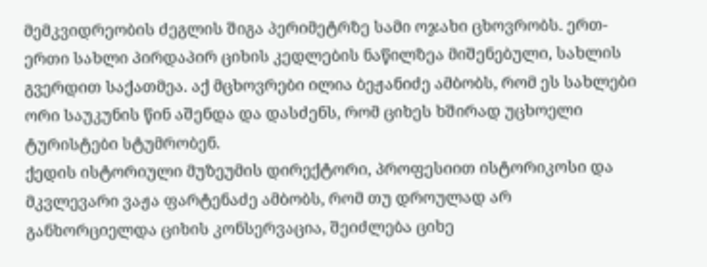მემკვიდრეობის ძეგლის შიგა პერიმეტრზე სამი ოჯახი ცხოვრობს. ერთ-ერთი სახლი პირდაპირ ციხის კედლების ნაწილზეა მიშენებული, სახლის გვერდით საქათმეა. აქ მცხოვრები ილია ბეჟანიძე ამბობს, რომ ეს სახლები ორი საუკუნის წინ აშენდა და დასძენს, რომ ციხეს ხშირად უცხოელი ტურისტები სტუმრობენ.
ქედის ისტორიული მუზეუმის დირექტორი, პროფესიით ისტორიკოსი და მკვლევარი ვაჟა ფარტენაძე ამბობს, რომ თუ დროულად არ განხორციელდა ციხის კონსერვაცია, შეიძლება ციხე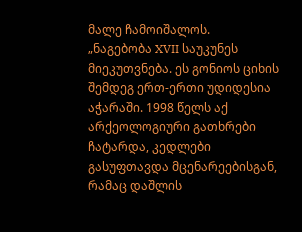მალე ჩამოიშალოს.
„ნაგებობა XVII საუკუნეს მიეკუთვნება. ეს გონიოს ციხის შემდეგ ერთ-ერთი უდიდესია აჭარაში. 1998 წელს აქ არქეოლოგიური გათხრები ჩატარდა, კედლები გასუფთავდა მცენარეებისგან, რამაც დაშლის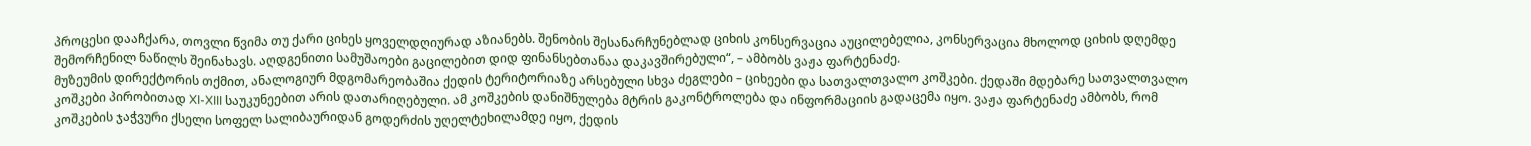პროცესი დააჩქარა, თოვლი წვიმა თუ ქარი ციხეს ყოველდღიურად აზიანებს. შენობის შესანარჩუნებლად ციხის კონსერვაცია აუცილებელია, კონსერვაცია მხოლოდ ციხის დღემდე შემორჩენილ ნაწილს შეინახავს. აღდგენითი სამუშაოები გაცილებით დიდ ფინანსებთანაა დაკავშირებული“, – ამბობს ვაჟა ფარტენაძე.
მუზეუმის დირექტორის თქმით, ანალოგიურ მდგომარეობაშია ქედის ტერიტორიაზე არსებული სხვა ძეგლები – ციხეები და სათვალთვალო კოშკები. ქედაში მდებარე სათვალთვალო კოშკები პირობითად XI-XIII საუკუნეებით არის დათარიღებული. ამ კოშკების დანიშნულება მტრის გაკონტროლება და ინფორმაციის გადაცემა იყო. ვაჟა ფარტენაძე ამბობს, რომ კოშკების ჯაჭვური ქსელი სოფელ სალიბაურიდან გოდერძის უღელტეხილამდე იყო, ქედის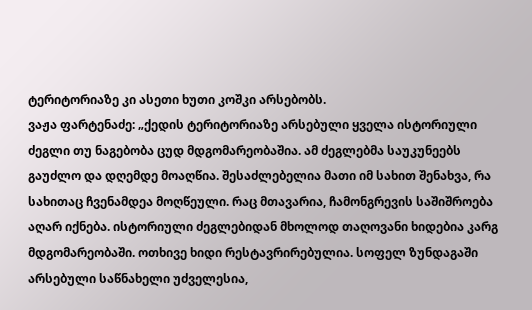ტერიტორიაზე კი ასეთი ხუთი კოშკი არსებობს.
ვაჟა ფარტენაძე: „ქედის ტერიტორიაზე არსებული ყველა ისტორიული ძეგლი თუ ნაგებობა ცუდ მდგომარეობაშია. ამ ძეგლებმა საუკუნეებს გაუძლო და დღემდე მოაღწია. შესაძლებელია მათი იმ სახით შენახვა, რა სახითაც ჩვენამდეა მოღწეული. რაც მთავარია, ჩამონგრევის საშიშროება აღარ იქნება. ისტორიული ძეგლებიდან მხოლოდ თაღოვანი ხიდებია კარგ მდგომარეობაში. ოთხივე ხიდი რესტავრირებულია. სოფელ ზუნდაგაში არსებული საწნახელი უძველესია,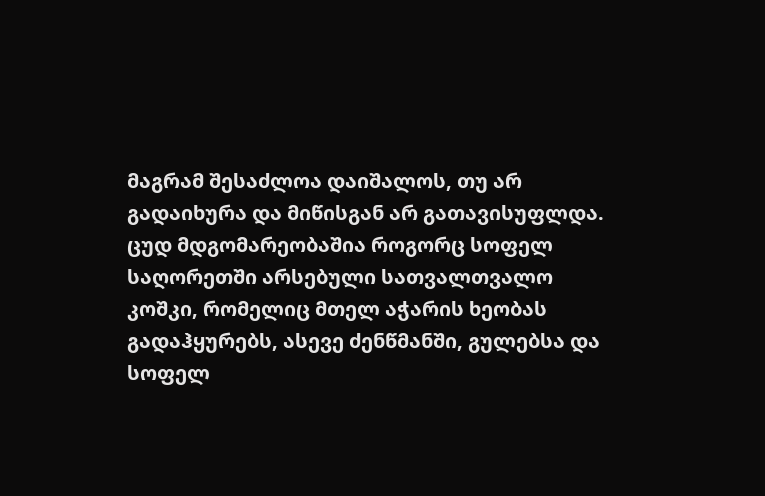მაგრამ შესაძლოა დაიშალოს, თუ არ გადაიხურა და მიწისგან არ გათავისუფლდა. ცუდ მდგომარეობაშია როგორც სოფელ საღორეთში არსებული სათვალთვალო კოშკი, რომელიც მთელ აჭარის ხეობას გადაჰყურებს, ასევე ძენწმანში, გულებსა და სოფელ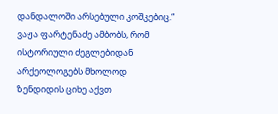დანდალოში არსებული კოშკებიც.“
ვაჟა ფარტენაძე ამბობს, რომ ისტორიული ძეგლებიდან არქეოლოგებს მხოლოდ ზენდიდის ციხე აქვთ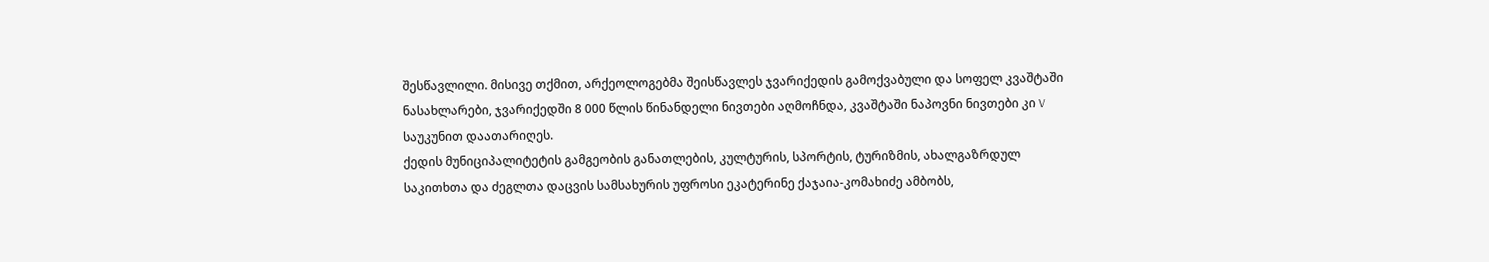შესწავლილი. მისივე თქმით, არქეოლოგებმა შეისწავლეს ჯვარიქედის გამოქვაბული და სოფელ კვაშტაში ნასახლარები, ჯვარიქედში 8 000 წლის წინანდელი ნივთები აღმოჩნდა, კვაშტაში ნაპოვნი ნივთები კი V საუკუნით დაათარიღეს.
ქედის მუნიციპალიტეტის გამგეობის განათლების, კულტურის, სპორტის, ტურიზმის, ახალგაზრდულ საკითხთა და ძეგლთა დაცვის სამსახურის უფროსი ეკატერინე ქაჯაია-კომახიძე ამბობს,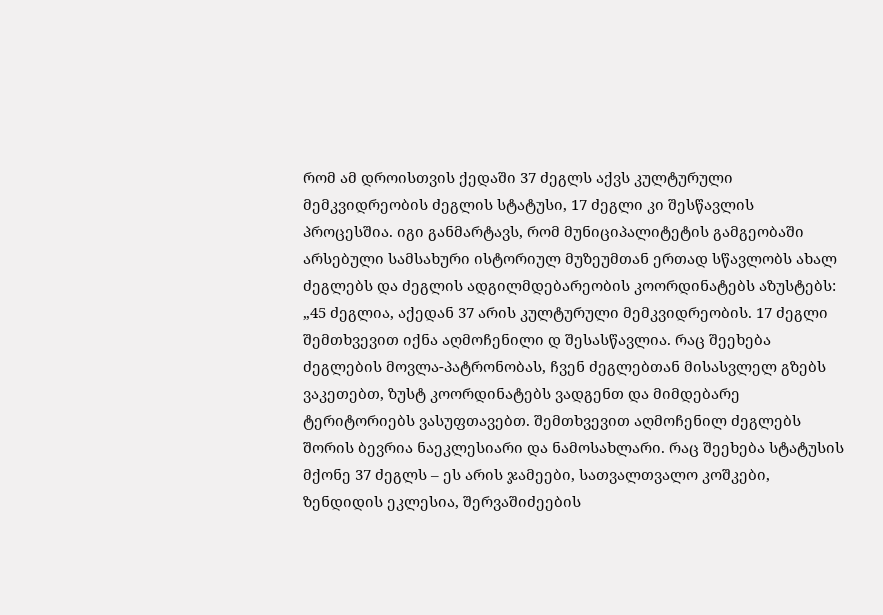რომ ამ დროისთვის ქედაში 37 ძეგლს აქვს კულტურული მემკვიდრეობის ძეგლის სტატუსი, 17 ძეგლი კი შესწავლის პროცესშია. იგი განმარტავს, რომ მუნიციპალიტეტის გამგეობაში არსებული სამსახური ისტორიულ მუზეუმთან ერთად სწავლობს ახალ ძეგლებს და ძეგლის ადგილმდებარეობის კოორდინატებს აზუსტებს:
„45 ძეგლია, აქედან 37 არის კულტურული მემკვიდრეობის. 17 ძეგლი შემთხვევით იქნა აღმოჩენილი დ შესასწავლია. რაც შეეხება ძეგლების მოვლა-პატრონობას, ჩვენ ძეგლებთან მისასვლელ გზებს ვაკეთებთ, ზუსტ კოორდინატებს ვადგენთ და მიმდებარე ტერიტორიებს ვასუფთავებთ. შემთხვევით აღმოჩენილ ძეგლებს შორის ბევრია ნაეკლესიარი და ნამოსახლარი. რაც შეეხება სტატუსის მქონე 37 ძეგლს – ეს არის ჯამეები, სათვალთვალო კოშკები, ზენდიდის ეკლესია, შერვაშიძეების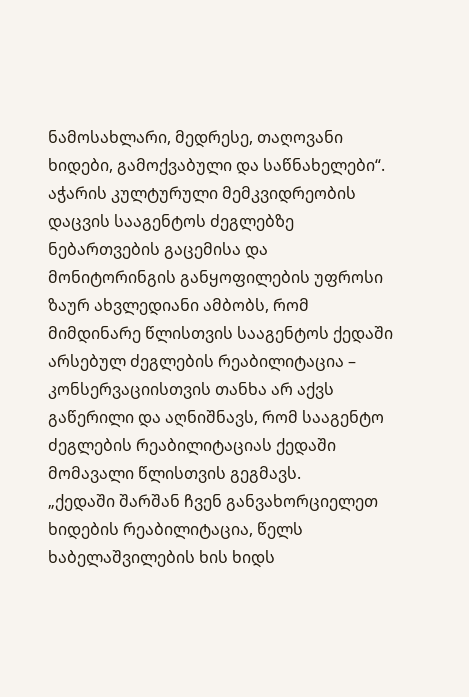ნამოსახლარი, მედრესე, თაღოვანი ხიდები, გამოქვაბული და საწნახელები“.
აჭარის კულტურული მემკვიდრეობის დაცვის სააგენტოს ძეგლებზე ნებართვების გაცემისა და მონიტორინგის განყოფილების უფროსი ზაურ ახვლედიანი ამბობს, რომ მიმდინარე წლისთვის სააგენტოს ქედაში არსებულ ძეგლების რეაბილიტაცია – კონსერვაციისთვის თანხა არ აქვს გაწერილი და აღნიშნავს, რომ სააგენტო ძეგლების რეაბილიტაციას ქედაში მომავალი წლისთვის გეგმავს.
„ქედაში შარშან ჩვენ განვახორციელეთ ხიდების რეაბილიტაცია, წელს ხაბელაშვილების ხის ხიდს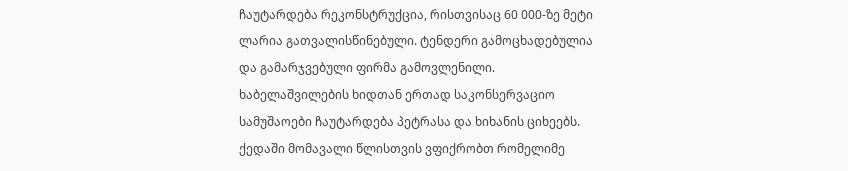ჩაუტარდება რეკონსტრუქცია, რისთვისაც 60 000-ზე მეტი ლარია გათვალისწინებული. ტენდერი გამოცხადებულია და გამარჯვებული ფირმა გამოვლენილი. ხაბელაშვილების ხიდთან ერთად საკონსერვაციო სამუშაოები ჩაუტარდება პეტრასა და ხიხანის ციხეებს. ქედაში მომავალი წლისთვის ვფიქრობთ რომელიმე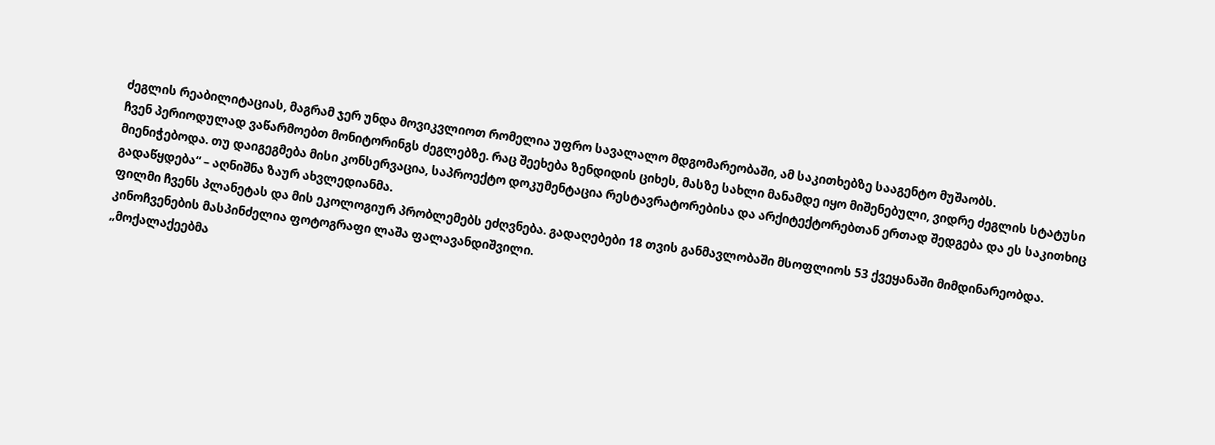ძეგლის რეაბილიტაციას, მაგრამ ჯერ უნდა მოვიკვლიოთ რომელია უფრო სავალალო მდგომარეობაში, ამ საკითხებზე სააგენტო მუშაობს.
ჩვენ პერიოდულად ვაწარმოებთ მონიტორინგს ძეგლებზე. რაც შეეხება ზენდიდის ციხეს, მასზე სახლი მანამდე იყო მიშენებული, ვიდრე ძეგლის სტატუსი მიენიჭებოდა. თუ დაიგეგმება მისი კონსერვაცია, საპროექტო დოკუმენტაცია რესტავრატორებისა და არქიტექტორებთან ერთად შედგება და ეს საკითხიც გადაწყდება“ – აღნიშნა ზაურ ახვლედიანმა.
ფილმი ჩვენს პლანეტას და მის ეკოლოგიურ პრობლემებს ეძღვნება. გადაღებები 18 თვის განმავლობაში მსოფლიოს 53 ქვეყანაში მიმდინარეობდა. კინოჩვენების მასპინძელია ფოტოგრაფი ლაშა ფალავანდიშვილი.
„მოქალაქეებმა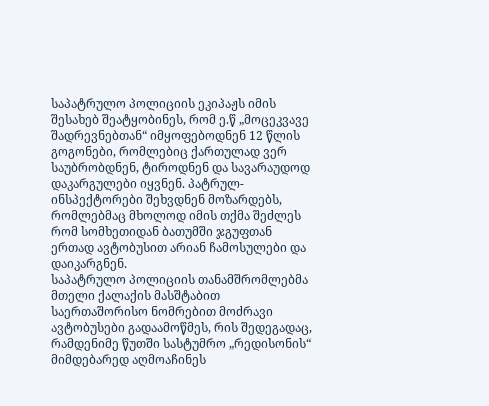საპატრულო პოლიციის ეკიპაჟს იმის შესახებ შეატყობინეს, რომ ე.წ „მოცეკვავე შადრევნებთან“ იმყოფებოდნენ 12 წლის გოგონები, რომლებიც ქართულად ვერ საუბრობდნენ, ტიროდნენ და სავარაუდოდ დაკარგულები იყვნენ. პატრულ-ინსპექტორები შეხვდნენ მოზარდებს, რომლებმაც მხოლოდ იმის თქმა შეძლეს რომ სომხეთიდან ბათუმში ჯგუფთან ერთად ავტობუსით არიან ჩამოსულები და დაიკარგნენ.
საპატრულო პოლიციის თანამშრომლებმა მთელი ქალაქის მასშტაბით საერთაშორისო ნომრებით მოძრავი ავტობუსები გადაამოწმეს, რის შედეგადაც, რამდენიმე წუთში სასტუმრო „რედისონის“ მიმდებარედ აღმოაჩინეს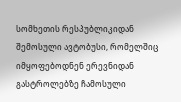სომხეთის რესპუბლიკიდან შემოსული ავტობუსი, რომელშიც იმყოფებოდნენ ერევნიდან გასტროლებზე ჩამოსული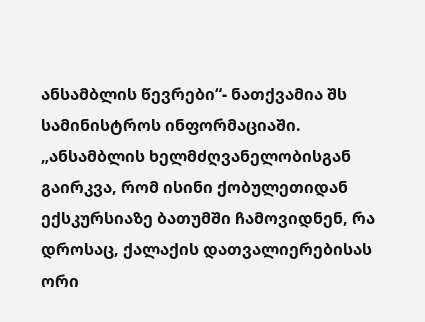ანსამბლის წევრები“- ნათქვამია შს სამინისტროს ინფორმაციაში.
„ანსამბლის ხელმძღვანელობისგან გაირკვა, რომ ისინი ქობულეთიდან ექსკურსიაზე ბათუმში ჩამოვიდნენ, რა დროსაც, ქალაქის დათვალიერებისას ორი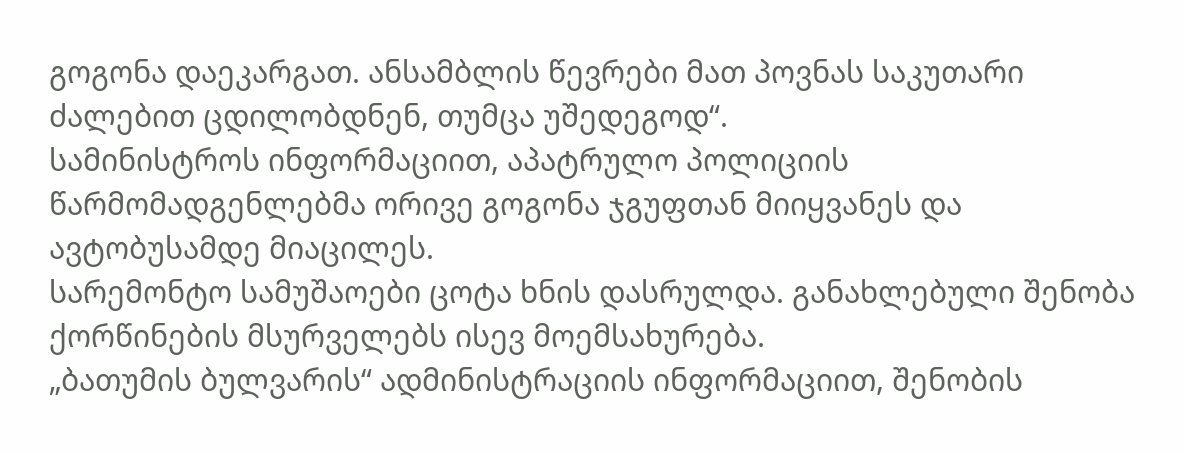გოგონა დაეკარგათ. ანსამბლის წევრები მათ პოვნას საკუთარი ძალებით ცდილობდნენ, თუმცა უშედეგოდ“.
სამინისტროს ინფორმაციით, აპატრულო პოლიციის წარმომადგენლებმა ორივე გოგონა ჯგუფთან მიიყვანეს და ავტობუსამდე მიაცილეს.
სარემონტო სამუშაოები ცოტა ხნის დასრულდა. განახლებული შენობა ქორწინების მსურველებს ისევ მოემსახურება.
„ბათუმის ბულვარის“ ადმინისტრაციის ინფორმაციით, შენობის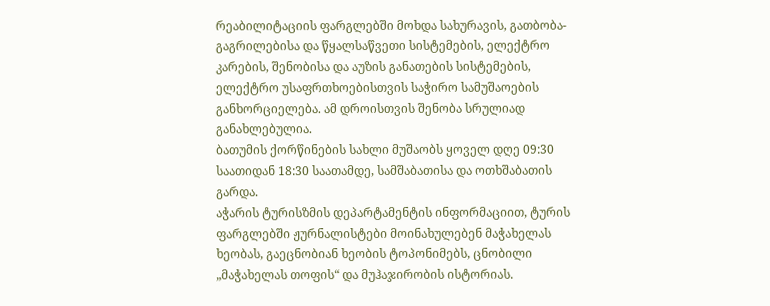რეაბილიტაციის ფარგლებში მოხდა სახურავის, გათბობა-გაგრილებისა და წყალსაწვეთი სისტემების, ელექტრო კარების, შენობისა და აუზის განათების სისტემების, ელექტრო უსაფრთხოებისთვის საჭირო სამუშაოების განხორციელება. ამ დროისთვის შენობა სრულიად განახლებულია.
ბათუმის ქორწინების სახლი მუშაობს ყოველ დღე 09:30 საათიდან 18:30 საათამდე, სამშაბათისა და ოთხშაბათის გარდა.
აჭარის ტურისზმის დეპარტამენტის ინფორმაციით, ტურის ფარგლებში ჟურნალისტები მოინახულებენ მაჭახელას ხეობას, გაეცნობიან ხეობის ტოპონიმებს, ცნობილი „მაჭახელას თოფის“ და მუჰაჯირობის ისტორიას.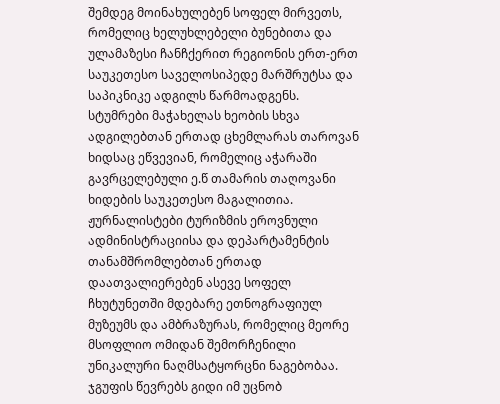შემდეგ მოინახულებენ სოფელ მირვეთს, რომელიც ხელუხლებელი ბუნებითა და ულამაზესი ჩანჩქერით რეგიონის ერთ-ერთ საუკეთესო საველოსიპედე მარშრუტსა და საპიკნიკე ადგილს წარმოადგენს.
სტუმრები მაჭახელას ხეობის სხვა ადგილებთან ერთად ცხემლარას თაროვან ხიდსაც ეწვევიან, რომელიც აჭარაში გავრცელებული ე.წ თამარის თაღოვანი ხიდების საუკეთესო მაგალითია.
ჟურნალისტები ტურიზმის ეროვნული ადმინისტრაციისა და დეპარტამენტის თანამშრომლებთან ერთად დაათვალიერებენ ასევე სოფელ ჩხუტუნეთში მდებარე ეთნოგრაფიულ მუზეუმს და ამბრაზურას, რომელიც მეორე მსოფლიო ომიდან შემორჩენილი უნიკალური ნაღმსატყორცნი ნაგებობაა.
ჯგუფის წევრებს გიდი იმ უცნობ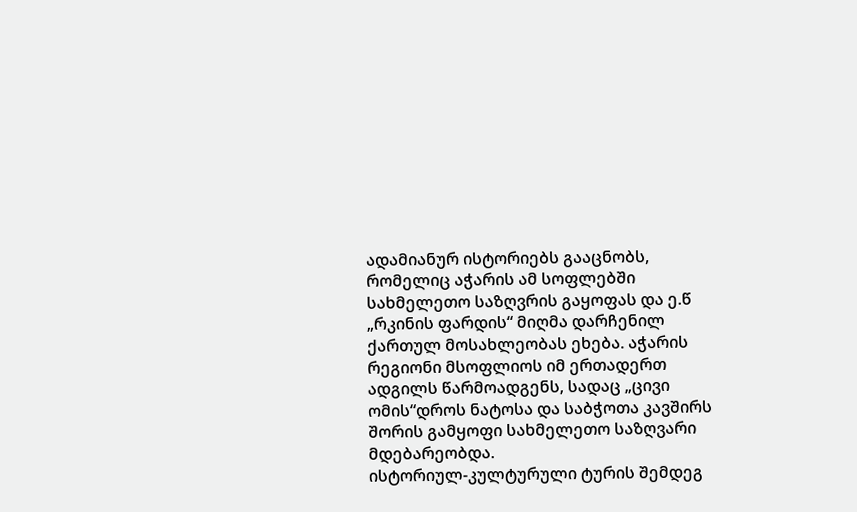ადამიანურ ისტორიებს გააცნობს, რომელიც აჭარის ამ სოფლებში სახმელეთო საზღვრის გაყოფას და ე.წ „რკინის ფარდის“ მიღმა დარჩენილ ქართულ მოსახლეობას ეხება. აჭარის რეგიონი მსოფლიოს იმ ერთადერთ ადგილს წარმოადგენს, სადაც „ცივი ომის“დროს ნატოსა და საბჭოთა კავშირს შორის გამყოფი სახმელეთო საზღვარი მდებარეობდა.
ისტორიულ-კულტურული ტურის შემდეგ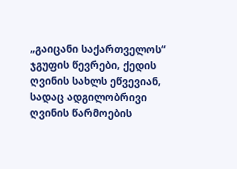„გაიცანი საქართველოს“ ჯგუფის წევრები, ქედის ღვინის სახლს ეწვევიან, სადაც ადგილობრივი ღვინის წარმოების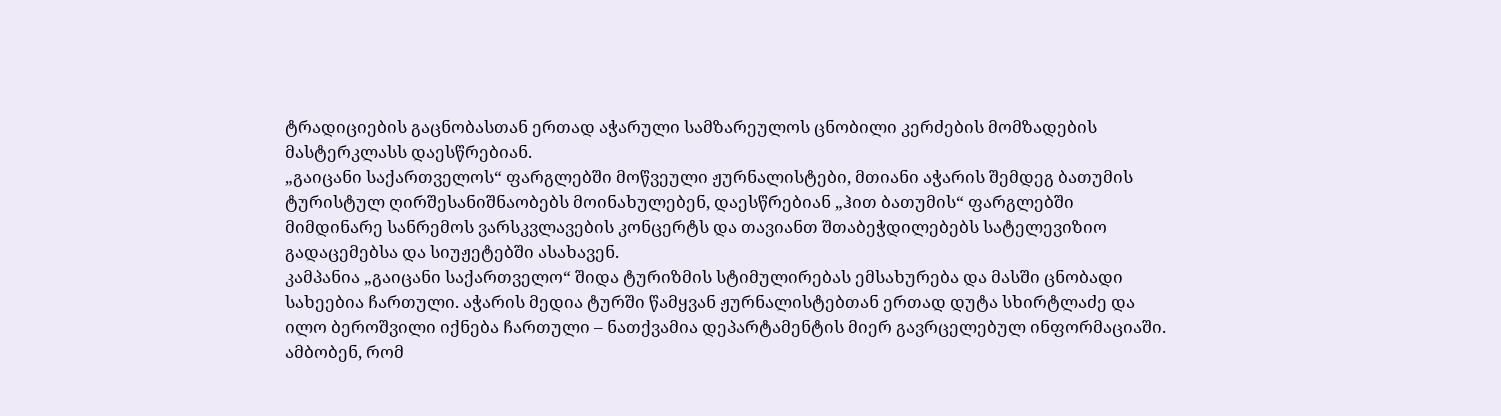ტრადიციების გაცნობასთან ერთად აჭარული სამზარეულოს ცნობილი კერძების მომზადების მასტერკლასს დაესწრებიან.
„გაიცანი საქართველოს“ ფარგლებში მოწვეული ჟურნალისტები, მთიანი აჭარის შემდეგ ბათუმის ტურისტულ ღირშესანიშნაობებს მოინახულებენ, დაესწრებიან „ჰით ბათუმის“ ფარგლებში მიმდინარე სანრემოს ვარსკვლავების კონცერტს და თავიანთ შთაბეჭდილებებს სატელევიზიო გადაცემებსა და სიუჟეტებში ასახავენ.
კამპანია „გაიცანი საქართველო“ შიდა ტურიზმის სტიმულირებას ემსახურება და მასში ცნობადი სახეებია ჩართული. აჭარის მედია ტურში წამყვან ჟურნალისტებთან ერთად დუტა სხირტლაძე და ილო ბეროშვილი იქნება ჩართული – ნათქვამია დეპარტამენტის მიერ გავრცელებულ ინფორმაციაში.
ამბობენ, რომ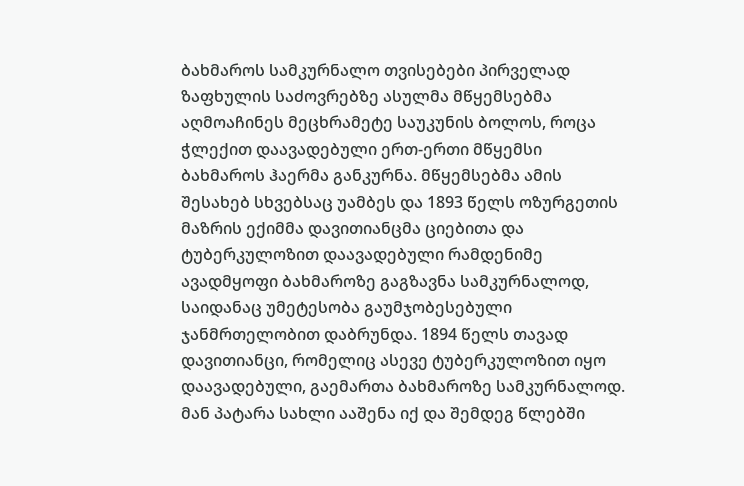ბახმაროს სამკურნალო თვისებები პირველად ზაფხულის საძოვრებზე ასულმა მწყემსებმა აღმოაჩინეს მეცხრამეტე საუკუნის ბოლოს, როცა ჭლექით დაავადებული ერთ-ერთი მწყემსი ბახმაროს ჰაერმა განკურნა. მწყემსებმა ამის შესახებ სხვებსაც უამბეს და 1893 წელს ოზურგეთის მაზრის ექიმმა დავითიანცმა ციებითა და ტუბერკულოზით დაავადებული რამდენიმე ავადმყოფი ბახმაროზე გაგზავნა სამკურნალოდ, საიდანაც უმეტესობა გაუმჯობესებული ჯანმრთელობით დაბრუნდა. 1894 წელს თავად დავითიანცი, რომელიც ასევე ტუბერკულოზით იყო დაავადებული, გაემართა ბახმაროზე სამკურნალოდ. მან პატარა სახლი ააშენა იქ და შემდეგ წლებში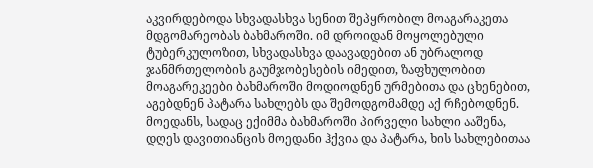აკვირდებოდა სხვადასხვა სენით შეპყრობილ მოაგარაკეთა მდგომარეობას ბახმაროში. იმ დროიდან მოყოლებული ტუბერკულოზით, სხვადასხვა დაავადებით ან უბრალოდ ჯანმრთელობის გაუმჯობესების იმედით, ზაფხულობით მოაგარეკეები ბახმაროში მოდიოდნენ ურმებითა და ცხენებით, აგებდნენ პატარა სახლებს და შემოდგომამდე აქ რჩებოდნენ.
მოედანს, სადაც ექიმმა ბახმაროში პირველი სახლი ააშენა, დღეს დავითიანცის მოედანი ჰქვია და პატარა, ხის სახლებითაა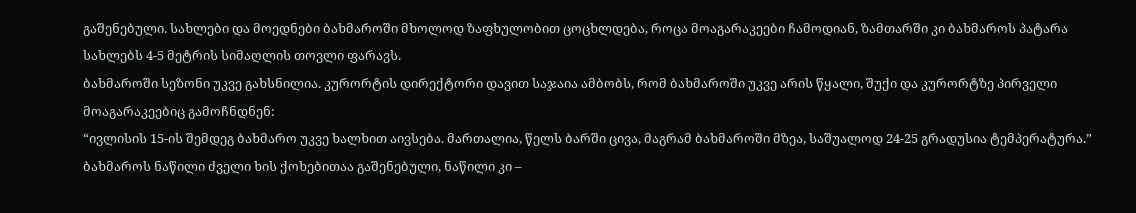გაშენებული. სახლები და მოედნები ბახმაროში მხოლოდ ზაფხულობით ცოცხლდება, როცა მოაგარაკეები ჩამოდიან, ზამთარში კი ბახმაროს პატარა სახლებს 4-5 მეტრის სიმაღლის თოვლი ფარავს.
ბახმაროში სეზონი უკვე გახსნილია. კურორტის დირექტორი დავით საჯაია ამბობს, რომ ბახმაროში უკვე არის წყალი, შუქი და კურორტზე პირველი მოაგარაკეებიც გამოჩნდნენ:
“ივლისის 15-ის შემდეგ ბახმარო უკვე ხალხით აივსება. მართალია, წელს ბარში ცივა, მაგრამ ბახმაროში მზეა, საშუალოდ 24-25 გრადუსია ტემპერატურა.”
ბახმაროს ნაწილი ძველი ხის ქოხებითაა გაშენებული, ნაწილი კი –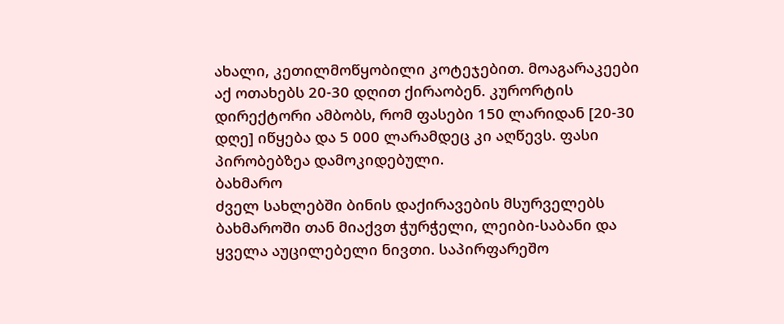ახალი, კეთილმოწყობილი კოტეჯებით. მოაგარაკეები აქ ოთახებს 20-30 დღით ქირაობენ. კურორტის დირექტორი ამბობს, რომ ფასები 150 ლარიდან [20-30 დღე] იწყება და 5 000 ლარამდეც კი აღწევს. ფასი პირობებზეა დამოკიდებული.
ბახმარო
ძველ სახლებში ბინის დაქირავების მსურველებს ბახმაროში თან მიაქვთ ჭურჭელი, ლეიბი-საბანი და ყველა აუცილებელი ნივთი. საპირფარეშო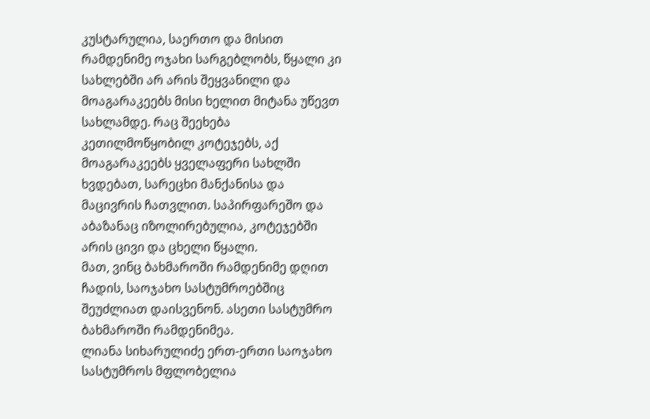კუსტარულია, საერთო და მისით რამდენიმე ოჯახი სარგებლობს, წყალი კი სახლებში არ არის შეყვანილი და მოაგარაკეებს მისი ხელით მიტანა უწევთ სახლამდე. რაც შეეხება კეთილმოწყობილ კოტეჯებს, აქ მოაგარაკეებს ყველაფერი სახლში ხვდებათ, სარეცხი მანქანისა და მაცივრის ჩათვლით. საპირფარეშო და აბაზანაც იზოლირებულია, კოტეჯებში არის ცივი და ცხელი წყალი.
მათ, ვინც ბახმაროში რამდენიმე დღით ჩადის, საოჯახო სასტუმროებშიც შეუძლიათ დაისვენონ. ასეთი სასტუმრო ბახმაროში რამდენიმეა.
ლიანა სიხარულიძე ერთ-ერთი საოჯახო სასტუმროს მფლობელია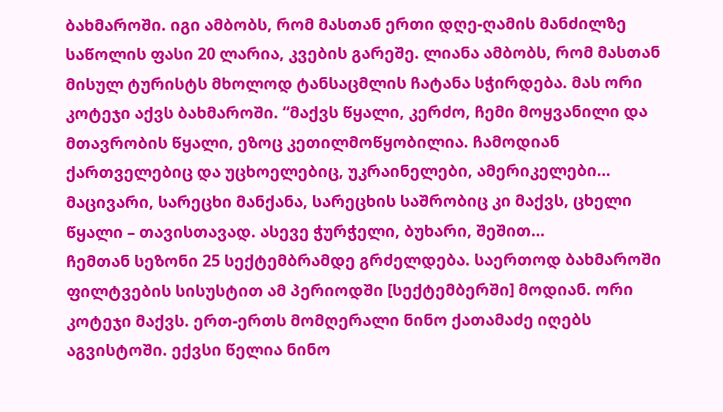ბახმაროში. იგი ამბობს, რომ მასთან ერთი დღე-ღამის მანძილზე საწოლის ფასი 20 ლარია, კვების გარეშე. ლიანა ამბობს, რომ მასთან მისულ ტურისტს მხოლოდ ტანსაცმლის ჩატანა სჭირდება. მას ორი კოტეჯი აქვს ბახმაროში. “მაქვს წყალი, კერძო, ჩემი მოყვანილი და მთავრობის წყალი, ეზოც კეთილმოწყობილია. ჩამოდიან ქართველებიც და უცხოელებიც, უკრაინელები, ამერიკელები… მაცივარი, სარეცხი მანქანა, სარეცხის საშრობიც კი მაქვს, ცხელი წყალი – თავისთავად. ასევე ჭურჭელი, ბუხარი, შეშით…
ჩემთან სეზონი 25 სექტემბრამდე გრძელდება. საერთოდ ბახმაროში ფილტვების სისუსტით ამ პერიოდში [სექტემბერში] მოდიან. ორი კოტეჯი მაქვს. ერთ-ერთს მომღერალი ნინო ქათამაძე იღებს აგვისტოში. ექვსი წელია ნინო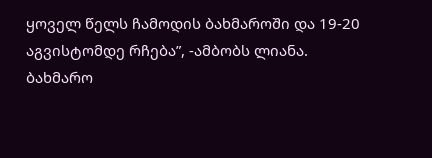ყოველ წელს ჩამოდის ბახმაროში და 19-20 აგვისტომდე რჩება”, -ამბობს ლიანა.
ბახმარო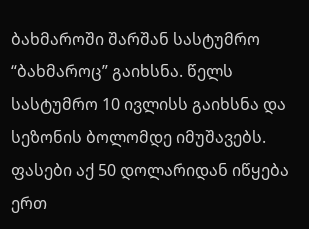ბახმაროში შარშან სასტუმრო “ბახმაროც” გაიხსნა. წელს სასტუმრო 10 ივლისს გაიხსნა და სეზონის ბოლომდე იმუშავებს. ფასები აქ 50 დოლარიდან იწყება ერთ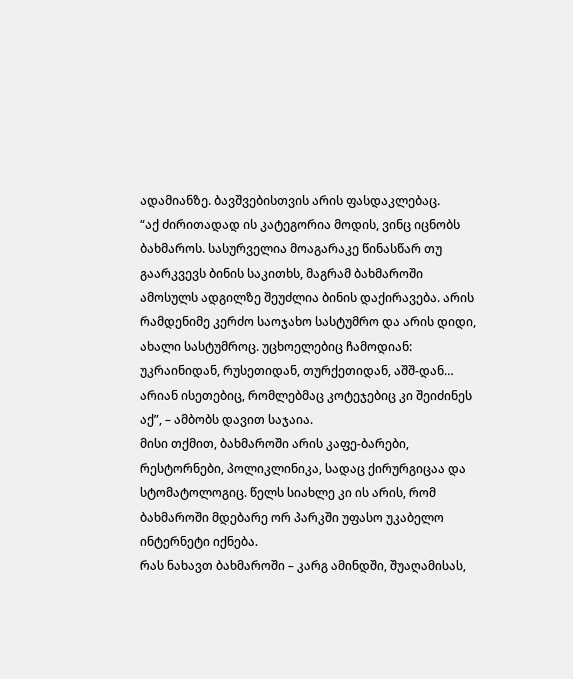ადამიანზე. ბავშვებისთვის არის ფასდაკლებაც.
“აქ ძირითადად ის კატეგორია მოდის, ვინც იცნობს ბახმაროს. სასურველია მოაგარაკე წინასწარ თუ გაარკვევს ბინის საკითხს, მაგრამ ბახმაროში ამოსულს ადგილზე შეუძლია ბინის დაქირავება. არის რამდენიმე კერძო საოჯახო სასტუმრო და არის დიდი, ახალი სასტუმროც. უცხოელებიც ჩამოდიან: უკრაინიდან, რუსეთიდან, თურქეთიდან, აშშ-დან… არიან ისეთებიც, რომლებმაც კოტეჯებიც კი შეიძინეს აქ”, – ამბობს დავით საჯაია.
მისი თქმით, ბახმაროში არის კაფე-ბარები, რესტორნები, პოლიკლინიკა, სადაც ქირურგიცაა და სტომატოლოგიც. წელს სიახლე კი ის არის, რომ ბახმაროში მდებარე ორ პარკში უფასო უკაბელო ინტერნეტი იქნება.
რას ნახავთ ბახმაროში – კარგ ამინდში, შუაღამისას,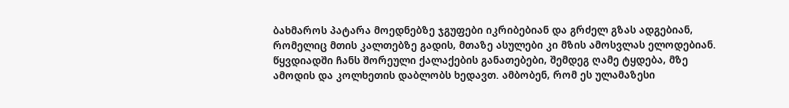ბახმაროს პატარა მოედნებზე ჯგუფები იკრიბებიან და გრძელ გზას ადგებიან, რომელიც მთის კალთებზე გადის, მთაზე ასულები კი მზის ამოსვლას ელოდებიან. წყვდიადში ჩანს შორეული ქალაქების განათებები, შემდეგ ღამე ტყდება, მზე ამოდის და კოლხეთის დაბლობს ხედავთ. ამბობენ, რომ ეს ულამაზესი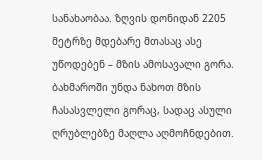სანახაობაა. ზღვის დონიდან 2205 მეტრზე მდებარე მთასაც ასე უწოდებენ – მზის ამოსავალი გორა.
ბახმაროში უნდა ნახოთ მზის ჩასასვლელი გორაც, სადაც ასული ღრუბლებზე მაღლა აღმოჩნდებით.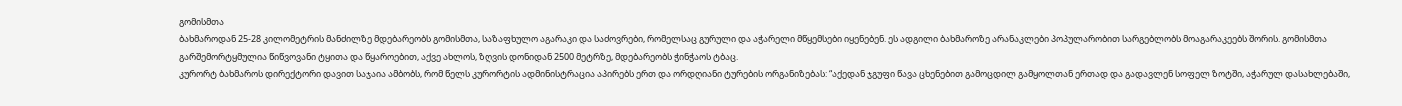გომისმთა
ბახმაროდან 25-28 კილომეტრის მანძილზე მდებარეობს გომისმთა, საზაფხულო აგარაკი და საძოვრები, რომელსაც გურული და აჭარელი მწყემსები იყენებენ. ეს ადგილი ბახმაროზე არანაკლები პოპულარობით სარგებლობს მოაგარაკეებს შორის. გომისმთა გარშემორტყმულია წიწვოვანი ტყითა და წყაროებით, აქვე ახლოს, ზღვის დონიდან 2500 მეტრზე, მდებარეობს ჭინჭაოს ტბაც.
კურორტ ბახმაროს დირექტორი დავით საჯაია ამბობს, რომ წელს კურორტის ადმინისტრაცია აპირებს ერთ და ორდღიანი ტურების ორგანიზებას: “აქედან ჯგუფი წავა ცხენებით გამოცდილ გამყოლთან ერთად და გადავლენ სოფელ ზოტში, აჭარულ დასახლებაში,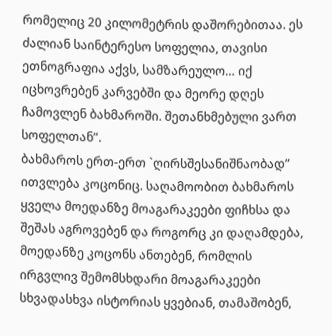რომელიც 20 კილომეტრის დაშორებითაა. ეს ძალიან საინტერესო სოფელია, თავისი ეთნოგრაფია აქვს, სამზარეულო… იქ იცხოვრებენ კარვებში და მეორე დღეს ჩამოვლენ ბახმაროში. შეთანხმებული ვართ სოფელთან”.
ბახმაროს ერთ-ერთ `ღირსშესანიშნაობად” ითვლება კოცონიც. საღამოობით ბახმაროს ყველა მოედანზე მოაგარაკეები ფიჩხსა და შეშას აგროვებენ და როგორც კი დაღამდება, მოედანზე კოცონს ანთებენ, რომლის ირგვლივ შემომსხდარი მოაგარაკეები სხვადასხვა ისტორიას ყვებიან, თამაშობენ,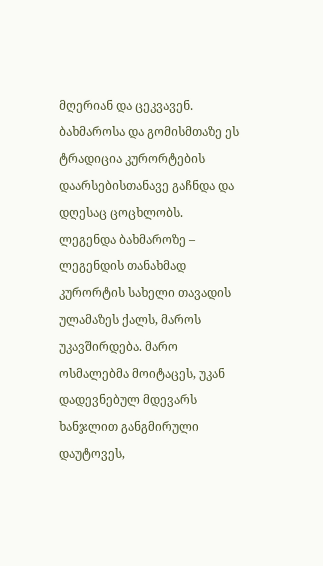მღერიან და ცეკვავენ. ბახმაროსა და გომისმთაზე ეს ტრადიცია კურორტების დაარსებისთანავე გაჩნდა და დღესაც ცოცხლობს.
ლეგენდა ბახმაროზე – ლეგენდის თანახმად კურორტის სახელი თავადის ულამაზეს ქალს, მაროს უკავშირდება. მარო ოსმალებმა მოიტაცეს, უკან დადევნებულ მდევარს ხანჯლით განგმირული დაუტოვეს,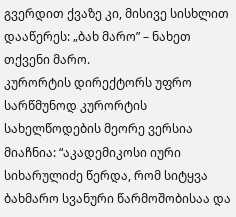გვერდით ქვაზე კი, მისივე სისხლით დააწერეს: „ბახ მარო” – ნახეთ თქვენი მარო.
კურორტის დირექტორს უფრო სარწმუნოდ კურორტის სახელწოდების მეორე ვერსია მიაჩნია: “აკადემიკოსი იური სიხარულიძე წერდა, რომ სიტყვა ბახმარო სვანური წარმოშობისაა და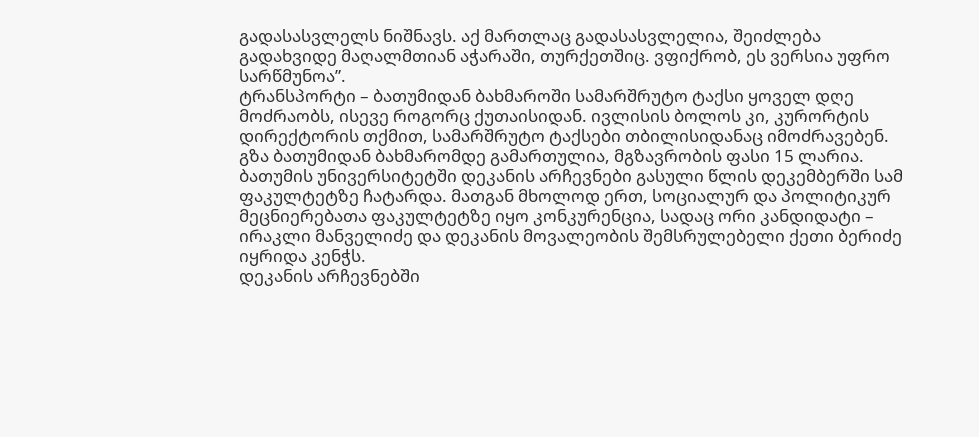გადასასვლელს ნიშნავს. აქ მართლაც გადასასვლელია, შეიძლება გადახვიდე მაღალმთიან აჭარაში, თურქეთშიც. ვფიქრობ, ეს ვერსია უფრო სარწმუნოა”.
ტრანსპორტი – ბათუმიდან ბახმაროში სამარშრუტო ტაქსი ყოველ დღე მოძრაობს, ისევე როგორც ქუთაისიდან. ივლისის ბოლოს კი, კურორტის დირექტორის თქმით, სამარშრუტო ტაქსები თბილისიდანაც იმოძრავებენ. გზა ბათუმიდან ბახმარომდე გამართულია, მგზავრობის ფასი 15 ლარია.
ბათუმის უნივერსიტეტში დეკანის არჩევნები გასული წლის დეკემბერში სამ ფაკულტეტზე ჩატარდა. მათგან მხოლოდ ერთ, სოციალურ და პოლიტიკურ მეცნიერებათა ფაკულტეტზე იყო კონკურენცია, სადაც ორი კანდიდატი – ირაკლი მანველიძე და დეკანის მოვალეობის შემსრულებელი ქეთი ბერიძე იყრიდა კენჭს.
დეკანის არჩევნებში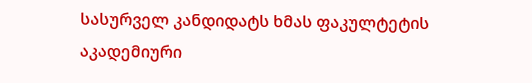სასურველ კანდიდატს ხმას ფაკულტეტის აკადემიური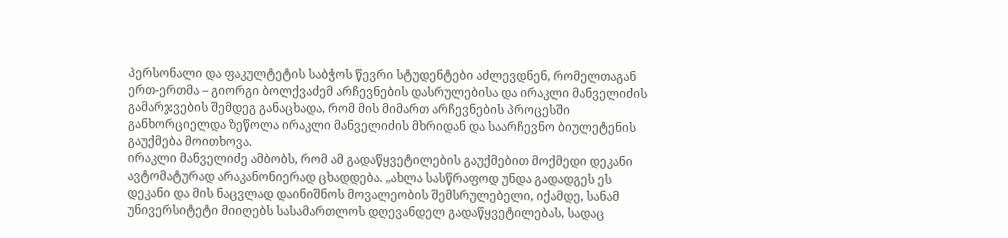პერსონალი და ფაკულტეტის საბჭოს წევრი სტუდენტები აძლევდნენ, რომელთაგან ერთ-ერთმა – გიორგი ბოლქვაძემ არჩევნების დასრულებისა და ირაკლი მანველიძის გამარჯვების შემდეგ განაცხადა, რომ მის მიმართ არჩევნების პროცესში განხორციელდა ზეწოლა ირაკლი მანველიძის მხრიდან და საარჩევნო ბიულეტენის გაუქმება მოითხოვა.
ირაკლი მანველიძე ამბობს, რომ ამ გადაწყვეტილების გაუქმებით მოქმედი დეკანი ავტომატურად არაკანონიერად ცხადდება. „ახლა სასწრაფოდ უნდა გადადგეს ეს დეკანი და მის ნაცვლად დაინიშნოს მოვალეობის შემსრულებელი, იქამდე, სანამ უნივერსიტეტი მიიღებს სასამართლოს დღევანდელ გადაწყვეტილებას, სადაც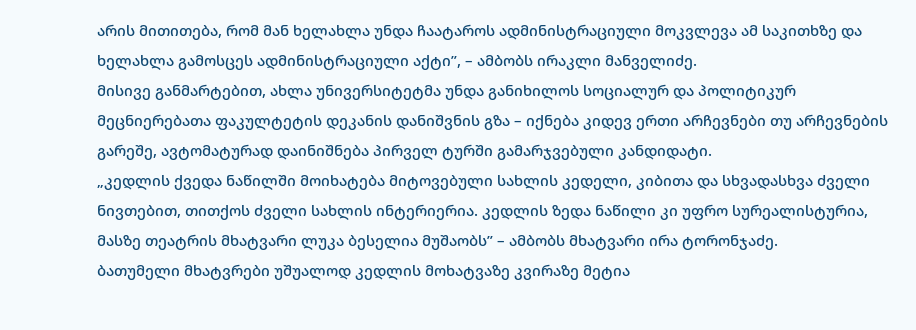არის მითითება, რომ მან ხელახლა უნდა ჩაატაროს ადმინისტრაციული მოკვლევა ამ საკითხზე და ხელახლა გამოსცეს ადმინისტრაციული აქტი”, – ამბობს ირაკლი მანველიძე.
მისივე განმარტებით, ახლა უნივერსიტეტმა უნდა განიხილოს სოციალურ და პოლიტიკურ მეცნიერებათა ფაკულტეტის დეკანის დანიშვნის გზა – იქნება კიდევ ერთი არჩევნები თუ არჩევნების გარეშე, ავტომატურად დაინიშნება პირველ ტურში გამარჯვებული კანდიდატი.
„კედლის ქვედა ნაწილში მოიხატება მიტოვებული სახლის კედელი, კიბითა და სხვადასხვა ძველი ნივთებით, თითქოს ძველი სახლის ინტერიერია. კედლის ზედა ნაწილი კი უფრო სურეალისტურია, მასზე თეატრის მხატვარი ლუკა ბესელია მუშაობს” – ამბობს მხატვარი ირა ტორონჯაძე.
ბათუმელი მხატვრები უშუალოდ კედლის მოხატვაზე კვირაზე მეტია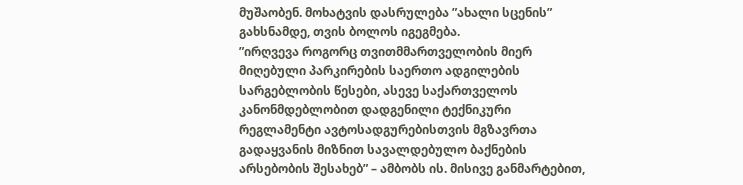მუშაობენ. მოხატვის დასრულება ”ახალი სცენის” გახსნამდე, თვის ბოლოს იგეგმება.
”ირღვევა როგორც თვითმმართველობის მიერ მიღებული პარკირების საერთო ადგილების სარგებლობის წესები, ასევე საქართველოს კანონმდებლობით დადგენილი ტექნიკური რეგლამენტი ავტოსადგურებისთვის მგზავრთა გადაყვანის მიზნით სავალდებულო ბაქნების არსებობის შესახებ” – ამბობს ის. მისივე განმარტებით,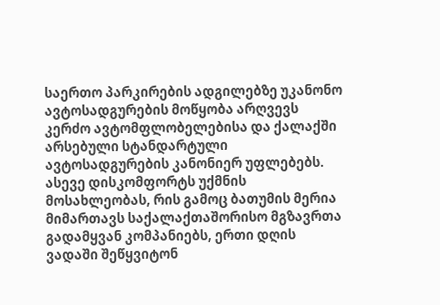საერთო პარკირების ადგილებზე უკანონო ავტოსადგურების მოწყობა არღვევს კერძო ავტომფლობელებისა და ქალაქში არსებული სტანდარტული ავტოსადგურების კანონიერ უფლებებს. ასევე დისკომფორტს უქმნის მოსახლეობას, რის გამოც ბათუმის მერია მიმართავს საქალაქთაშორისო მგზავრთა გადამყვან კომპანიებს, ერთი დღის ვადაში შეწყვიტონ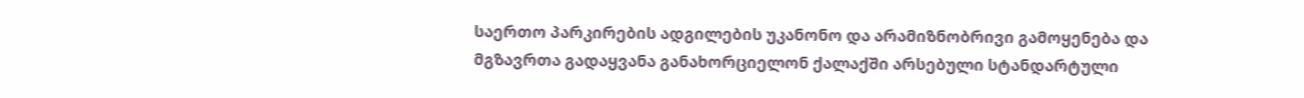საერთო პარკირების ადგილების უკანონო და არამიზნობრივი გამოყენება და მგზავრთა გადაყვანა განახორციელონ ქალაქში არსებული სტანდარტული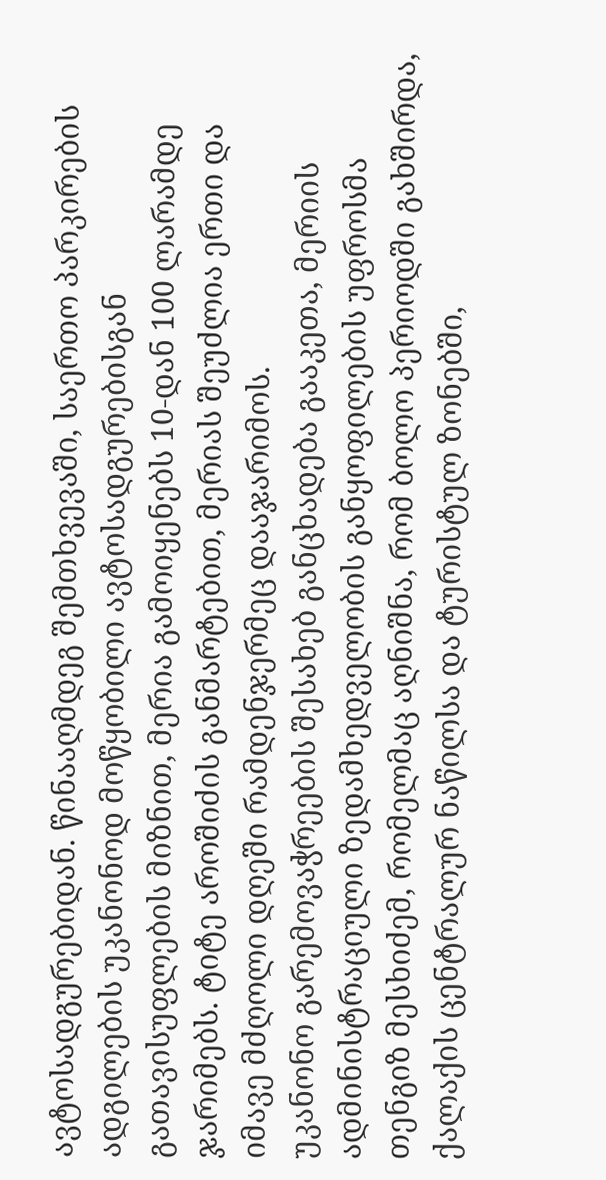ავტოსადგურებიდან. წინააღმდეგ შემთხვევაში, საერთო პარკირების ადგილების უკანონოდ მოწყობილი ავტოსადგურებისგან გათავისუფლების მიზნით, მერია გამოიყენებს 10-დან 100 ლარამდე ჯარიმებს. ტიტე აროშიძის განმარტებით, მერიას შეუძლია ერთი და იმავე მძღოლი დღეში რამდენჯერმეც დააჯარიმოს.
უკანონო გარემოვაჭრეების შესახებ განცხადება გააკეთა, მერიის ადმინისტრაციული ზედამხედველობის განყოფილების უფროსმა თენგიზ მესხიძემ, რომელმაც აღნიშნა, რომ ბოლო პერიოდში გახშირდა, ქალაქის ცენტრალურ ნაწილსა და ტურისტულ ზონებში,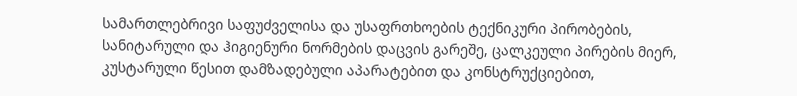სამართლებრივი საფუძველისა და უსაფრთხოების ტექნიკური პირობების, სანიტარული და ჰიგიენური ნორმების დაცვის გარეშე, ცალკეული პირების მიერ, კუსტარული წესით დამზადებული აპარატებით და კონსტრუქციებით,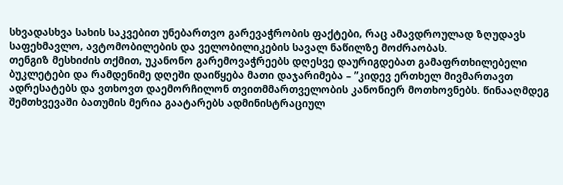სხვადასხვა სახის საკვებით უნებართვო გარევაჭრობის ფაქტები, რაც ამავდროულად ზღუდავს საფეხმავლო, ავტომობილების და ველობილიკების სავალ ნაწილზე მოძრაობას.
თენგიზ მესხიძის თქმით, უკანონო გარემოვაჭრეებს დღესვე დაურიგდებათ გამაფრთხილებელი ბუკლეტები და რამდენიმე დღეში დაიწყება მათი დაჯარიმება – ”კიდევ ერთხელ მივმართავთ ადრესატებს და ვთხოვთ დაემორჩილონ თვითმმართველობის კანონიერ მოთხოვნებს. წინააღმდეგ შემთხვევაში ბათუმის მერია გაატარებს ადმინისტრაციულ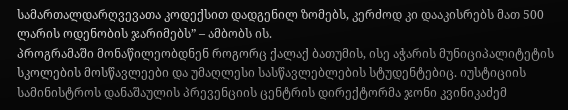სამართალდარღვევათა კოდექსით დადგენილ ზომებს, კერძოდ კი დააკისრებს მათ 500 ლარის ოდენობის ჯარიმებს” – ამბობს ის.
პროგრამაში მონაწილეობდნენ როგორც ქალაქ ბათუმის, ისე აჭარის მუნიციპალიტეტის სკოლების მოსწავლეები და უმაღლესი სასწავლებლების სტუდენტებიც. იუსტიციის სამინისტროს დანაშაულის პრევენციის ცენტრის დირექტორმა ჯონი კვინიკაძემ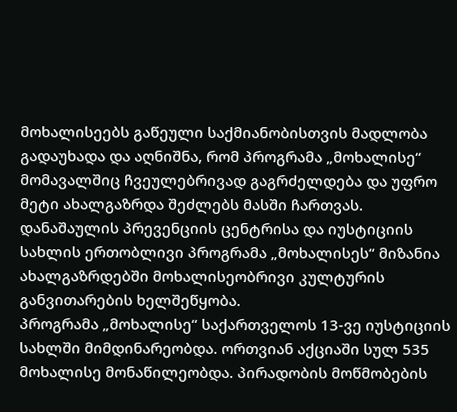მოხალისეებს გაწეული საქმიანობისთვის მადლობა გადაუხადა და აღნიშნა, რომ პროგრამა „მოხალისე“ მომავალშიც ჩვეულებრივად გაგრძელდება და უფრო მეტი ახალგაზრდა შეძლებს მასში ჩართვას. დანაშაულის პრევენციის ცენტრისა და იუსტიციის სახლის ერთობლივი პროგრამა „მოხალისეს“ მიზანია ახალგაზრდებში მოხალისეობრივი კულტურის განვითარების ხელშეწყობა.
პროგრამა „მოხალისე“ საქართველოს 13-ვე იუსტიციის სახლში მიმდინარეობდა. ორთვიან აქციაში სულ 535 მოხალისე მონაწილეობდა. პირადობის მოწმობების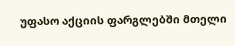უფასო აქციის ფარგლებში მთელი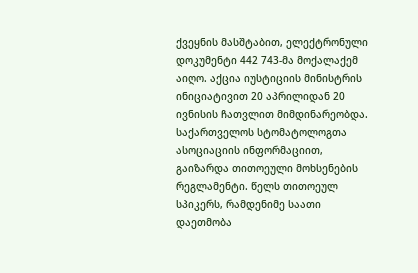ქვეყნის მასშტაბით, ელექტრონული დოკუმენტი 442 743-მა მოქალაქემ აიღო. აქცია იუსტიციის მინისტრის ინიციატივით 20 აპრილიდან 20 ივნისის ჩათვლით მიმდინარეობდა.
საქართველოს სტომატოლოგთა ასოციაციის ინფორმაციით, გაიზარდა თითოეული მოხსენების რეგლამენტი. წელს თითოეულ სპიკერს, რამდენიმე საათი დაეთმობა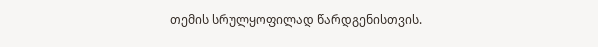თემის სრულყოფილად წარდგენისთვის.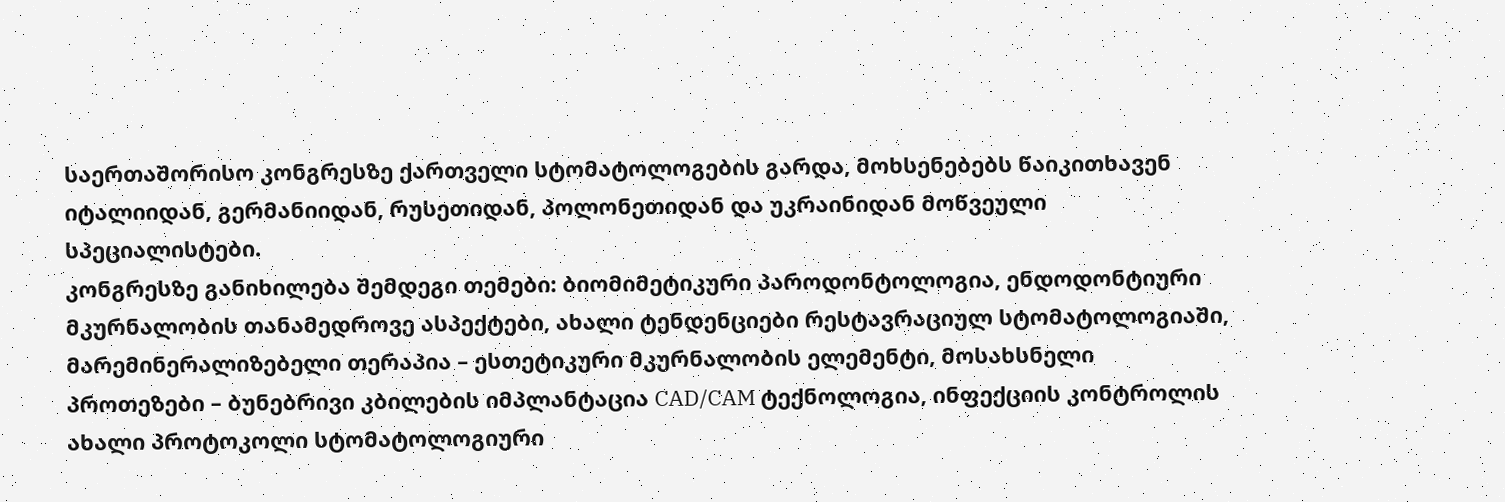საერთაშორისო კონგრესზე ქართველი სტომატოლოგების გარდა, მოხსენებებს წაიკითხავენ იტალიიდან, გერმანიიდან, რუსეთიდან, პოლონეთიდან და უკრაინიდან მოწვეული სპეციალისტები.
კონგრესზე განიხილება შემდეგი თემები: ბიომიმეტიკური პაროდონტოლოგია, ენდოდონტიური მკურნალობის თანამედროვე ასპექტები, ახალი ტენდენციები რესტავრაციულ სტომატოლოგიაში, მარემინერალიზებელი თერაპია – ესთეტიკური მკურნალობის ელემენტი, მოსახსნელი პროთეზები – ბუნებრივი კბილების იმპლანტაცია CAD/CAM ტექნოლოგია, ინფექციის კონტროლის ახალი პროტოკოლი სტომატოლოგიური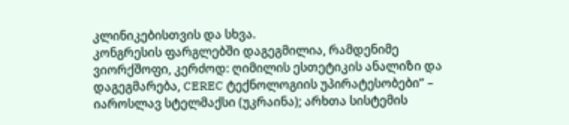კლინიკებისთვის და სხვა.
კონგრესის ფარგლებში დაგეგმილია, რამდენიმე ვიორქშოფი, კერძოდ: ღიმილის ესთეტიკის ანალიზი და დაგეგმარება, CEREC ტექნოლოგიის უპირატესობები” – იაროსლავ სტელმაქსი (უკრაინა); არხთა სისტემის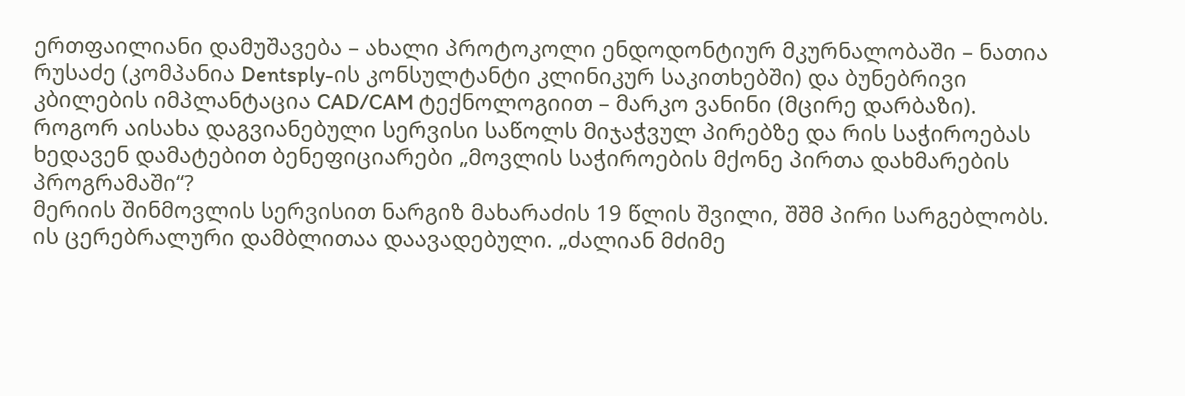ერთფაილიანი დამუშავება – ახალი პროტოკოლი ენდოდონტიურ მკურნალობაში – ნათია რუსაძე (კომპანია Dentsply-ის კონსულტანტი კლინიკურ საკითხებში) და ბუნებრივი კბილების იმპლანტაცია CAD/CAM ტექნოლოგიით – მარკო ვანინი (მცირე დარბაზი).
როგორ აისახა დაგვიანებული სერვისი საწოლს მიჯაჭვულ პირებზე და რის საჭიროებას ხედავენ დამატებით ბენეფიციარები „მოვლის საჭიროების მქონე პირთა დახმარების პროგრამაში“?
მერიის შინმოვლის სერვისით ნარგიზ მახარაძის 19 წლის შვილი, შშმ პირი სარგებლობს. ის ცერებრალური დამბლითაა დაავადებული. „ძალიან მძიმე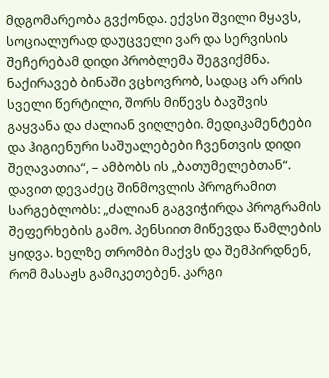მდგომარეობა გვქონდა. ექვსი შვილი მყავს, სოციალურად დაუცველი ვარ და სერვისის შეჩერებამ დიდი პრობლემა შეგვიქმნა. ნაქირავებ ბინაში ვცხოვრობ, სადაც არ არის სველი წერტილი, შორს მიწევს ბავშვის გაყვანა და ძალიან ვიღლები. მედიკამენტები და ჰიგიენური საშუალებები ჩვენთვის დიდი შეღავათია“, – ამბობს ის „ბათუმელებთან“.
დავით დევაძეც შინმოვლის პროგრამით სარგებლობს: „ძალიან გაგვიჭირდა პროგრამის შეფერხების გამო. პენსიით მიწევდა წამლების ყიდვა. ხელზე თრომბი მაქვს და შემპირდნენ, რომ მასაჟს გამიკეთებენ. კარგი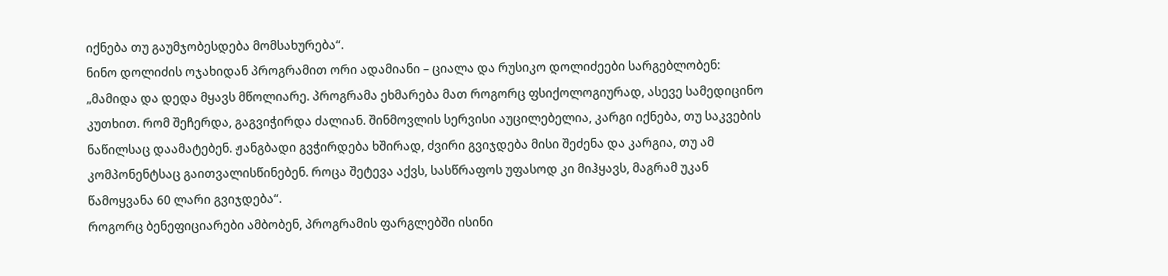იქნება თუ გაუმჯობესდება მომსახურება“.
ნინო დოლიძის ოჯახიდან პროგრამით ორი ადამიანი – ციალა და რუსიკო დოლიძეები სარგებლობენ: „მამიდა და დედა მყავს მწოლიარე. პროგრამა ეხმარება მათ როგორც ფსიქოლოგიურად, ასევე სამედიცინო კუთხით. რომ შეჩერდა, გაგვიჭირდა ძალიან. შინმოვლის სერვისი აუცილებელია, კარგი იქნება, თუ საკვების ნაწილსაც დაამატებენ. ჟანგბადი გვჭირდება ხშირად, ძვირი გვიჯდება მისი შეძენა და კარგია, თუ ამ კომპონენტსაც გაითვალისწინებენ. როცა შეტევა აქვს, სასწრაფოს უფასოდ კი მიჰყავს, მაგრამ უკან წამოყვანა 60 ლარი გვიჯდება“.
როგორც ბენეფიციარები ამბობენ, პროგრამის ფარგლებში ისინი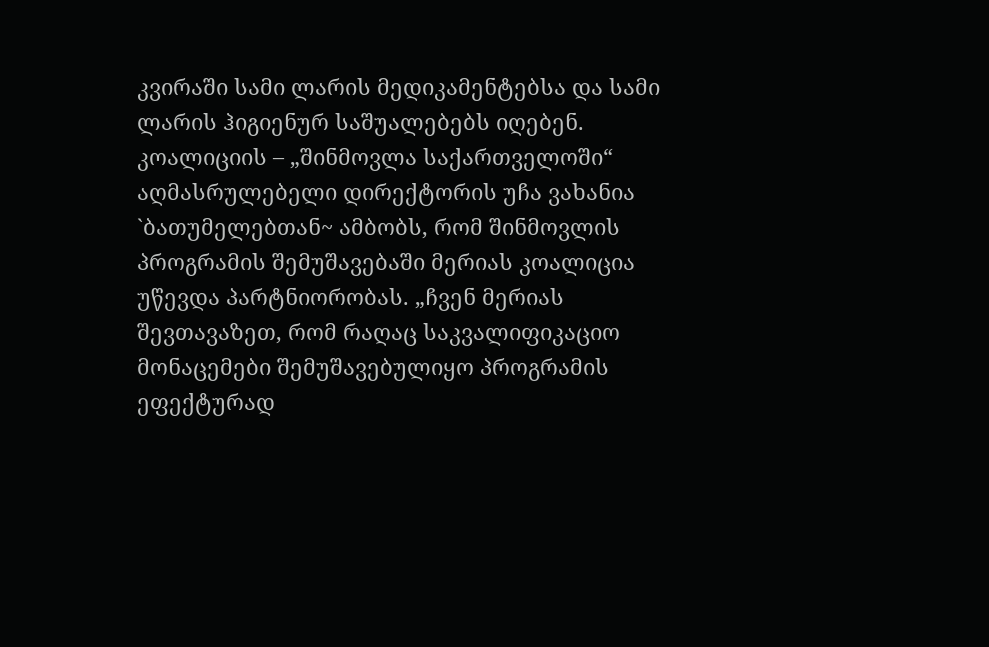კვირაში სამი ლარის მედიკამენტებსა და სამი ლარის ჰიგიენურ საშუალებებს იღებენ. კოალიციის – „შინმოვლა საქართველოში“ აღმასრულებელი დირექტორის უჩა ვახანია `ბათუმელებთან~ ამბობს, რომ შინმოვლის პროგრამის შემუშავებაში მერიას კოალიცია უწევდა პარტნიორობას. „ჩვენ მერიას შევთავაზეთ, რომ რაღაც საკვალიფიკაციო მონაცემები შემუშავებულიყო პროგრამის ეფექტურად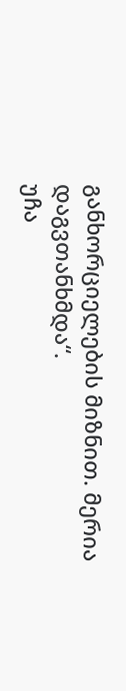განხორციელების მიზნით. მერია დაგვთანხმდა“.
უჩა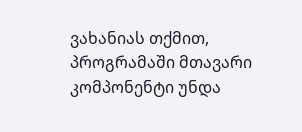ვახანიას თქმით, პროგრამაში მთავარი კომპონენტი უნდა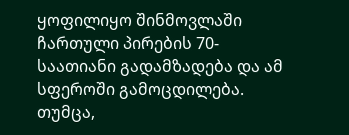ყოფილიყო შინმოვლაში ჩართული პირების 70-საათიანი გადამზადება და ამ სფეროში გამოცდილება. თუმცა,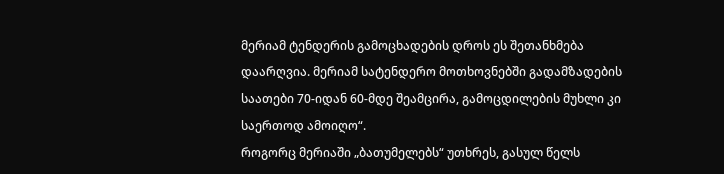მერიამ ტენდერის გამოცხადების დროს ეს შეთანხმება დაარღვია. მერიამ სატენდერო მოთხოვნებში გადამზადების საათები 70-იდან 60-მდე შეამცირა, გამოცდილების მუხლი კი საერთოდ ამოიღო“.
როგორც მერიაში „ბათუმელებს“ უთხრეს, გასულ წელს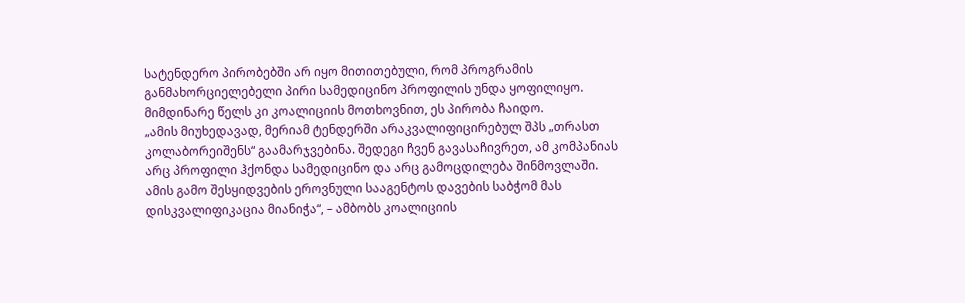სატენდერო პირობებში არ იყო მითითებული, რომ პროგრამის განმახორციელებელი პირი სამედიცინო პროფილის უნდა ყოფილიყო. მიმდინარე წელს კი კოალიციის მოთხოვნით, ეს პირობა ჩაიდო.
„ამის მიუხედავად, მერიამ ტენდერში არაკვალიფიცირებულ შპს „თრასთ კოლაბორეიშენს“ გაამარჯვებინა. შედეგი ჩვენ გავასაჩივრეთ, ამ კომპანიას არც პროფილი ჰქონდა სამედიცინო და არც გამოცდილება შინმოვლაში. ამის გამო შესყიდვების ეროვნული სააგენტოს დავების საბჭომ მას დისკვალიფიკაცია მიანიჭა“, – ამბობს კოალიციის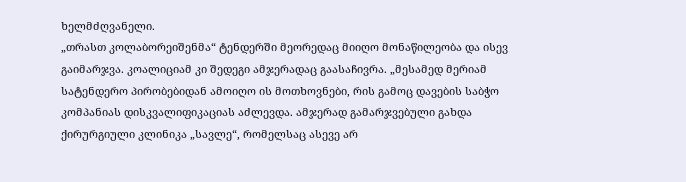ხელმძღვანელი.
„თრასთ კოლაბორეიშენმა“ ტენდერში მეორედაც მიიღო მონაწილეობა და ისევ გაიმარჯვა. კოალიციამ კი შედეგი ამჯერადაც გაასაჩივრა. „მესამედ მერიამ სატენდერო პირობებიდან ამოიღო ის მოთხოვნები, რის გამოც დავების საბჭო კომპანიას დისკვალიფიკაციას აძლევდა. ამჯერად გამარჯვებული გახდა ქირურგიული კლინიკა „სავლე“, რომელსაც ასევე არ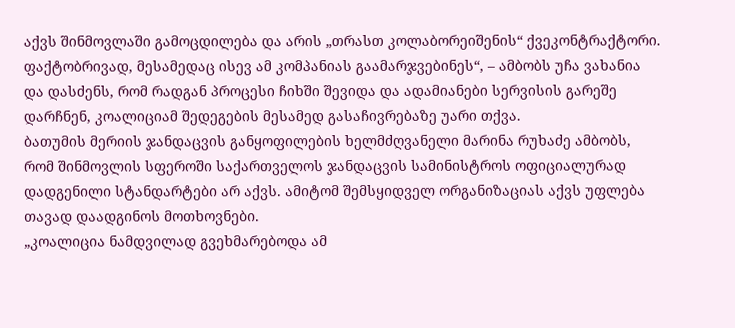აქვს შინმოვლაში გამოცდილება და არის „თრასთ კოლაბორეიშენის“ ქვეკონტრაქტორი. ფაქტობრივად, მესამედაც ისევ ამ კომპანიას გაამარჯვებინეს“, – ამბობს უჩა ვახანია და დასძენს, რომ რადგან პროცესი ჩიხში შევიდა და ადამიანები სერვისის გარეშე დარჩნენ, კოალიციამ შედეგების მესამედ გასაჩივრებაზე უარი თქვა.
ბათუმის მერიის ჯანდაცვის განყოფილების ხელმძღვანელი მარინა რუხაძე ამბობს, რომ შინმოვლის სფეროში საქართველოს ჯანდაცვის სამინისტროს ოფიციალურად დადგენილი სტანდარტები არ აქვს. ამიტომ შემსყიდველ ორგანიზაციას აქვს უფლება თავად დაადგინოს მოთხოვნები.
„კოალიცია ნამდვილად გვეხმარებოდა ამ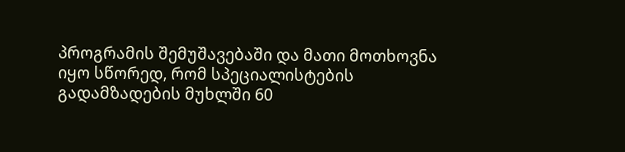პროგრამის შემუშავებაში და მათი მოთხოვნა იყო სწორედ, რომ სპეციალისტების გადამზადების მუხლში 60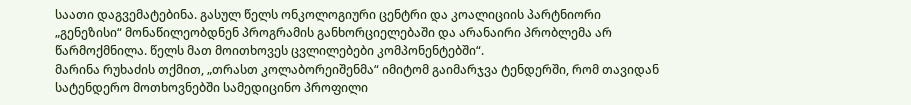საათი დაგვემატებინა. გასულ წელს ონკოლოგიური ცენტრი და კოალიციის პარტნიორი „გენეზისი“ მონაწილეობდნენ პროგრამის განხორციელებაში და არანაირი პრობლემა არ წარმოქმნილა. წელს მათ მოითხოვეს ცვლილებები კომპონენტებში“.
მარინა რუხაძის თქმით, „თრასთ კოლაბორეიშენმა“ იმიტომ გაიმარჯვა ტენდერში, რომ თავიდან სატენდერო მოთხოვნებში სამედიცინო პროფილი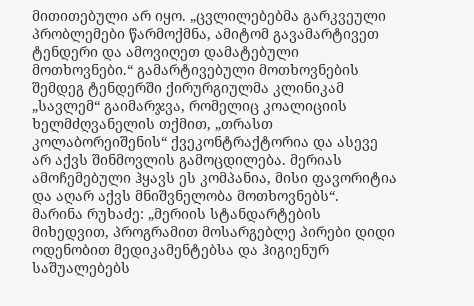მითითებული არ იყო. „ცვლილებებმა გარკვეული პრობლემები წარმოქმნა, ამიტომ გავამარტივეთ ტენდერი და ამოვიღეთ დამატებული მოთხოვნები.“ გამარტივებული მოთხოვნების შემდეგ ტენდერში ქირურგიულმა კლინიკამ „სავლემ“ გაიმარჯვა, რომელიც კოალიციის ხელმძღვანელის თქმით, „თრასთ კოლაბორეიშენის“ ქვეკონტრაქტორია და ასევე არ აქვს შინმოვლის გამოცდილება. მერიას ამოჩემებული ჰყავს ეს კომპანია, მისი ფავორიტია და აღარ აქვს მნიშვნელობა მოთხოვნებს“.
მარინა რუხაძე: „მერიის სტანდარტების მიხედვით, პროგრამით მოსარგებლე პირები დიდი ოდენობით მედიკამენტებსა და ჰიგიენურ საშუალებებს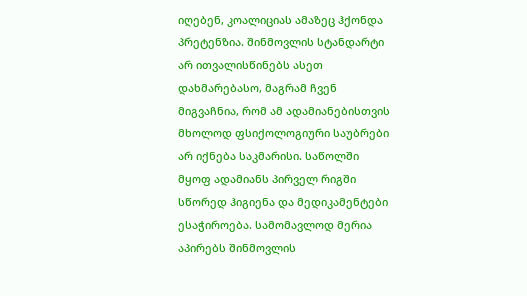იღებენ, კოალიციას ამაზეც ჰქონდა პრეტენზია. შინმოვლის სტანდარტი არ ითვალისწინებს ასეთ დახმარებასო, მაგრამ ჩვენ მიგვაჩნია, რომ ამ ადამიანებისთვის მხოლოდ ფსიქოლოგიური საუბრები არ იქნება საკმარისი. საწოლში მყოფ ადამიანს პირველ რიგში სწორედ ჰიგიენა და მედიკამენტები ესაჭიროება. სამომავლოდ მერია აპირებს შინმოვლის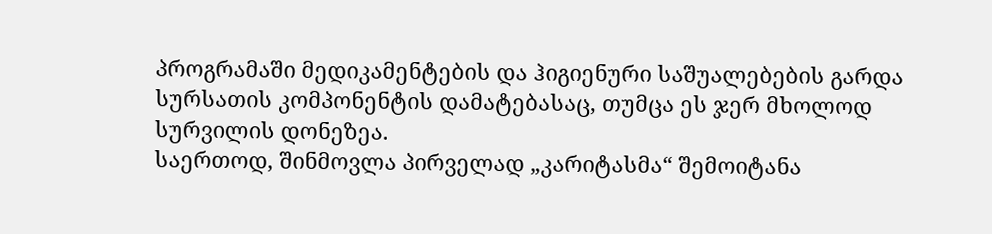პროგრამაში მედიკამენტების და ჰიგიენური საშუალებების გარდა სურსათის კომპონენტის დამატებასაც, თუმცა ეს ჯერ მხოლოდ სურვილის დონეზეა.
საერთოდ, შინმოვლა პირველად „კარიტასმა“ შემოიტანა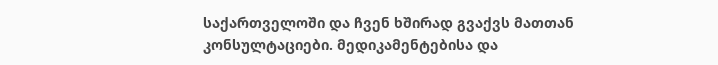საქართველოში და ჩვენ ხშირად გვაქვს მათთან კონსულტაციები. მედიკამენტებისა და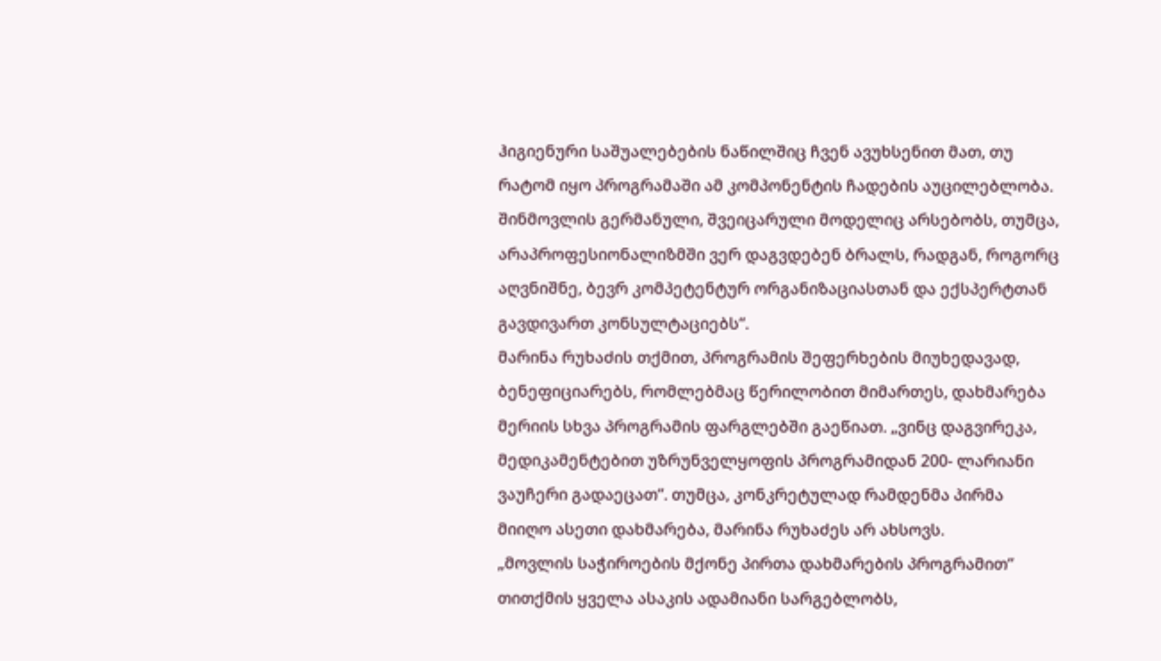ჰიგიენური საშუალებების ნაწილშიც ჩვენ ავუხსენით მათ, თუ რატომ იყო პროგრამაში ამ კომპონენტის ჩადების აუცილებლობა. შინმოვლის გერმანული, შვეიცარული მოდელიც არსებობს, თუმცა, არაპროფესიონალიზმში ვერ დაგვდებენ ბრალს, რადგან, როგორც აღვნიშნე, ბევრ კომპეტენტურ ორგანიზაციასთან და ექსპერტთან გავდივართ კონსულტაციებს“.
მარინა რუხაძის თქმით, პროგრამის შეფერხების მიუხედავად, ბენეფიციარებს, რომლებმაც წერილობით მიმართეს, დახმარება მერიის სხვა პროგრამის ფარგლებში გაეწიათ. „ვინც დაგვირეკა, მედიკამენტებით უზრუნველყოფის პროგრამიდან 200- ლარიანი ვაუჩერი გადაეცათ“. თუმცა, კონკრეტულად რამდენმა პირმა მიიღო ასეთი დახმარება, მარინა რუხაძეს არ ახსოვს.
„მოვლის საჭიროების მქონე პირთა დახმარების პროგრამით“ თითქმის ყველა ასაკის ადამიანი სარგებლობს,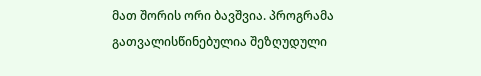მათ შორის ორი ბავშვია. პროგრამა გათვალისწინებულია შეზღუდული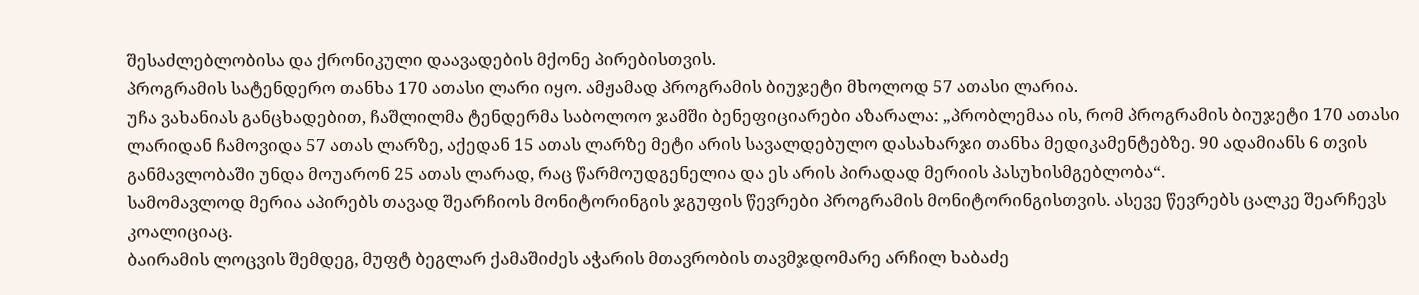შესაძლებლობისა და ქრონიკული დაავადების მქონე პირებისთვის.
პროგრამის სატენდერო თანხა 170 ათასი ლარი იყო. ამჟამად პროგრამის ბიუჯეტი მხოლოდ 57 ათასი ლარია.
უჩა ვახანიას განცხადებით, ჩაშლილმა ტენდერმა საბოლოო ჯამში ბენეფიციარები აზარალა: „პრობლემაა ის, რომ პროგრამის ბიუჯეტი 170 ათასი ლარიდან ჩამოვიდა 57 ათას ლარზე, აქედან 15 ათას ლარზე მეტი არის სავალდებულო დასახარჯი თანხა მედიკამენტებზე. 90 ადამიანს 6 თვის განმავლობაში უნდა მოუარონ 25 ათას ლარად, რაც წარმოუდგენელია და ეს არის პირადად მერიის პასუხისმგებლობა“.
სამომავლოდ მერია აპირებს თავად შეარჩიოს მონიტორინგის ჯგუფის წევრები პროგრამის მონიტორინგისთვის. ასევე წევრებს ცალკე შეარჩევს კოალიციაც.
ბაირამის ლოცვის შემდეგ, მუფტ ბეგლარ ქამაშიძეს აჭარის მთავრობის თავმჯდომარე არჩილ ხაბაძე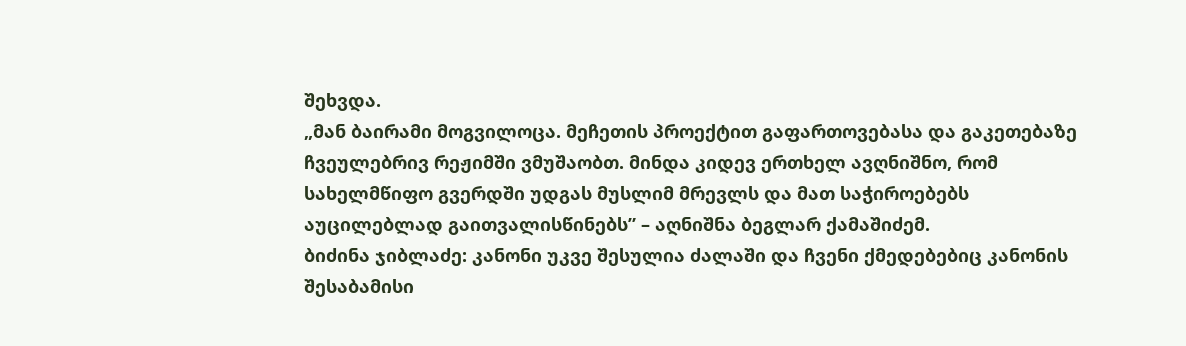შეხვდა.
„მან ბაირამი მოგვილოცა. მეჩეთის პროექტით გაფართოვებასა და გაკეთებაზე ჩვეულებრივ რეჟიმში ვმუშაობთ. მინდა კიდევ ერთხელ ავღნიშნო, რომ სახელმწიფო გვერდში უდგას მუსლიმ მრევლს და მათ საჭიროებებს აუცილებლად გაითვალისწინებს” – აღნიშნა ბეგლარ ქამაშიძემ.
ბიძინა ჯიბლაძე: კანონი უკვე შესულია ძალაში და ჩვენი ქმედებებიც კანონის შესაბამისი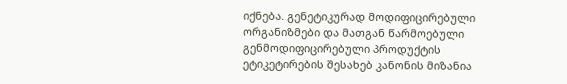იქნება. გენეტიკურად მოდიფიცირებული ორგანიზმები და მათგან წარმოებული გენმოდიფიცირებული პროდუქტის ეტიკეტირების შესახებ კანონის მიზანია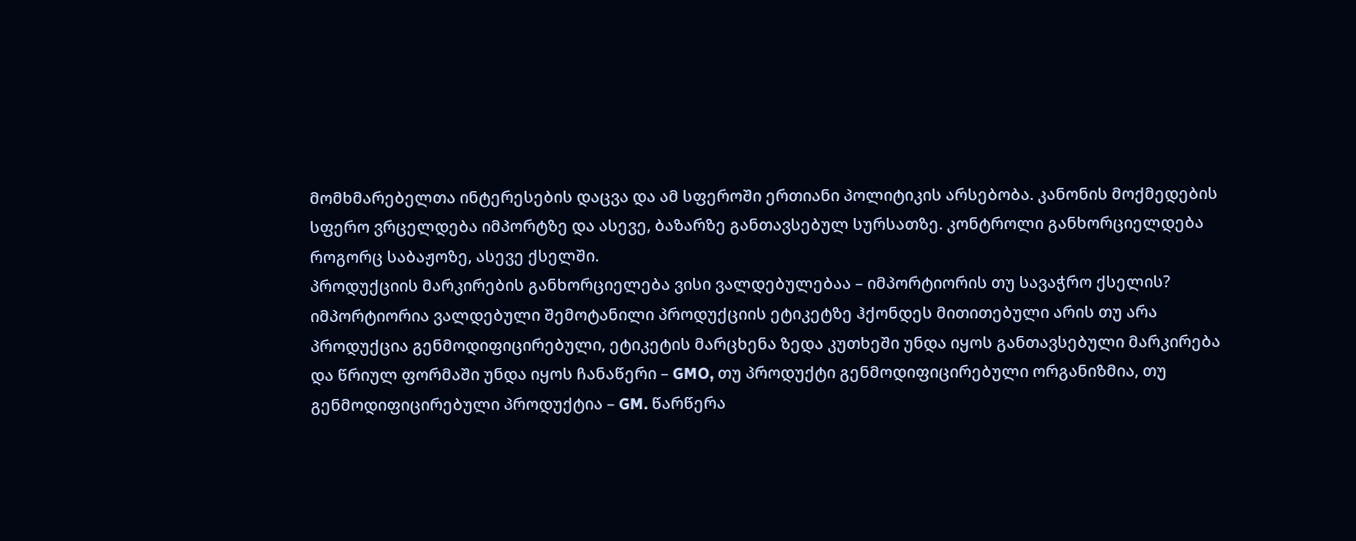მომხმარებელთა ინტერესების დაცვა და ამ სფეროში ერთიანი პოლიტიკის არსებობა. კანონის მოქმედების სფერო ვრცელდება იმპორტზე და ასევე, ბაზარზე განთავსებულ სურსათზე. კონტროლი განხორციელდება როგორც საბაჟოზე, ასევე ქსელში.
პროდუქციის მარკირების განხორციელება ვისი ვალდებულებაა – იმპორტიორის თუ სავაჭრო ქსელის?
იმპორტიორია ვალდებული შემოტანილი პროდუქციის ეტიკეტზე ჰქონდეს მითითებული არის თუ არა პროდუქცია გენმოდიფიცირებული, ეტიკეტის მარცხენა ზედა კუთხეში უნდა იყოს განთავსებული მარკირება და წრიულ ფორმაში უნდა იყოს ჩანაწერი – GMO, თუ პროდუქტი გენმოდიფიცირებული ორგანიზმია, თუ გენმოდიფიცირებული პროდუქტია – GM. წარწერა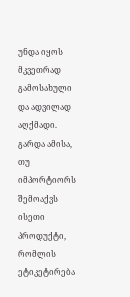უნდა იყოს მკვეთრად გამოსახული და ადვილად აღქმადი. გარდა ამისა, თუ იმპორტიორს შემოაქვს ისეთი პროდუქტი, რომლის ეტიკეტირება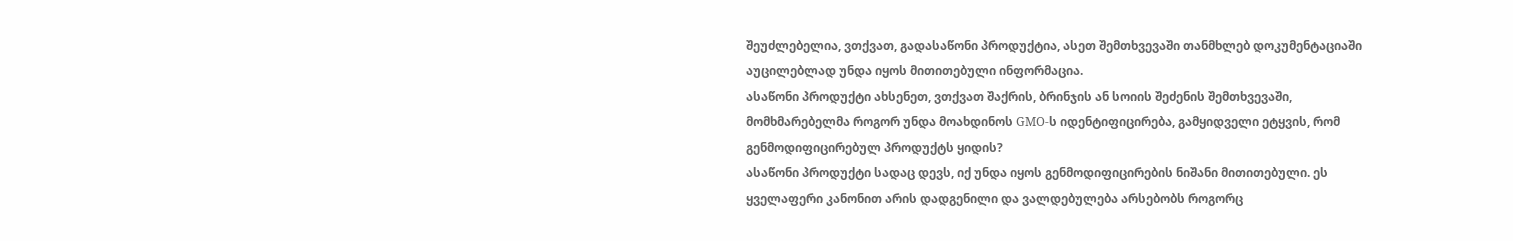შეუძლებელია, ვთქვათ, გადასაწონი პროდუქტია, ასეთ შემთხვევაში თანმხლებ დოკუმენტაციაში აუცილებლად უნდა იყოს მითითებული ინფორმაცია.
ასაწონი პროდუქტი ახსენეთ, ვთქვათ შაქრის, ბრინჯის ან სოიის შეძენის შემთხვევაში, მომხმარებელმა როგორ უნდა მოახდინოს GMO-ს იდენტიფიცირება, გამყიდველი ეტყვის, რომ გენმოდიფიცირებულ პროდუქტს ყიდის?
ასაწონი პროდუქტი სადაც დევს, იქ უნდა იყოს გენმოდიფიცირების ნიშანი მითითებული. ეს ყველაფერი კანონით არის დადგენილი და ვალდებულება არსებობს როგორც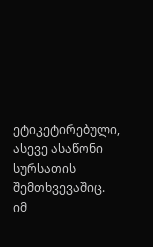ეტიკეტირებული, ასევე ასაწონი სურსათის შემთხვევაშიც.
იმ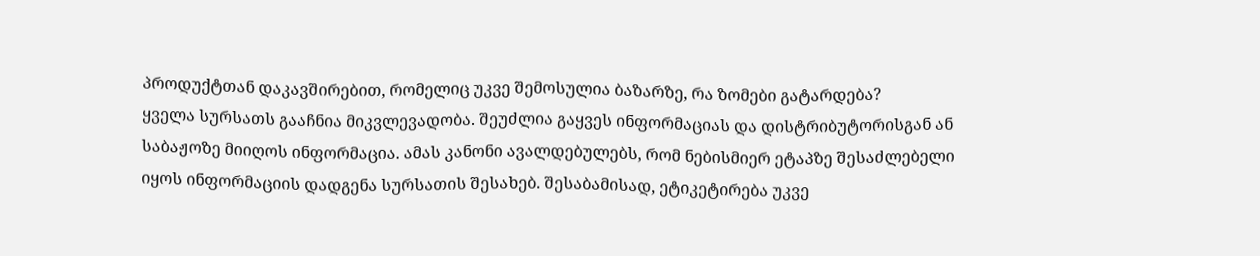პროდუქტთან დაკავშირებით, რომელიც უკვე შემოსულია ბაზარზე, რა ზომები გატარდება?
ყველა სურსათს გააჩნია მიკვლევადობა. შეუძლია გაყვეს ინფორმაციას და დისტრიბუტორისგან ან საბაჟოზე მიიღოს ინფორმაცია. ამას კანონი ავალდებულებს, რომ ნებისმიერ ეტაპზე შესაძლებელი იყოს ინფორმაციის დადგენა სურსათის შესახებ. შესაბამისად, ეტიკეტირება უკვე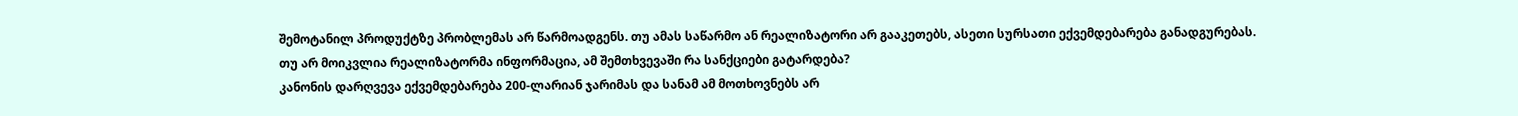შემოტანილ პროდუქტზე პრობლემას არ წარმოადგენს. თუ ამას საწარმო ან რეალიზატორი არ გააკეთებს, ასეთი სურსათი ექვემდებარება განადგურებას.
თუ არ მოიკვლია რეალიზატორმა ინფორმაცია, ამ შემთხვევაში რა სანქციები გატარდება?
კანონის დარღვევა ექვემდებარება 200-ლარიან ჯარიმას და სანამ ამ მოთხოვნებს არ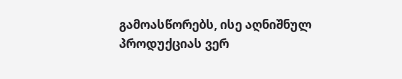გამოასწორებს, ისე აღნიშნულ პროდუქციას ვერ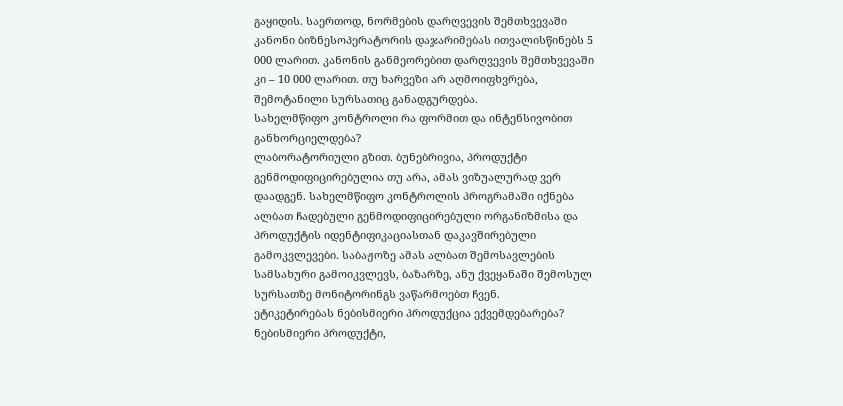გაყიდის. საერთოდ, ნორმების დარღვევის შემთხვევაში კანონი ბიზნესოპერატორის დაჯარიმებას ითვალისწინებს 5 000 ლარით. კანონის განმეორებით დარღვევის შემთხვევაში კი – 10 000 ლარით. თუ ხარვეზი არ აღმოიფხვრება, შემოტანილი სურსათიც განადგურდება.
სახელმწიფო კონტროლი რა ფორმით და ინტენსივობით განხორციელდება?
ლაბორატორიული გზით. ბუნებრივია, პროდუქტი გენმოდიფიცირებულია თუ არა, ამას ვიზუალურად ვერ დაადგენ. სახელმწიფო კონტროლის პროგრამაში იქნება ალბათ ჩადებული გენმოდიფიცირებული ორგანიზმისა და პროდუქტის იდენტიფიკაციასთან დაკავშირებული გამოკვლევები. საბაჟოზე ამას ალბათ შემოსავლების სამსახური გამოიკვლევს, ბაზარზე, ანუ ქვეყანაში შემოსულ სურსათზე მონიტორინგს ვაწარმოებთ ჩვენ.
ეტიკეტირებას ნებისმიერი პროდუქცია ექვემდებარება?
ნებისმიერი პროდუქტი,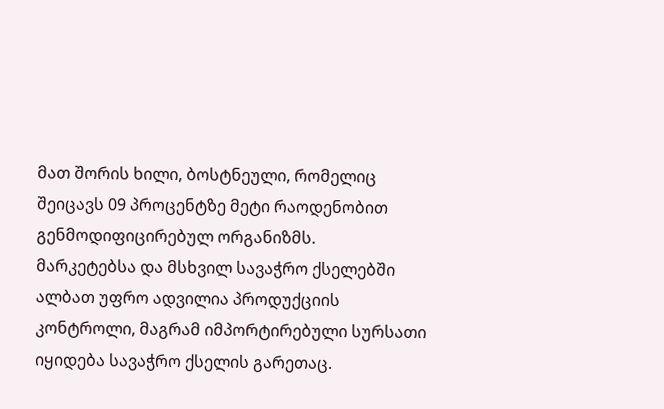მათ შორის ხილი, ბოსტნეული, რომელიც შეიცავს 09 პროცენტზე მეტი რაოდენობით გენმოდიფიცირებულ ორგანიზმს.
მარკეტებსა და მსხვილ სავაჭრო ქსელებში ალბათ უფრო ადვილია პროდუქციის კონტროლი, მაგრამ იმპორტირებული სურსათი იყიდება სავაჭრო ქსელის გარეთაც.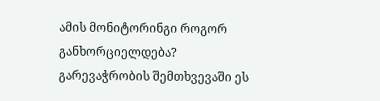ამის მონიტორინგი როგორ განხორციელდება?
გარევაჭრობის შემთხვევაში ეს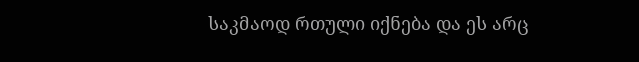საკმაოდ რთული იქნება და ეს არც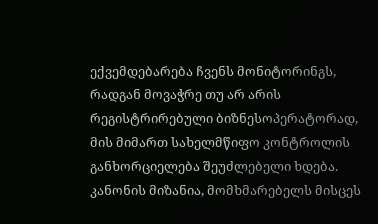ექვემდებარება ჩვენს მონიტორინგს, რადგან მოვაჭრე თუ არ არის რეგისტრირებული ბიზნესოპერატორად, მის მიმართ სახელმწიფო კონტროლის განხორციელება შეუძლებელი ხდება. კანონის მიზანია, მომხმარებელს მისცეს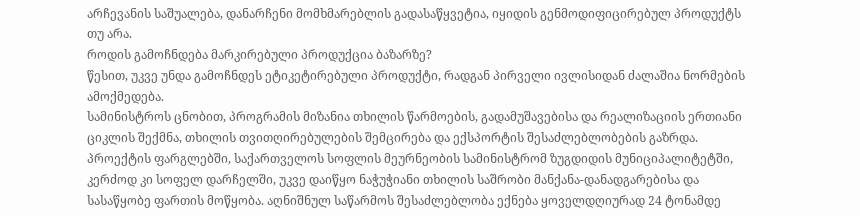არჩევანის საშუალება, დანარჩენი მომხმარებლის გადასაწყვეტია, იყიდის გენმოდიფიცირებულ პროდუქტს თუ არა.
როდის გამოჩნდება მარკირებული პროდუქცია ბაზარზე?
წესით, უკვე უნდა გამოჩნდეს ეტიკეტირებული პროდუქტი, რადგან პირველი ივლისიდან ძალაშია ნორმების ამოქმედება.
სამინისტროს ცნობით, პროგრამის მიზანია თხილის წარმოების, გადამუშავებისა და რეალიზაციის ერთიანი ციკლის შექმნა, თხილის თვითღირებულების შემცირება და ექსპორტის შესაძლებლობების გაზრდა.
პროექტის ფარგლებში, საქართველოს სოფლის მეურნეობის სამინისტრომ ზუგდიდის მუნიციპალიტეტში, კერძოდ კი სოფელ დარჩელში, უკვე დაიწყო ნაჭუჭიანი თხილის საშრობი მანქანა-დანადგარებისა და სასაწყობე ფართის მოწყობა. აღნიშნულ საწარმოს შესაძლებლობა ექნება ყოველდღიურად 24 ტონამდე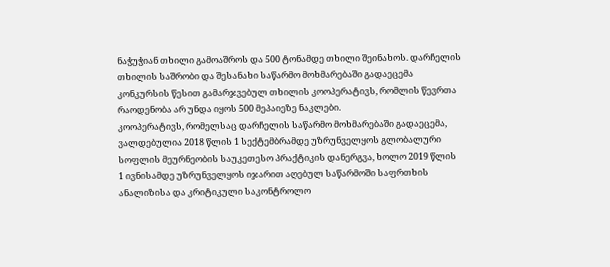ნაჭუჭიან თხილი გამოაშროს და 500 ტონამდე თხილი შეინახოს. დარჩელის თხილის საშრობი და შესანახი საწარმო მოხმარებაში გადაეცემა კონკურსის წესით გამარჯვებულ თხილის კოოპერატივს, რომლის წევრთა რაოდენობა არ უნდა იყოს 500 მეპაიეზე ნაკლები.
კოოპერატივს, რომელსაც დარჩელის საწარმო მოხმარებაში გადაეცემა, ვალდებულია 2018 წლის 1 სექტემბრამდე უზრუნველყოს გლობალური სოფლის მეურნეობის საუკეთესო პრაქტიკის დანერგვა, ხოლო 2019 წლის 1 ივნისამდე უზრუნველყოს იჯარით აღებულ საწარმოში საფრთხის ანალიზისა და კრიტიკული საკონტროლო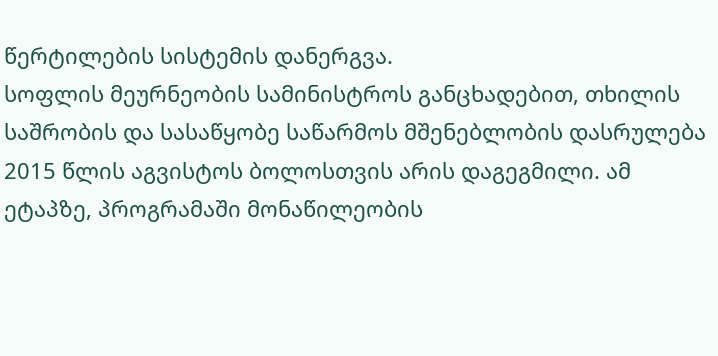წერტილების სისტემის დანერგვა.
სოფლის მეურნეობის სამინისტროს განცხადებით, თხილის საშრობის და სასაწყობე საწარმოს მშენებლობის დასრულება 2015 წლის აგვისტოს ბოლოსთვის არის დაგეგმილი. ამ ეტაპზე, პროგრამაში მონაწილეობის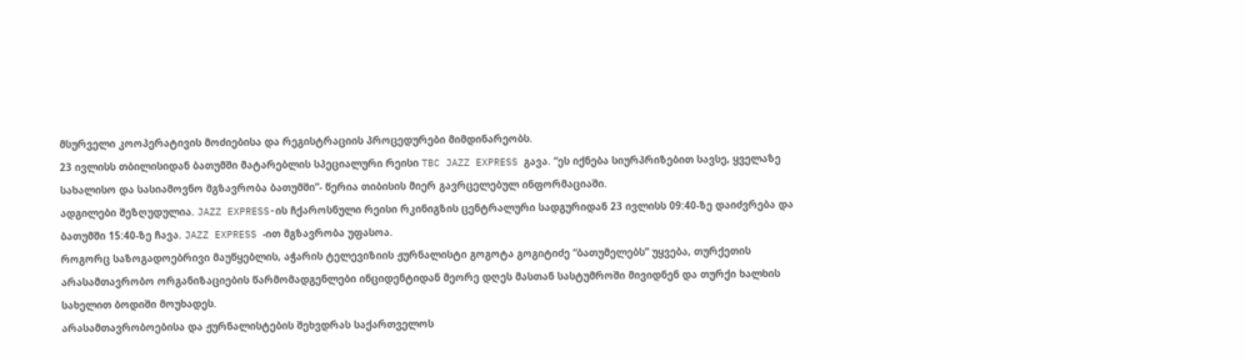მსურველი კოოპერატივის მოძიებისა და რეგისტრაციის პროცედურები მიმდინარეობს.
23 ივლისს თბილისიდან ბათუმში მატარებლის სპეციალური რეისი TBC JAZZ EXPRESS გავა. “ეს იქნება სიურპრიზებით სავსე, ყველაზე სახალისო და სასიამოვნო მგზავრობა ბათუმში”- წერია თიბისის მიერ გავრცელებულ ინფორმაციაში.
ადგილები შეზღუდულია. JAZZ EXPRESS-ის ჩქაროსნული რეისი რკინიგზის ცენტრალური სადგურიდან 23 ივლისს 09:40-ზე დაიძვრება და ბათუმში 15:40-ზე ჩავა. JAZZ EXPRESS -ით მგზავრობა უფასოა.
როგორც საზოგადოებრივი მაუწყებლის, აჭარის ტელევიზიის ჟურნალისტი გოგოტა გოგიტიძე “ბათუმელებს” უყვება, თურქეთის არასამთავრობო ორგანიზაციების წარმომადგენლები ინციდენტიდან მეორე დღეს მასთან სასტუმროში მივიდნენ და თურქი ხალხის სახელით ბოდიში მოუხადეს.
არასამთავრობოებისა და ჟურნალისტების შეხვდრას საქართველოს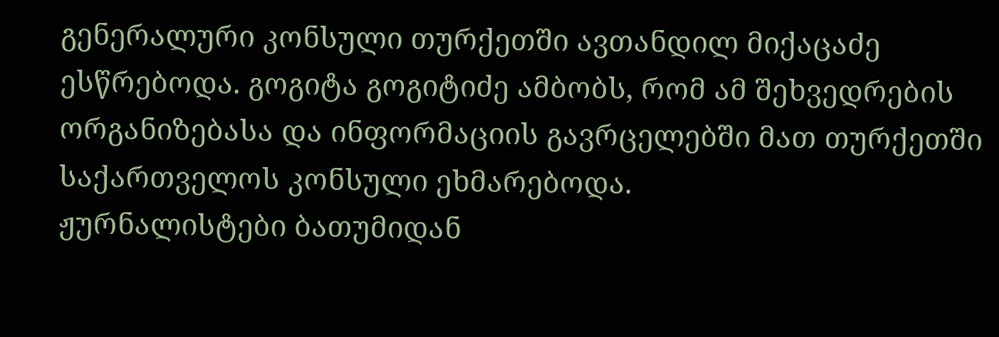გენერალური კონსული თურქეთში ავთანდილ მიქაცაძე ესწრებოდა. გოგიტა გოგიტიძე ამბობს, რომ ამ შეხვედრების ორგანიზებასა და ინფორმაციის გავრცელებში მათ თურქეთში საქართველოს კონსული ეხმარებოდა.
ჟურნალისტები ბათუმიდან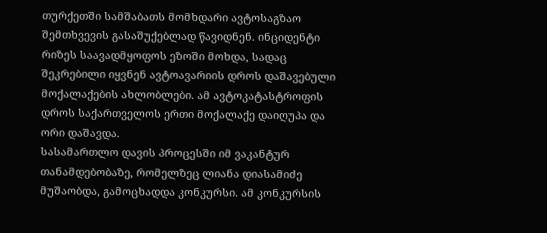თურქეთში სამშაბათს მომხდარი ავტოსაგზაო შემთხვევის გასაშუქებლად წავიდნენ. ინციდენტი რიზეს საავადმყოფოს ეზოში მოხდა, სადაც შეკრებილი იყვნენ ავტოავარიის დროს დაშავებული მოქალაქების ახლობლები. ამ ავტოკატასტროფის დროს საქართველოს ერთი მოქალაქე დაიღუპა და ორი დაშავდა.
სასამართლო დავის პროცესში იმ ვაკანტურ თანამდებობაზე, რომელზეც ლიანა დიასამიძე მუშაობდა, გამოცხადდა კონკურსი. ამ კონკურსის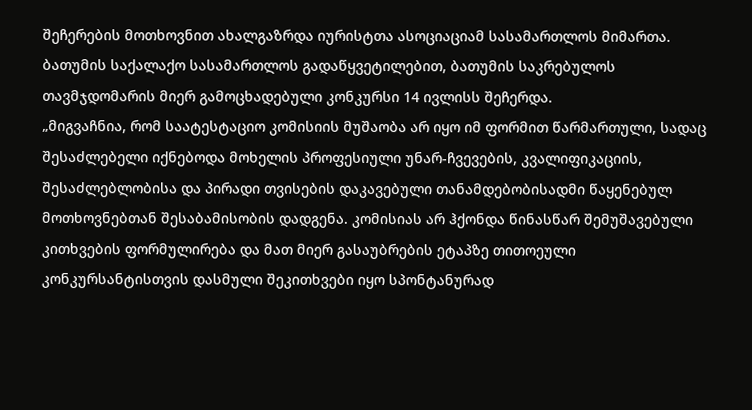შეჩერების მოთხოვნით ახალგაზრდა იურისტთა ასოციაციამ სასამართლოს მიმართა. ბათუმის საქალაქო სასამართლოს გადაწყვეტილებით, ბათუმის საკრებულოს თავმჯდომარის მიერ გამოცხადებული კონკურსი 14 ივლისს შეჩერდა.
„მიგვაჩნია, რომ საატესტაციო კომისიის მუშაობა არ იყო იმ ფორმით წარმართული, სადაც შესაძლებელი იქნებოდა მოხელის პროფესიული უნარ-ჩვევების, კვალიფიკაციის, შესაძლებლობისა და პირადი თვისების დაკავებული თანამდებობისადმი წაყენებულ მოთხოვნებთან შესაბამისობის დადგენა. კომისიას არ ჰქონდა წინასწარ შემუშავებული კითხვების ფორმულირება და მათ მიერ გასაუბრების ეტაპზე თითოეული კონკურსანტისთვის დასმული შეკითხვები იყო სპონტანურად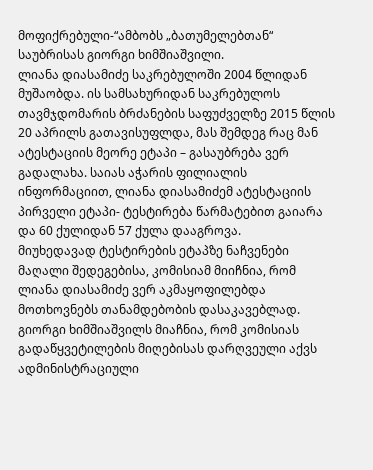მოფიქრებული-“ამბობს „ბათუმელებთან“ საუბრისას გიორგი ხიმშიაშვილი.
ლიანა დიასამიძე საკრებულოში 2004 წლიდან მუშაობდა. ის სამსახურიდან საკრებულოს თავმჯდომარის ბრძანების საფუძველზე 2015 წლის 20 აპრილს გათავისუფლდა, მას შემდეგ რაც მან ატესტაციის მეორე ეტაპი – გასაუბრება ვერ გადალახა. საიას აჭარის ფილიალის ინფორმაციით, ლიანა დიასამიძემ ატესტაციის პირველი ეტაპი- ტესტირება წარმატებით გაიარა და 60 ქულიდან 57 ქულა დააგროვა.
მიუხედავად ტესტირების ეტაპზე ნაჩვენები მაღალი შედეგებისა, კომისიამ მიიჩნია, რომ ლიანა დიასამიძე ვერ აკმაყოფილებდა მოთხოვნებს თანამდებობის დასაკავებლად.
გიორგი ხიმშიაშვილს მიაჩნია, რომ კომისიას გადაწყვეტილების მიღებისას დარღვეული აქვს ადმინისტრაციული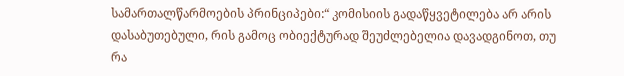სამართალწარმოების პრინციპები:“ კომისიის გადაწყვეტილება არ არის დასაბუთებული, რის გამოც ობიექტურად შეუძლებელია დავადგინოთ, თუ რა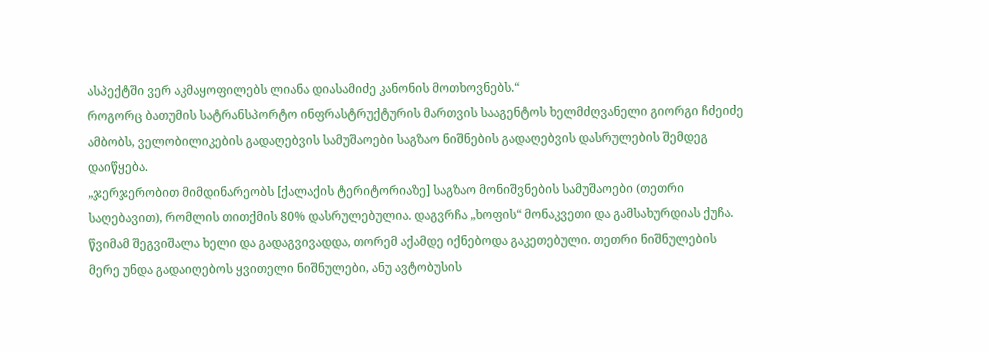ასპექტში ვერ აკმაყოფილებს ლიანა დიასამიძე კანონის მოთხოვნებს.“
როგორც ბათუმის სატრანსპორტო ინფრასტრუქტურის მართვის სააგენტოს ხელმძღვანელი გიორგი ჩძეიძე ამბობს, ველობილიკების გადაღებვის სამუშაოები საგზაო ნიშნების გადაღებვის დასრულების შემდეგ დაიწყება.
„ჯერჯერობით მიმდინარეობს [ქალაქის ტერიტორიაზე] საგზაო მონიშვნების სამუშაოები (თეთრი საღებავით), რომლის თითქმის 80% დასრულებულია. დაგვრჩა „ხოფის“ მონაკვეთი და გამსახურდიას ქუჩა. წვიმამ შეგვიშალა ხელი და გადაგვივადდა, თორემ აქამდე იქნებოდა გაკეთებული. თეთრი ნიშნულების მერე უნდა გადაიღებოს ყვითელი ნიშნულები, ანუ ავტობუსის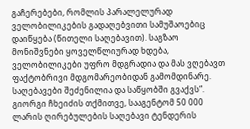გაჩერებები, რომლის პარალელურად ველობილიკების გადაღებვითი სამუშაოებიც დაიწყება (წითელი საღებავით). საგზაო მონიშვნები ყოველწლიურად ხდება, ველობილიკები უფრო მდგრადია და მას ვღებავთ ფაქტობრივი მდგომარეობიდან გამომდინარე. საღებავები შეძენილია და საწყობში გვაქვს“.
გიორგი ჩხეიძის თქმითვე, სააგენტომ 50 000 ლარის ღირებულების საღებავი ტენდერის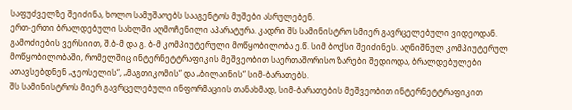საფუძველზე შეიძინა, ხოლო სამუშაოებს სააგენტოს მუშები ასრულებენ.
ერთ-ერთი ბრალდებული სახლში აღმოჩენილი აპარატურა. კადრი შს სამინისტრო სმიერ გავრცელებული ვიდეოდან.
გამოძიების ვერსიით, შ.ბ-მ და გ. ბ-მ კომპიუტერული მოწყობილობა ე.წ. სიმ ბოქსი შეიძინეს. აღნიშნულ კომპიუტერულ მოწყობილობაში, რომელშიც ინტერნეტტრაფიკის მეშვეობით საერთაშორისო ზარები შედიოდა, ბრალდებულები ათავსებდნენ „ჯეოსელის“, „მაგთიკომის“ და „ბილაინის“ სიმ-ბარათებს.
შს სამინისტროს მიერ გავრცელებული ინფორმაციის თანახმად, სიმ-ბარათების მეშვეობით ინტერნეტტრაფიკით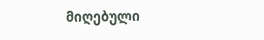მიღებული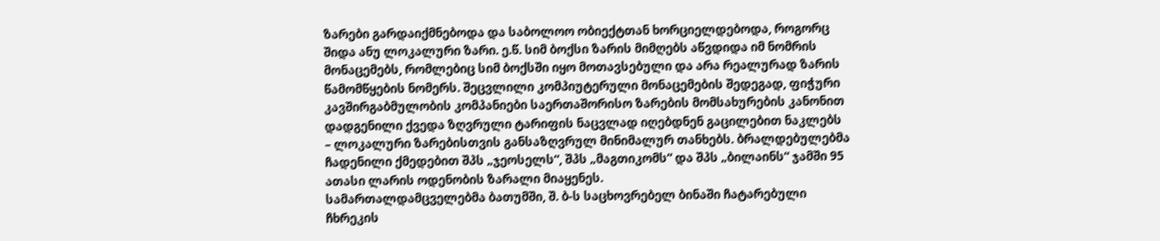ზარები გარდაიქმნებოდა და საბოლოო ობიექტთან ხორციელდებოდა, როგორც შიდა ანუ ლოკალური ზარი. ე.წ. სიმ ბოქსი ზარის მიმღებს აწვდიდა იმ ნომრის მონაცემებს, რომლებიც სიმ ბოქსში იყო მოთავსებული და არა რეალურად ზარის წამომწყების ნომერს. შეცვლილი კომპიუტერული მონაცემების შედეგად, ფიჭური კავშირგაბმულობის კომპანიები საერთაშორისო ზარების მომსახურების კანონით დადგენილი ქვედა ზღვრული ტარიფის ნაცვლად იღებდნენ გაცილებით ნაკლებს – ლოკალური ზარებისთვის განსაზღვრულ მინიმალურ თანხებს. ბრალდებულებმა ჩადენილი ქმედებით შპს „ჯეოსელს“, შპს „მაგთიკომს“ და შპს „ბილაინს“ ჯამში 95 ათასი ლარის ოდენობის ზარალი მიაყენეს.
სამართალდამცველებმა ბათუმში, შ. ბ-ს საცხოვრებელ ბინაში ჩატარებული ჩხრეკის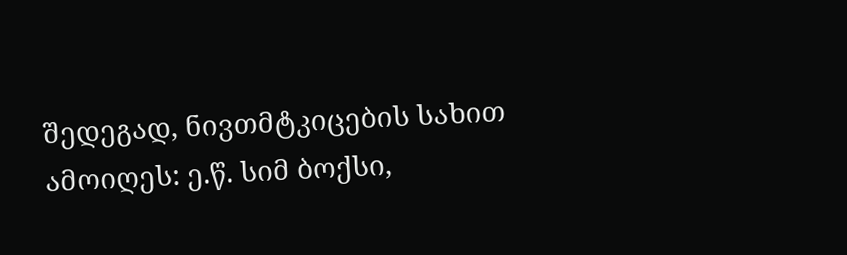შედეგად, ნივთმტკიცების სახით ამოიღეს: ე.წ. სიმ ბოქსი,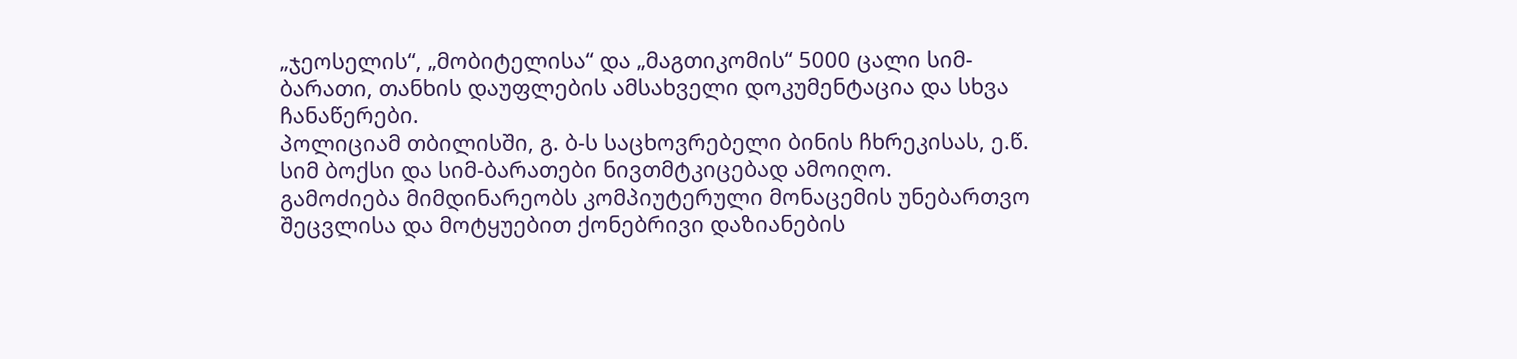„ჯეოსელის“, „მობიტელისა“ და „მაგთიკომის“ 5000 ცალი სიმ-ბარათი, თანხის დაუფლების ამსახველი დოკუმენტაცია და სხვა ჩანაწერები.
პოლიციამ თბილისში, გ. ბ-ს საცხოვრებელი ბინის ჩხრეკისას, ე.წ. სიმ ბოქსი და სიმ-ბარათები ნივთმტკიცებად ამოიღო.
გამოძიება მიმდინარეობს კომპიუტერული მონაცემის უნებართვო შეცვლისა და მოტყუებით ქონებრივი დაზიანების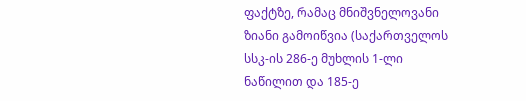ფაქტზე, რამაც მნიშვნელოვანი ზიანი გამოიწვია (საქართველოს სსკ-ის 286-ე მუხლის 1-ლი ნაწილით და 185-ე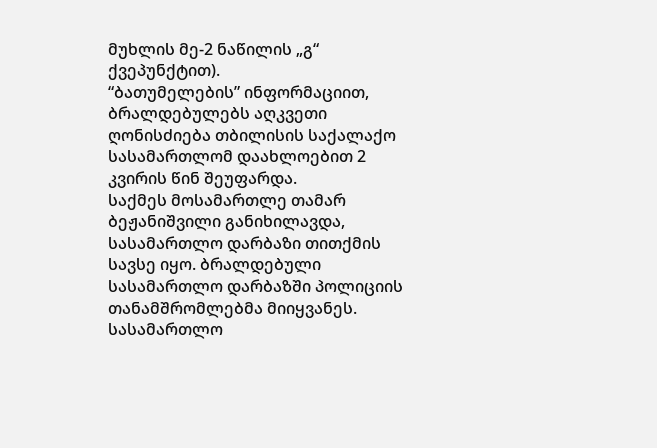მუხლის მე-2 ნაწილის „გ“ ქვეპუნქტით).
“ბათუმელების” ინფორმაციით, ბრალდებულებს აღკვეთი ღონისძიება თბილისის საქალაქო სასამართლომ დაახლოებით 2 კვირის წინ შეუფარდა.
საქმეს მოსამართლე თამარ ბეჟანიშვილი განიხილავდა, სასამართლო დარბაზი თითქმის სავსე იყო. ბრალდებული სასამართლო დარბაზში პოლიციის თანამშრომლებმა მიიყვანეს. სასამართლო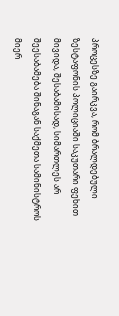პროცესზე გაირკვა, რომ ბრალდებული ზესტაფონის პოლიციაში საკუთარი ფეხით მივიდა, შესაბამისად, სიმართლეს არ შეესაბამება შინაგან საქმეთა სამინისტროს მიერ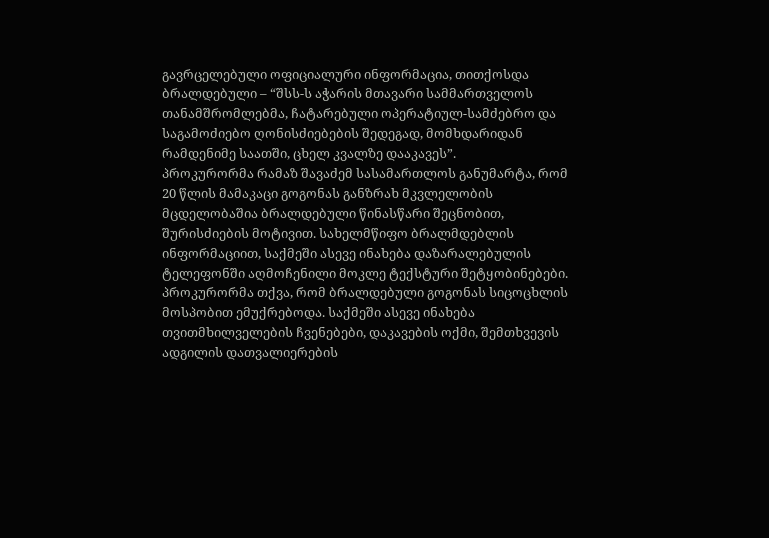გავრცელებული ოფიციალური ინფორმაცია, თითქოსდა ბრალდებული – “შსს-ს აჭარის მთავარი სამმართველოს თანამშრომლებმა, ჩატარებული ოპერატიულ-სამძებრო და საგამოძიებო ღონისძიებების შედეგად, მომხდარიდან რამდენიმე საათში, ცხელ კვალზე დააკავეს”.
პროკურორმა რამაზ შავაძემ სასამართლოს განუმარტა, რომ 20 წლის მამაკაცი გოგონას განზრახ მკვლელობის მცდელობაშია ბრალდებული წინასწარი შეცნობით, შურისძიების მოტივით. სახელმწიფო ბრალმდებლის ინფორმაციით, საქმეში ასევე ინახება დაზარალებულის ტელეფონში აღმოჩენილი მოკლე ტექსტური შეტყობინებები. პროკურორმა თქვა, რომ ბრალდებული გოგონას სიცოცხლის მოსპობით ემუქრებოდა. საქმეში ასევე ინახება თვითმხილველების ჩვენებები, დაკავების ოქმი, შემთხვევის ადგილის დათვალიერების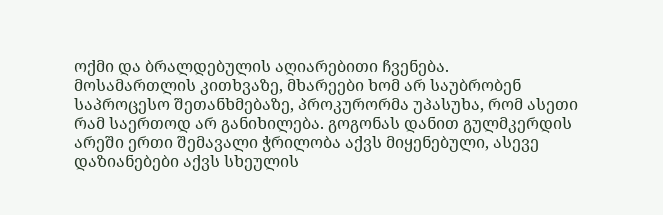ოქმი და ბრალდებულის აღიარებითი ჩვენება.
მოსამართლის კითხვაზე, მხარეები ხომ არ საუბრობენ საპროცესო შეთანხმებაზე, პროკურორმა უპასუხა, რომ ასეთი რამ საერთოდ არ განიხილება. გოგონას დანით გულმკერდის არეში ერთი შემავალი ჭრილობა აქვს მიყენებული, ასევე დაზიანებები აქვს სხეულის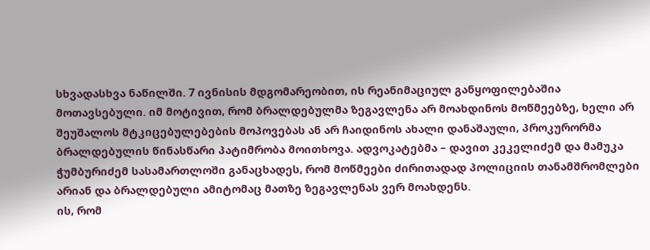სხვადასხვა ნაწილში. 7 ივნისის მდგომარეობით, ის რეანიმაციულ განყოფილებაშია მოთავსებული. იმ მოტივით, რომ ბრალდებულმა ზეგავლენა არ მოახდინოს მოწმეებზე, ხელი არ შეუშალოს მტკიცებულებების მოპოვებას ან არ ჩაიდინოს ახალი დანაშაული, პროკურორმა ბრალდებულის წინასწარი პატიმრობა მოითხოვა. ადვოკატებმა – დავით კეკელიძემ და მამუკა ჭუმბურიძემ სასამართლოში განაცხადეს, რომ მოწმეები ძირითადად პოლიციის თანამშრომლები არიან და ბრალდებული ამიტომაც მათზე ზეგავლენას ვერ მოახდენს.
ის, რომ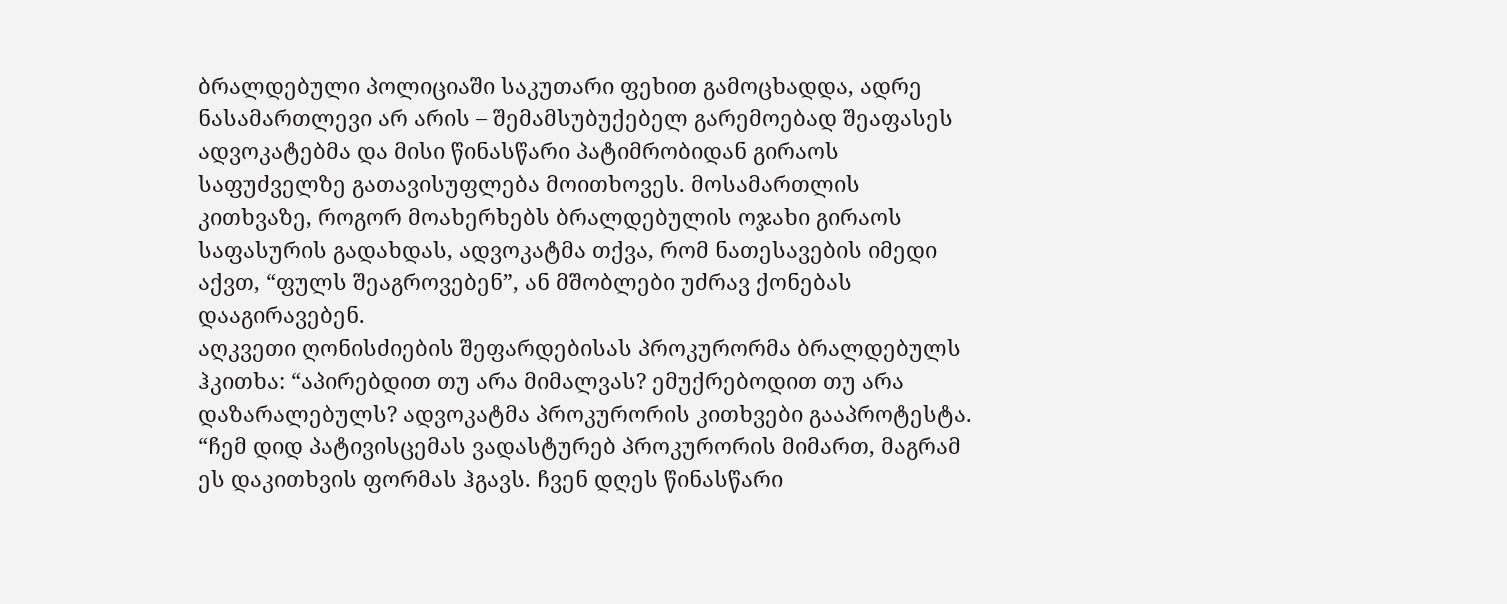ბრალდებული პოლიციაში საკუთარი ფეხით გამოცხადდა, ადრე ნასამართლევი არ არის – შემამსუბუქებელ გარემოებად შეაფასეს ადვოკატებმა და მისი წინასწარი პატიმრობიდან გირაოს საფუძველზე გათავისუფლება მოითხოვეს. მოსამართლის კითხვაზე, როგორ მოახერხებს ბრალდებულის ოჯახი გირაოს საფასურის გადახდას, ადვოკატმა თქვა, რომ ნათესავების იმედი აქვთ, “ფულს შეაგროვებენ”, ან მშობლები უძრავ ქონებას დააგირავებენ.
აღკვეთი ღონისძიების შეფარდებისას პროკურორმა ბრალდებულს ჰკითხა: “აპირებდით თუ არა მიმალვას? ემუქრებოდით თუ არა დაზარალებულს? ადვოკატმა პროკურორის კითხვები გააპროტესტა. “ჩემ დიდ პატივისცემას ვადასტურებ პროკურორის მიმართ, მაგრამ ეს დაკითხვის ფორმას ჰგავს. ჩვენ დღეს წინასწარი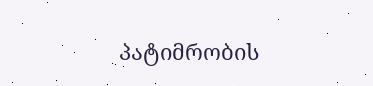პატიმრობის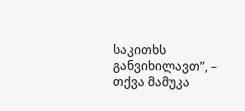საკითხს განვიხილავთ”, – თქვა მამუკა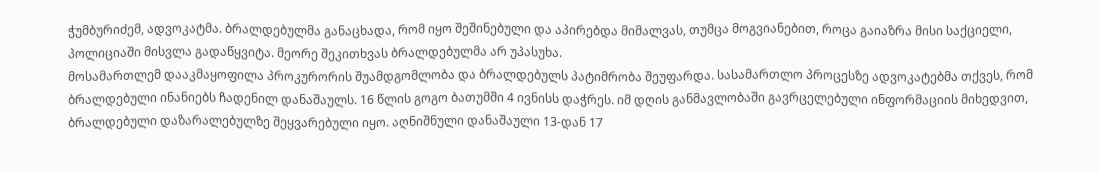ჭუმბურიძემ, ადვოკატმა. ბრალდებულმა განაცხადა, რომ იყო შეშინებული და აპირებდა მიმალვას, თუმცა მოგვიანებით, როცა გაიაზრა მისი საქციელი, პოლიციაში მისვლა გადაწყვიტა. მეორე შეკითხვას ბრალდებულმა არ უპასუხა.
მოსამართლემ დააკმაყოფილა პროკურორის შუამდგომლობა და ბრალდებულს პატიმრობა შეუფარდა. სასამართლო პროცესზე ადვოკატებმა თქვეს, რომ ბრალდებული ინანიებს ჩადენილ დანაშაულს. 16 წლის გოგო ბათუმში 4 ივნისს დაჭრეს. იმ დღის განმავლობაში გავრცელებული ინფორმაციის მიხედვით, ბრალდებული დაზარალებულზე შეყვარებული იყო. აღნიშნული დანაშაული 13-დან 17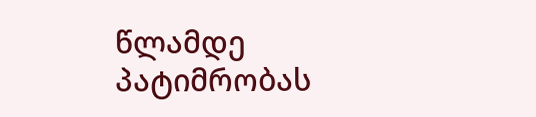წლამდე პატიმრობას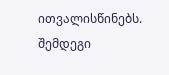ითვალისწინებს. შემდეგი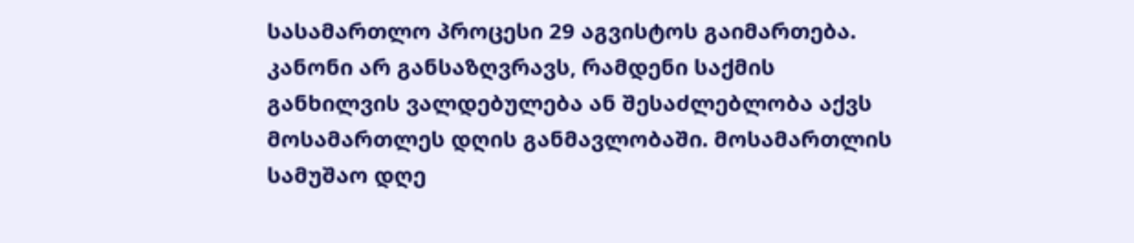სასამართლო პროცესი 29 აგვისტოს გაიმართება.
კანონი არ განსაზღვრავს, რამდენი საქმის განხილვის ვალდებულება ან შესაძლებლობა აქვს მოსამართლეს დღის განმავლობაში. მოსამართლის სამუშაო დღე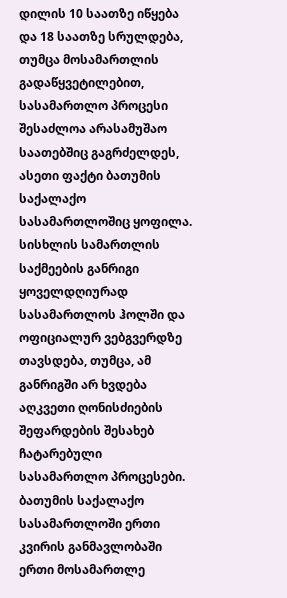დილის 10 საათზე იწყება და 18 საათზე სრულდება, თუმცა მოსამართლის გადაწყვეტილებით, სასამართლო პროცესი შესაძლოა არასამუშაო საათებშიც გაგრძელდეს, ასეთი ფაქტი ბათუმის საქალაქო სასამართლოშიც ყოფილა.
სისხლის სამართლის საქმეების განრიგი ყოველდღიურად სასამართლოს ჰოლში და ოფიციალურ ვებგვერდზე თავსდება, თუმცა, ამ განრიგში არ ხვდება აღკვეთი ღონისძიების შეფარდების შესახებ ჩატარებული სასამართლო პროცესები.
ბათუმის საქალაქო სასამართლოში ერთი კვირის განმავლობაში ერთი მოსამართლე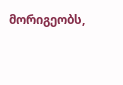მორიგეობს,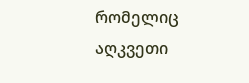რომელიც აღკვეთი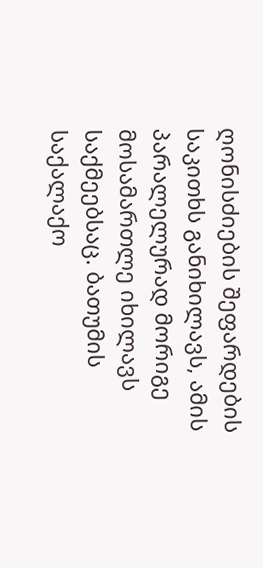ღონისძიების შეფარდების საკითხს განიხილავს, ამის პარალელურად მორიგე მოსამართლე იხილავს საქმეებსაც. ბათუმის საქალაქო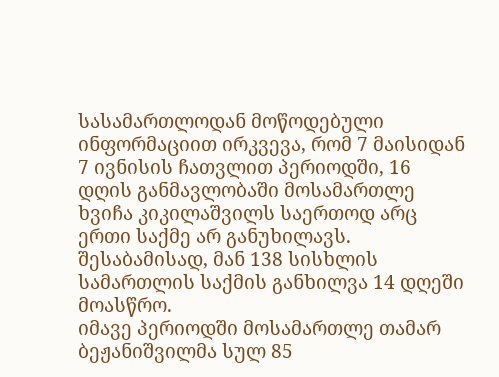სასამართლოდან მოწოდებული ინფორმაციით ირკვევა, რომ 7 მაისიდან 7 ივნისის ჩათვლით პერიოდში, 16 დღის განმავლობაში მოსამართლე ხვიჩა კიკილაშვილს საერთოდ არც ერთი საქმე არ განუხილავს. შესაბამისად, მან 138 სისხლის სამართლის საქმის განხილვა 14 დღეში მოასწრო.
იმავე პერიოდში მოსამართლე თამარ ბეჟანიშვილმა სულ 85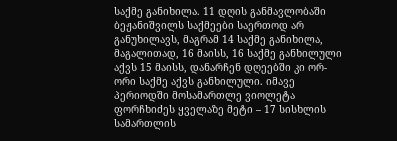საქმე განიხილა. 11 დღის განმავლობაში ბეჟანიშვილს საქმეები საერთოდ არ განუხილავს, მაგრამ 14 საქმე განიხილა, მაგალითად, 16 მაისს, 16 საქმე განხილული აქვს 15 მაისს, დანარჩენ დღეებში კი ორ-ორი საქმე აქვს განხილული. იმავე პერიოდში მოსამართლე ვიოლეტა ფორჩხიძეს ყველაზე მეტი – 17 სისხლის სამართლის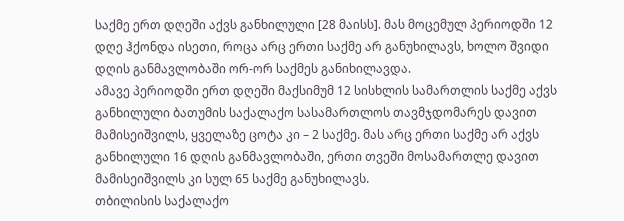საქმე ერთ დღეში აქვს განხილული [28 მაისს]. მას მოცემულ პერიოდში 12 დღე ჰქონდა ისეთი, როცა არც ერთი საქმე არ განუხილავს, ხოლო შვიდი დღის განმავლობაში ორ-ორ საქმეს განიხილავდა.
ამავე პერიოდში ერთ დღეში მაქსიმუმ 12 სისხლის სამართლის საქმე აქვს განხილული ბათუმის საქალაქო სასამართლოს თავმჯდომარეს დავით მამისეიშვილს, ყველაზე ცოტა კი – 2 საქმე. მას არც ერთი საქმე არ აქვს განხილული 16 დღის განმავლობაში, ერთი თვეში მოსამართლე დავით მამისეიშვილს კი სულ 65 საქმე განუხილავს.
თბილისის საქალაქო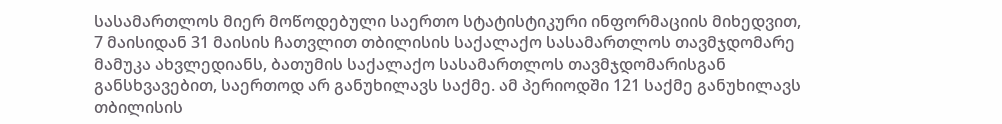სასამართლოს მიერ მოწოდებული საერთო სტატისტიკური ინფორმაციის მიხედვით, 7 მაისიდან 31 მაისის ჩათვლით თბილისის საქალაქო სასამართლოს თავმჯდომარე მამუკა ახვლედიანს, ბათუმის საქალაქო სასამართლოს თავმჯდომარისგან განსხვავებით, საერთოდ არ განუხილავს საქმე. ამ პერიოდში 121 საქმე განუხილავს თბილისის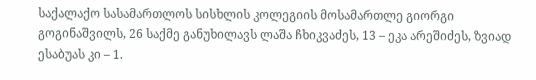საქალაქო სასამართლოს სისხლის კოლეგიის მოსამართლე გიორგი გოგინაშვილს, 26 საქმე განუხილავს ლაშა ჩხიკვაძეს, 13 – ეკა არეშიძეს, ზვიად ესაბუას კი – 1.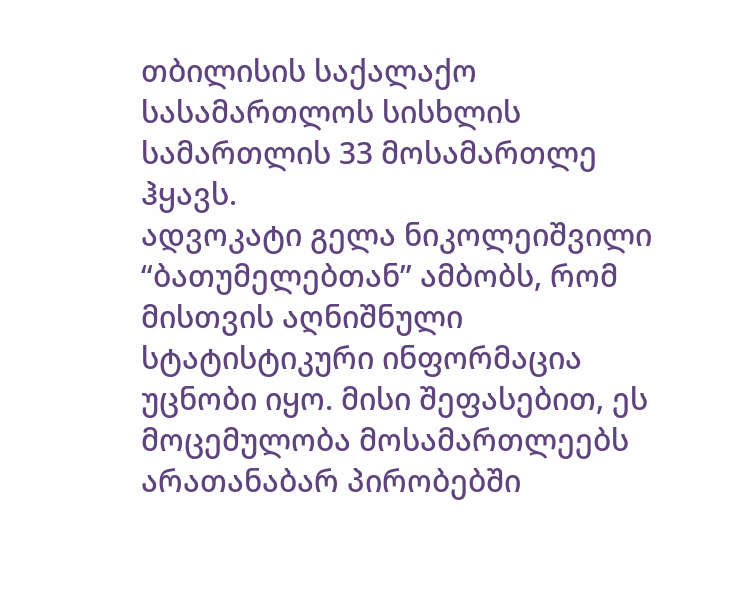თბილისის საქალაქო სასამართლოს სისხლის სამართლის 33 მოსამართლე ჰყავს.
ადვოკატი გელა ნიკოლეიშვილი “ბათუმელებთან” ამბობს, რომ მისთვის აღნიშნული სტატისტიკური ინფორმაცია უცნობი იყო. მისი შეფასებით, ეს მოცემულობა მოსამართლეებს არათანაბარ პირობებში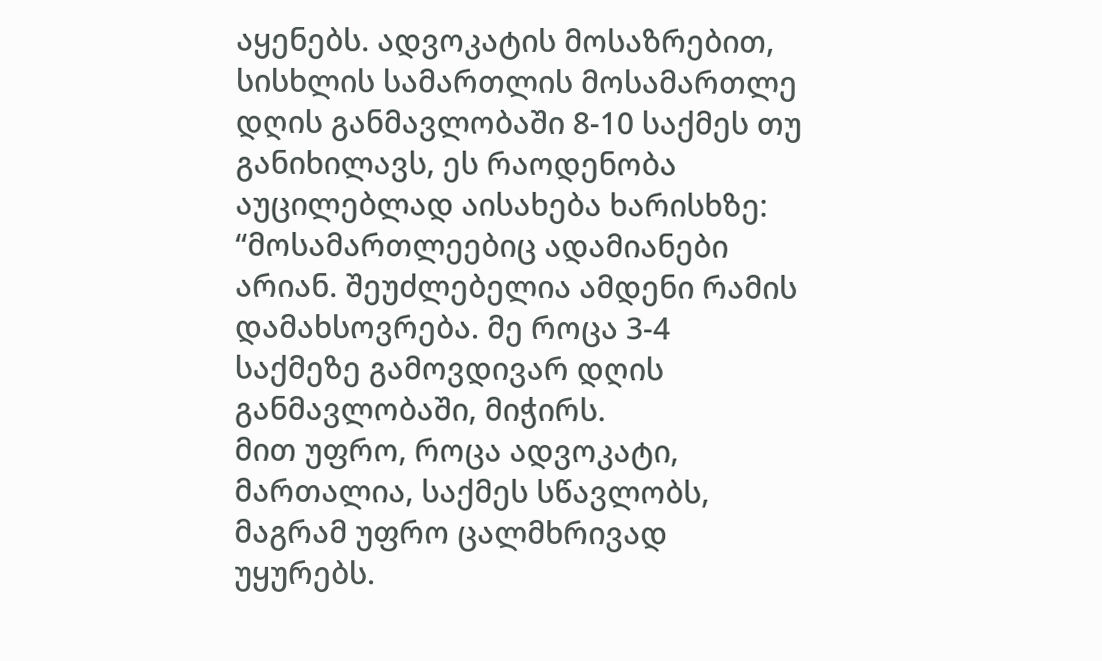აყენებს. ადვოკატის მოსაზრებით, სისხლის სამართლის მოსამართლე დღის განმავლობაში 8-10 საქმეს თუ განიხილავს, ეს რაოდენობა აუცილებლად აისახება ხარისხზე: “მოსამართლეებიც ადამიანები არიან. შეუძლებელია ამდენი რამის დამახსოვრება. მე როცა 3-4 საქმეზე გამოვდივარ დღის განმავლობაში, მიჭირს.
მით უფრო, როცა ადვოკატი, მართალია, საქმეს სწავლობს, მაგრამ უფრო ცალმხრივად უყურებს.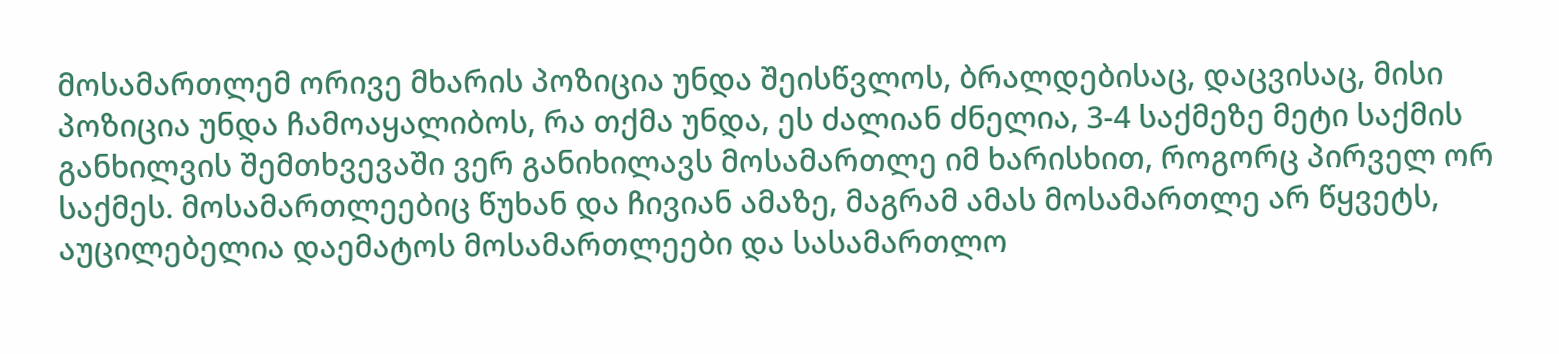მოსამართლემ ორივე მხარის პოზიცია უნდა შეისწვლოს, ბრალდებისაც, დაცვისაც, მისი პოზიცია უნდა ჩამოაყალიბოს, რა თქმა უნდა, ეს ძალიან ძნელია, 3-4 საქმეზე მეტი საქმის განხილვის შემთხვევაში ვერ განიხილავს მოსამართლე იმ ხარისხით, როგორც პირველ ორ საქმეს. მოსამართლეებიც წუხან და ჩივიან ამაზე, მაგრამ ამას მოსამართლე არ წყვეტს, აუცილებელია დაემატოს მოსამართლეები და სასამართლო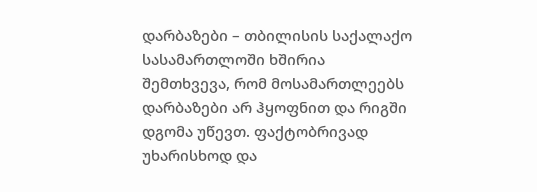დარბაზები – თბილისის საქალაქო სასამართლოში ხშირია შემთხვევა, რომ მოსამართლეებს დარბაზები არ ჰყოფნით და რიგში დგომა უწევთ. ფაქტობრივად უხარისხოდ და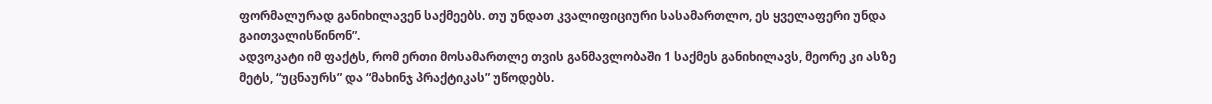ფორმალურად განიხილავენ საქმეებს. თუ უნდათ კვალიფიციური სასამართლო, ეს ყველაფერი უნდა გაითვალისწინონ”.
ადვოკატი იმ ფაქტს, რომ ერთი მოსამართლე თვის განმავლობაში 1 საქმეს განიხილავს, მეორე კი ასზე მეტს, “უცნაურს” და “მახინჯ პრაქტიკას” უწოდებს.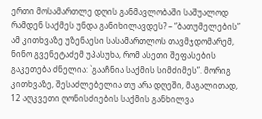ერთი მოსამართლე დღის განმავლობაში საშუალოდ რამდენ საქმეს უნდა განიხილავდეს? – “ბათუმელების” ამ კითხვაზე უზენაესი სასამართლოს თავმჯდომარემ, ნინო გვენეტაძემ უპასუხა, რომ ასეთი შეფასების გაკეთება ძნელია: `გააჩნია საქმის სიმძიმეს”. მორიგ კითხვაზე, შესაძლებელია თუ არა დღეში, მაგალითად, 12 აღკვეთი ღონისძიების საქმის განხილვა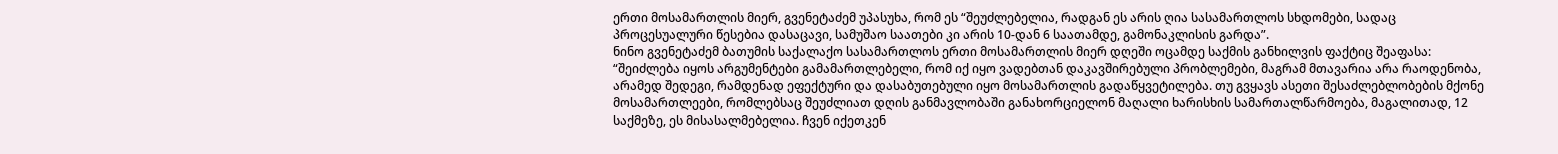ერთი მოსამართლის მიერ, გვენეტაძემ უპასუხა, რომ ეს “შეუძლებელია, რადგან ეს არის ღია სასამართლოს სხდომები, სადაც პროცესუალური წესებია დასაცავი, სამუშაო საათები კი არის 10-დან 6 საათამდე, გამონაკლისის გარდა”.
ნინო გვენეტაძემ ბათუმის საქალაქო სასამართლოს ერთი მოსამართლის მიერ დღეში ოცამდე საქმის განხილვის ფაქტიც შეაფასა: “შეიძლება იყოს არგუმენტები გამამართლებელი, რომ იქ იყო ვადებთან დაკავშირებული პრობლემები, მაგრამ მთავარია არა რაოდენობა, არამედ შედეგი, რამდენად ეფექტური და დასაბუთებული იყო მოსამართლის გადაწყვეტილება. თუ გვყავს ასეთი შესაძლებლობების მქონე მოსამართლეები, რომლებსაც შეუძლიათ დღის განმავლობაში განახორციელონ მაღალი ხარისხის სამართალწარმოება, მაგალითად, 12 საქმეზე, ეს მისასალმებელია. ჩვენ იქეთკენ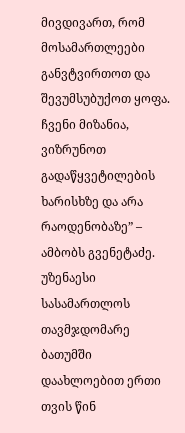მივდივართ, რომ მოსამართლეები განვტვირთოთ და შევუმსუბუქოთ ყოფა. ჩვენი მიზანია, ვიზრუნოთ გადაწყვეტილების ხარისხზე და არა რაოდენობაზე” – ამბობს გვენეტაძე.
უზენაესი სასამართლოს თავმჯდომარე ბათუმში დაახლოებით ერთი თვის წინ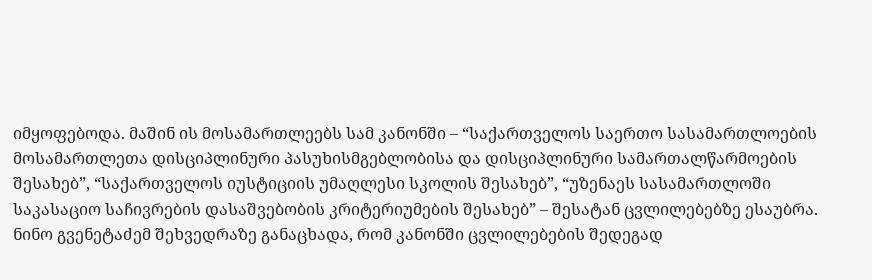იმყოფებოდა. მაშინ ის მოსამართლეებს სამ კანონში – “საქართველოს საერთო სასამართლოების მოსამართლეთა დისციპლინური პასუხისმგებლობისა და დისციპლინური სამართალწარმოების შესახებ”, “საქართველოს იუსტიციის უმაღლესი სკოლის შესახებ”, “უზენაეს სასამართლოში საკასაციო საჩივრების დასაშვებობის კრიტერიუმების შესახებ” – შესატან ცვლილებებზე ესაუბრა. ნინო გვენეტაძემ შეხვედრაზე განაცხადა, რომ კანონში ცვლილებების შედეგად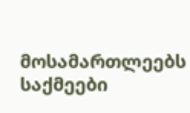მოსამართლეებს საქმეები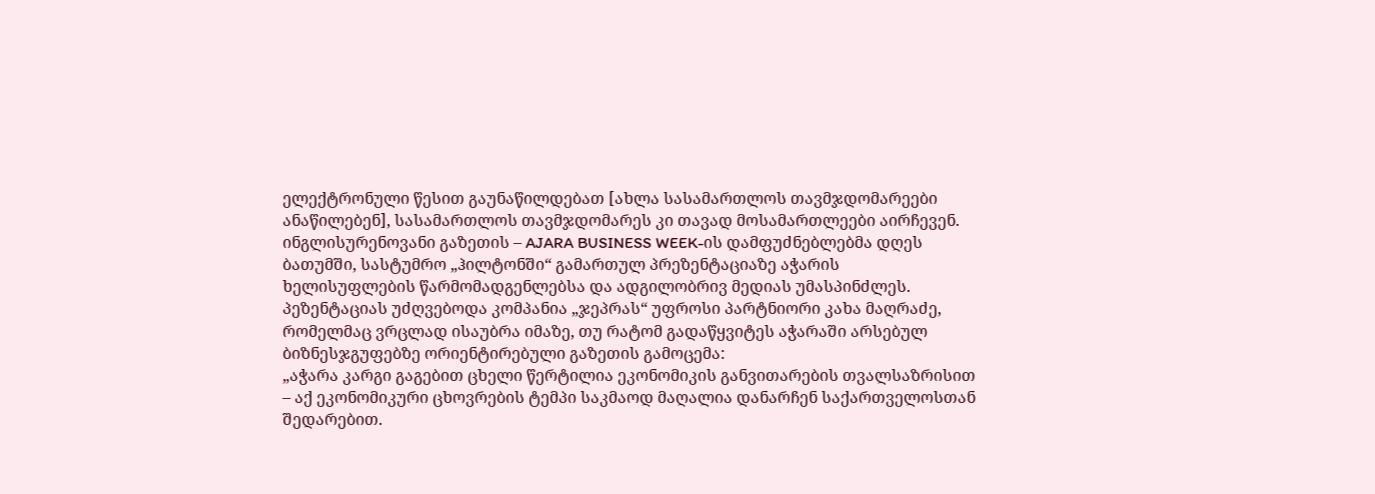ელექტრონული წესით გაუნაწილდებათ [ახლა სასამართლოს თავმჯდომარეები ანაწილებენ], სასამართლოს თავმჯდომარეს კი თავად მოსამართლეები აირჩევენ.
ინგლისურენოვანი გაზეთის – AJARA BUSINESS WEEK-ის დამფუძნებლებმა დღეს ბათუმში, სასტუმრო „ჰილტონში“ გამართულ პრეზენტაციაზე აჭარის ხელისუფლების წარმომადგენლებსა და ადგილობრივ მედიას უმასპინძლეს. პეზენტაციას უძღვებოდა კომპანია „ჯეპრას“ უფროსი პარტნიორი კახა მაღრაძე, რომელმაც ვრცლად ისაუბრა იმაზე, თუ რატომ გადაწყვიტეს აჭარაში არსებულ ბიზნესჯგუფებზე ორიენტირებული გაზეთის გამოცემა:
„აჭარა კარგი გაგებით ცხელი წერტილია ეკონომიკის განვითარების თვალსაზრისით – აქ ეკონომიკური ცხოვრების ტემპი საკმაოდ მაღალია დანარჩენ საქართველოსთან შედარებით.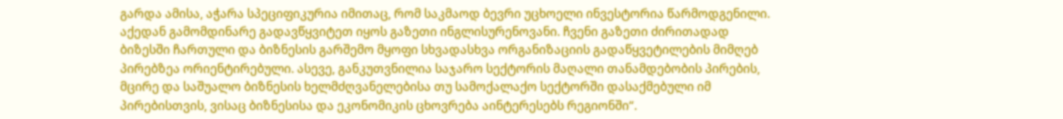გარდა ამისა, აჭარა სპეციფიკურია იმითაც, რომ საკმაოდ ბევრი უცხოელი ინვესტორია წარმოდგენილი. აქედან გამომდინარე გადავწყვიტეთ იყოს გაზეთი ინგლისურენოვანი. ჩვენი გაზეთი ძირითადად ბიზესში ჩართული და ბიზნესის გარშემო მყოფი სხვადასხვა ორგანიზაციის გადაწყვეტილების მიმღებ პირებზეა ორიენტირებული. ასევე, განკუთვნილია საჯარო სექტორის მაღალი თანამდებობის პირების, მცირე და საშუალო ბიზნესის ხელმძღვანელებისა თუ სამოქალაქო სექტორში დასაქმებული იმ პირებისთვის, ვისაც ბიზნესისა და ეკონომიკის ცხოვრება აინტერესებს რეგიონში“.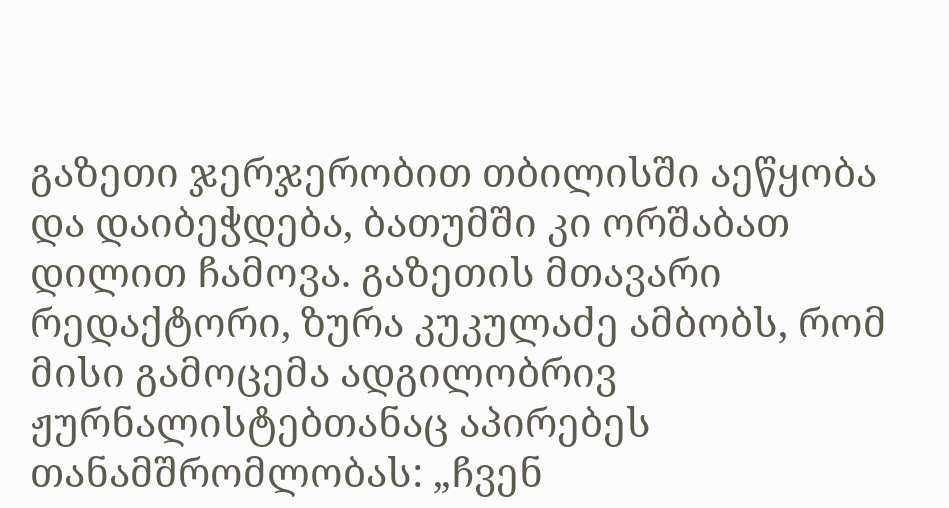გაზეთი ჯერჯერობით თბილისში აეწყობა და დაიბეჭდება, ბათუმში კი ორშაბათ დილით ჩამოვა. გაზეთის მთავარი რედაქტორი, ზურა კუკულაძე ამბობს, რომ მისი გამოცემა ადგილობრივ ჟურნალისტებთანაც აპირებეს თანამშრომლობას: „ჩვენ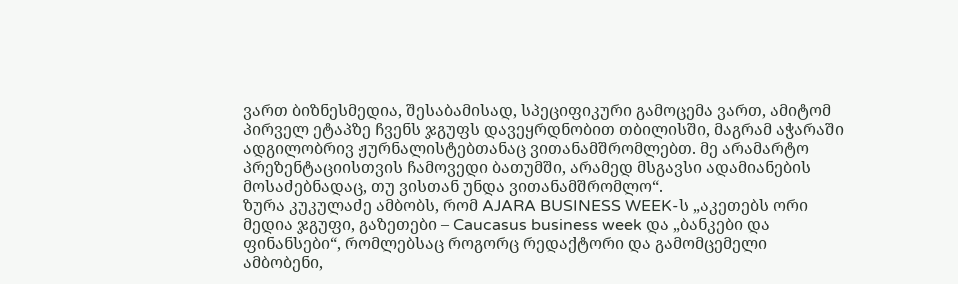ვართ ბიზნესმედია, შესაბამისად, სპეციფიკური გამოცემა ვართ, ამიტომ პირველ ეტაპზე ჩვენს ჯგუფს დავეყრდნობით თბილისში, მაგრამ აჭარაში ადგილობრივ ჟურნალისტებთანაც ვითანამშრომლებთ. მე არამარტო პრეზენტაციისთვის ჩამოვედი ბათუმში, არამედ მსგავსი ადამიანების მოსაძებნადაც, თუ ვისთან უნდა ვითანამშრომლო“.
ზურა კუკულაძე ამბობს, რომ AJARA BUSINESS WEEK-ს „აკეთებს ორი მედია ჯგუფი, გაზეთები – Caucasus business week და „ბანკები და ფინანსები“, რომლებსაც როგორც რედაქტორი და გამომცემელი ამბობენი,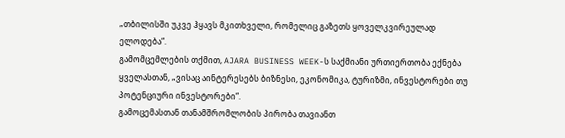„თბილისში უკვე ჰყავს მკითხველი, რომელიც გაზეთს ყოველკვირეულად ელოდება“.
გამომცემლების თქმით, AJARA BUSINESS WEEK-ს საქმიანი ურთიერთობა ექნება ყველასთან, „ვისაც აინტერესებს ბიზნესი, ეკონომიკა, ტურიზმი, ინვესტორები თუ პოტენციური ინვესტორები“.
გამოცემასთან თანამშრომლობის პირობა თავიანთ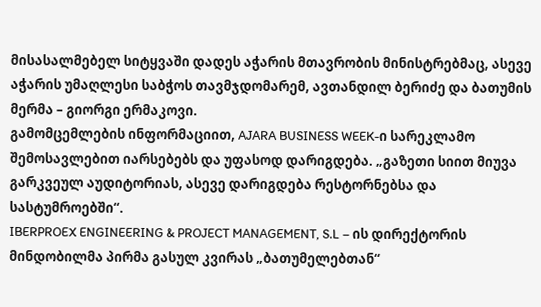მისასალმებელ სიტყვაში დადეს აჭარის მთავრობის მინისტრებმაც, ასევე აჭარის უმაღლესი საბჭოს თავმჯდომარემ, ავთანდილ ბერიძე და ბათუმის მერმა – გიორგი ერმაკოვი.
გამომცემლების ინფორმაციით, AJARA BUSINESS WEEK-ი სარეკლამო შემოსავლებით იარსებებს და უფასოდ დარიგდება. „გაზეთი სიით მიუვა გარკვეულ აუდიტორიას, ასევე დარიგდება რესტორნებსა და სასტუმროებში“.
IBERPROEX ENGINEERING & PROJECT MANAGEMENT, S.L – ის დირექტორის მინდობილმა პირმა გასულ კვირას „ბათუმელებთან“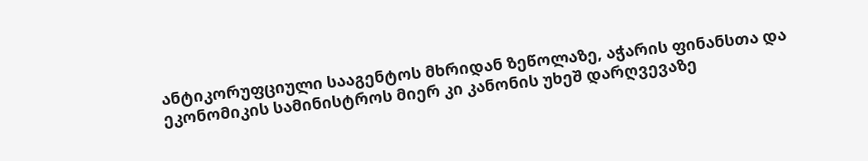ანტიკორუფციული სააგენტოს მხრიდან ზეწოლაზე, აჭარის ფინანსთა და ეკონომიკის სამინისტროს მიერ კი კანონის უხეშ დარღვევაზე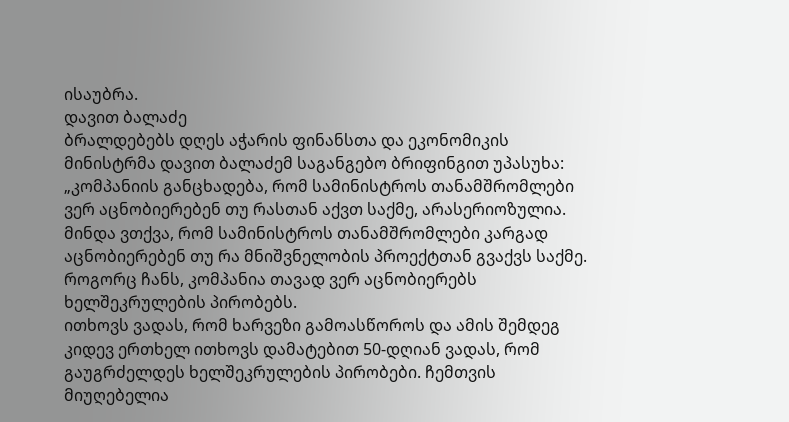ისაუბრა.
დავით ბალაძე
ბრალდებებს დღეს აჭარის ფინანსთა და ეკონომიკის მინისტრმა დავით ბალაძემ საგანგებო ბრიფინგით უპასუხა:
„კომპანიის განცხადება, რომ სამინისტროს თანამშრომლები ვერ აცნობიერებენ თუ რასთან აქვთ საქმე, არასერიოზულია. მინდა ვთქვა, რომ სამინისტროს თანამშრომლები კარგად აცნობიერებენ თუ რა მნიშვნელობის პროექტთან გვაქვს საქმე. როგორც ჩანს, კომპანია თავად ვერ აცნობიერებს ხელშეკრულების პირობებს.
ითხოვს ვადას, რომ ხარვეზი გამოასწოროს და ამის შემდეგ კიდევ ერთხელ ითხოვს დამატებით 50-დღიან ვადას, რომ გაუგრძელდეს ხელშეკრულების პირობები. ჩემთვის მიუღებელია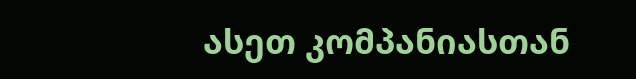ასეთ კომპანიასთან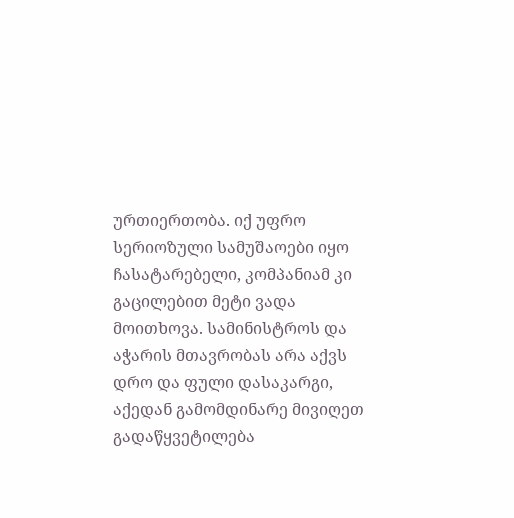ურთიერთობა. იქ უფრო სერიოზული სამუშაოები იყო ჩასატარებელი, კომპანიამ კი გაცილებით მეტი ვადა მოითხოვა. სამინისტროს და აჭარის მთავრობას არა აქვს დრო და ფული დასაკარგი, აქედან გამომდინარე მივიღეთ გადაწყვეტილება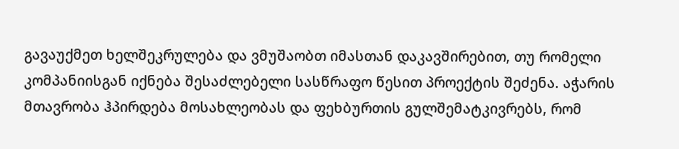გავაუქმეთ ხელშეკრულება და ვმუშაობთ იმასთან დაკავშირებით, თუ რომელი კომპანიისგან იქნება შესაძლებელი სასწრაფო წესით პროექტის შეძენა. აჭარის მთავრობა ჰპირდება მოსახლეობას და ფეხბურთის გულშემატკივრებს, რომ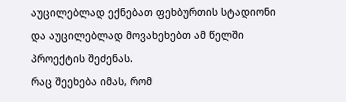აუცილებლად ექნებათ ფეხბურთის სტადიონი და აუცილებლად მოვახეხებთ ამ წელში პროექტის შეძენას.
რაც შეეხება იმას, რომ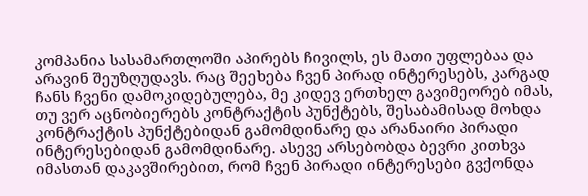კომპანია სასამართლოში აპირებს ჩივილს, ეს მათი უფლებაა და არავინ შეუზღუდავს. რაც შეეხება ჩვენ პირად ინტერესებს, კარგად ჩანს ჩვენი დამოკიდებულება, მე კიდევ ერთხელ გავიმეორებ იმას, თუ ვერ აცნობიერებს კონტრაქტის პუნქტებს, შესაბამისად მოხდა კონტრაქტის პუნქტებიდან გამომდინარე და არანაირი პირადი ინტერესებიდან გამომდინარე. ასევე არსებობდა ბევრი კითხვა იმასთან დაკავშირებით, რომ ჩვენ პირადი ინტერესები გვქონდა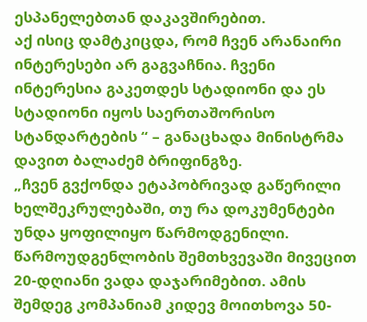ესპანელებთან დაკავშირებით.
აქ ისიც დამტკიცდა, რომ ჩვენ არანაირი ინტერესები არ გაგვაჩნია. ჩვენი ინტერესია გაკეთდეს სტადიონი და ეს სტადიონი იყოს საერთაშორისო სტანდარტების “ – განაცხადა მინისტრმა დავით ბალაძემ ბრიფინგზე.
„ჩვენ გვქონდა ეტაპობრივად გაწერილი ხელშეკრულებაში, თუ რა დოკუმენტები უნდა ყოფილიყო წარმოდგენილი. წარმოუდგენლობის შემთხვევაში მივეცით 20-დღიანი ვადა დაჯარიმებით. ამის შემდეგ კომპანიამ კიდევ მოითხოვა 50-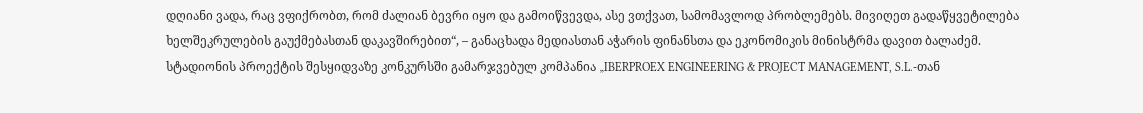დღიანი ვადა, რაც ვფიქრობთ, რომ ძალიან ბევრი იყო და გამოიწვევდა, ასე ვთქვათ, სამომავლოდ პრობლემებს. მივიღეთ გადაწყვეტილება ხელშეკრულების გაუქმებასთან დაკავშირებით“, – განაცხადა მედიასთან აჭარის ფინანსთა და ეკონომიკის მინისტრმა დავით ბალაძემ.
სტადიონის პროექტის შესყიდვაზე კონკურსში გამარჯვებულ კომპანია „IBERPROEX ENGINEERING & PROJECT MANAGEMENT, S.L.-თან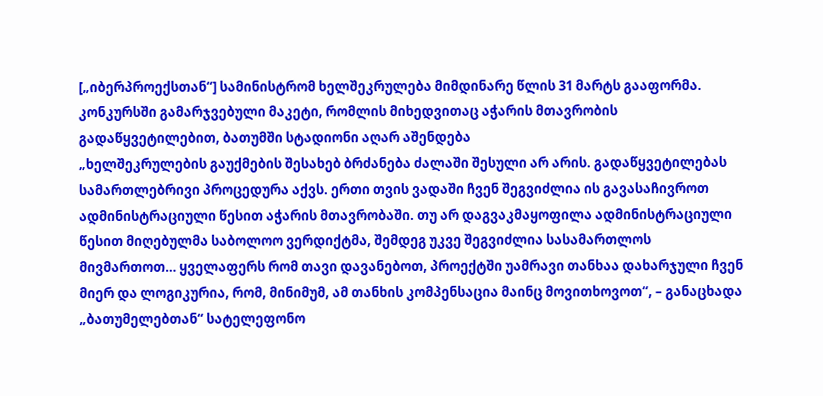[„იბერპროექსთან“] სამინისტრომ ხელშეკრულება მიმდინარე წლის 31 მარტს გააფორმა.
კონკურსში გამარჯვებული მაკეტი, რომლის მიხედვითაც აჭარის მთავრობის გადაწყვეტილებით, ბათუმში სტადიონი აღარ აშენდება
„ხელშეკრულების გაუქმების შესახებ ბრძანება ძალაში შესული არ არის. გადაწყვეტილებას სამართლებრივი პროცედურა აქვს. ერთი თვის ვადაში ჩვენ შეგვიძლია ის გავასაჩივროთ ადმინისტრაციული წესით აჭარის მთავრობაში. თუ არ დაგვაკმაყოფილა ადმინისტრაციული წესით მიღებულმა საბოლოო ვერდიქტმა, შემდეგ უკვე შეგვიძლია სასამართლოს მივმართოთ… ყველაფერს რომ თავი დავანებოთ, პროექტში უამრავი თანხაა დახარჯული ჩვენ მიერ და ლოგიკურია, რომ, მინიმუმ, ამ თანხის კომპენსაცია მაინც მოვითხოვოთ“, – განაცხადა „ბათუმელებთან“ სატელეფონო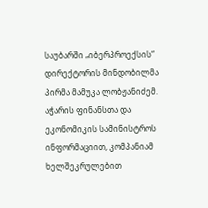საუბარში „იბერპროექსის“ დირექტორის მინდობილმა პირმა მამუკა ლობჟანიძემ.
აჭარის ფინანსთა და ეკონომიკის სამინისტროს ინფორმაციით, კომპანიამ ხელშეკრულებით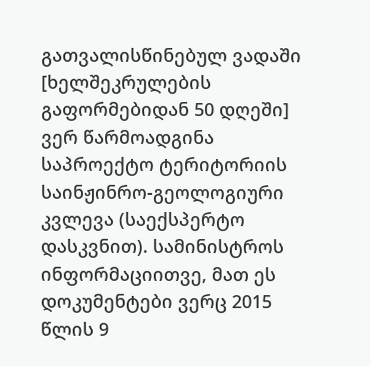გათვალისწინებულ ვადაში [ხელშეკრულების გაფორმებიდან 50 დღეში] ვერ წარმოადგინა საპროექტო ტერიტორიის საინჟინრო-გეოლოგიური კვლევა (საექსპერტო დასკვნით). სამინისტროს ინფორმაციითვე, მათ ეს დოკუმენტები ვერც 2015 წლის 9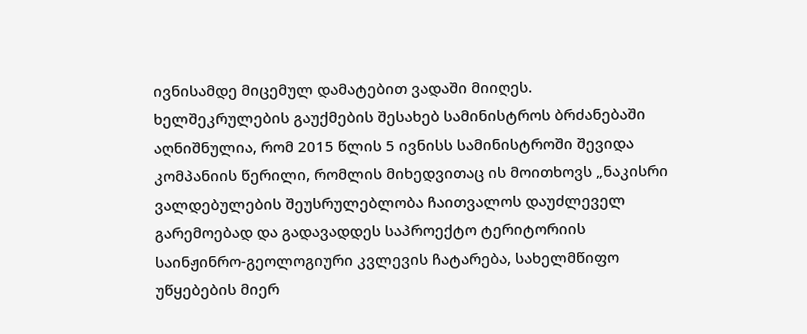ივნისამდე მიცემულ დამატებით ვადაში მიიღეს.
ხელშეკრულების გაუქმების შესახებ სამინისტროს ბრძანებაში აღნიშნულია, რომ 2015 წლის 5 ივნისს სამინისტროში შევიდა კომპანიის წერილი, რომლის მიხედვითაც ის მოითხოვს „ნაკისრი ვალდებულების შეუსრულებლობა ჩაითვალოს დაუძლეველ გარემოებად და გადავადდეს საპროექტო ტერიტორიის საინჟინრო-გეოლოგიური კვლევის ჩატარება, სახელმწიფო უწყებების მიერ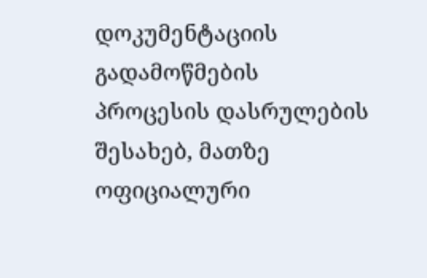დოკუმენტაციის გადამოწმების პროცესის დასრულების შესახებ, მათზე ოფიციალური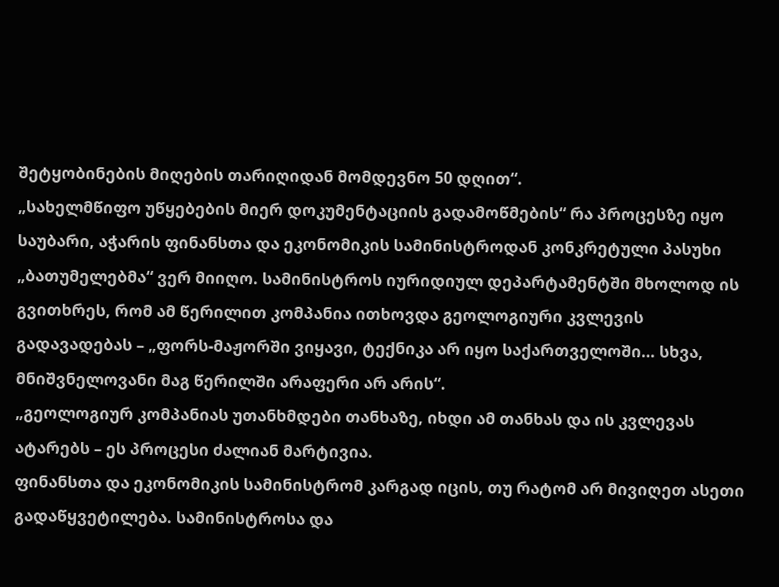შეტყობინების მიღების თარიღიდან მომდევნო 50 დღით“.
„სახელმწიფო უწყებების მიერ დოკუმენტაციის გადამოწმების“ რა პროცესზე იყო საუბარი, აჭარის ფინანსთა და ეკონომიკის სამინისტროდან კონკრეტული პასუხი „ბათუმელებმა“ ვერ მიიღო. სამინისტროს იურიდიულ დეპარტამენტში მხოლოდ ის გვითხრეს, რომ ამ წერილით კომპანია ითხოვდა გეოლოგიური კვლევის გადავადებას – „ფორს-მაჟორში ვიყავი, ტექნიკა არ იყო საქართველოში… სხვა, მნიშვნელოვანი მაგ წერილში არაფერი არ არის“.
„გეოლოგიურ კომპანიას უთანხმდები თანხაზე, იხდი ამ თანხას და ის კვლევას ატარებს – ეს პროცესი ძალიან მარტივია.
ფინანსთა და ეკონომიკის სამინისტრომ კარგად იცის, თუ რატომ არ მივიღეთ ასეთი გადაწყვეტილება. სამინისტროსა და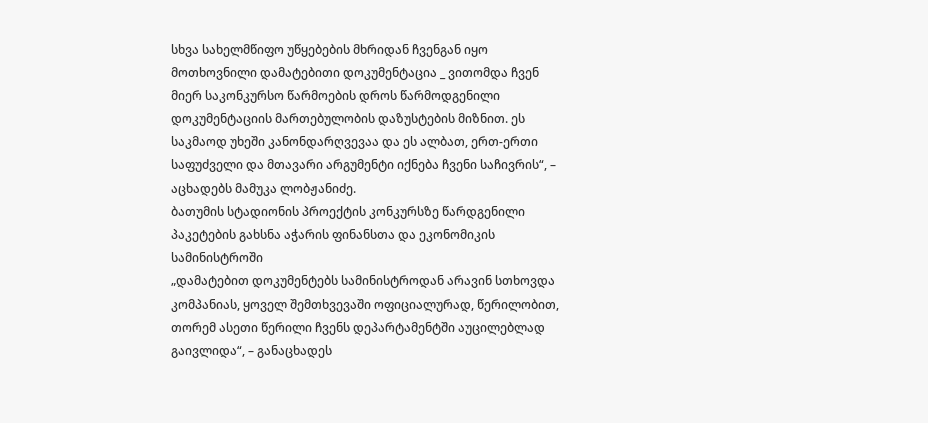სხვა სახელმწიფო უწყებების მხრიდან ჩვენგან იყო მოთხოვნილი დამატებითი დოკუმენტაცია _ ვითომდა ჩვენ მიერ საკონკურსო წარმოების დროს წარმოდგენილი დოკუმენტაციის მართებულობის დაზუსტების მიზნით. ეს საკმაოდ უხეში კანონდარღვევაა და ეს ალბათ, ერთ-ერთი საფუძველი და მთავარი არგუმენტი იქნება ჩვენი საჩივრის“, – აცხადებს მამუკა ლობჟანიძე.
ბათუმის სტადიონის პროექტის კონკურსზე წარდგენილი პაკეტების გახსნა აჭარის ფინანსთა და ეკონომიკის სამინისტროში
„დამატებით დოკუმენტებს სამინისტროდან არავინ სთხოვდა კომპანიას, ყოველ შემთხვევაში ოფიციალურად, წერილობით, თორემ ასეთი წერილი ჩვენს დეპარტამენტში აუცილებლად გაივლიდა“, – განაცხადეს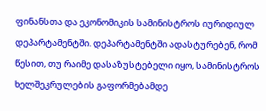ფინანსთა და ეკონომიკის სამინისტროს იურიდიულ დეპარტამენტში. დეპარტამენტში ადასტურებენ, რომ წესით, თუ რაიმე დასაზუსტებელი იყო, სამინისტროს ხელშეკრულების გაფორმებამდე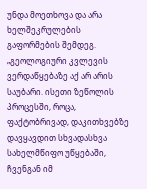უნდა მოეთხოვა და არა ხელშეკრულების გაფორმების შემდეგ.
„გეოლოგიური კვლევის ვერდაწყებაზე აქ არ არის საუბარი. ისეთი ზეწოლის პროცესში, როცა, ფაქტობრივად, დაკითხვებზე დავყავდით სხვადასხვა სახელმწიფო უწყებაში, ჩვენგან იმ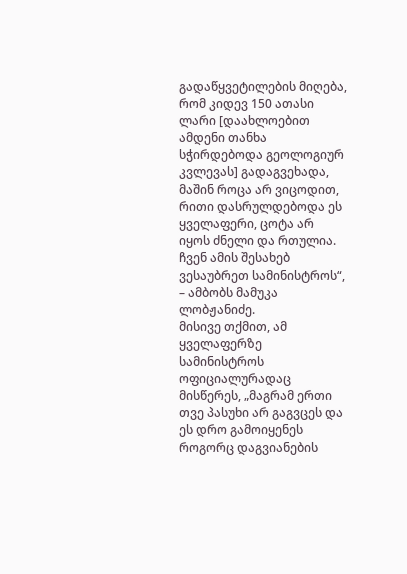გადაწყვეტილების მიღება, რომ კიდევ 150 ათასი ლარი [დაახლოებით ამდენი თანხა სჭირდებოდა გეოლოგიურ კვლევას] გადაგვეხადა, მაშინ როცა არ ვიცოდით, რითი დასრულდებოდა ეს ყველაფერი, ცოტა არ იყოს ძნელი და რთულია. ჩვენ ამის შესახებ ვესაუბრეთ სამინისტროს“, – ამბობს მამუკა ლობჟანიძე.
მისივე თქმით, ამ ყველაფერზე სამინისტროს ოფიციალურადაც მისწერეს, „მაგრამ ერთი თვე პასუხი არ გაგვცეს და ეს დრო გამოიყენეს როგორც დაგვიანების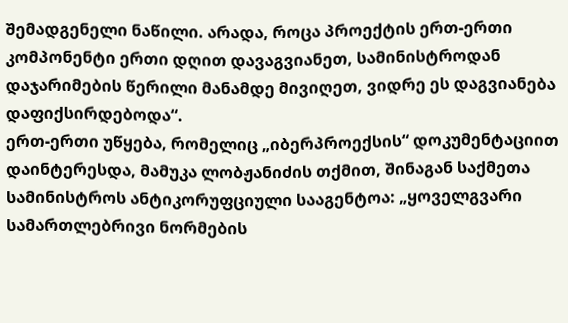შემადგენელი ნაწილი. არადა, როცა პროექტის ერთ-ერთი კომპონენტი ერთი დღით დავაგვიანეთ, სამინისტროდან დაჯარიმების წერილი მანამდე მივიღეთ, ვიდრე ეს დაგვიანება დაფიქსირდებოდა“.
ერთ-ერთი უწყება, რომელიც „იბერპროექსის“ დოკუმენტაციით დაინტერესდა, მამუკა ლობჟანიძის თქმით, შინაგან საქმეთა სამინისტროს ანტიკორუფციული სააგენტოა: „ყოველგვარი სამართლებრივი ნორმების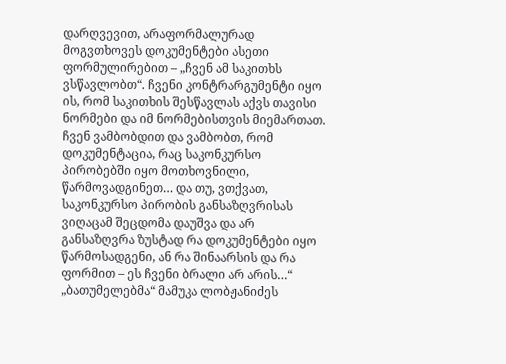დარღვევით, არაფორმალურად მოგვთხოვეს დოკუმენტები ასეთი ფორმულირებით – „ჩვენ ამ საკითხს ვსწავლობთ“. ჩვენი კონტრარგუმენტი იყო ის, რომ საკითხის შესწავლას აქვს თავისი ნორმები და იმ ნორმებისთვის მიემართათ. ჩვენ ვამბობდით და ვამბობთ, რომ დოკუმენტაცია, რაც საკონკურსო პირობებში იყო მოთხოვნილი, წარმოვადგინეთ… და თუ, ვთქვათ, საკონკურსო პირობის განსაზღვრისას ვიღაცამ შეცდომა დაუშვა და არ განსაზღვრა ზუსტად რა დოკუმენტები იყო წარმოსადგენი, ან რა შინაარსის და რა ფორმით – ეს ჩვენი ბრალი არ არის…“
„ბათუმელებმა“ მამუკა ლობჟანიძეს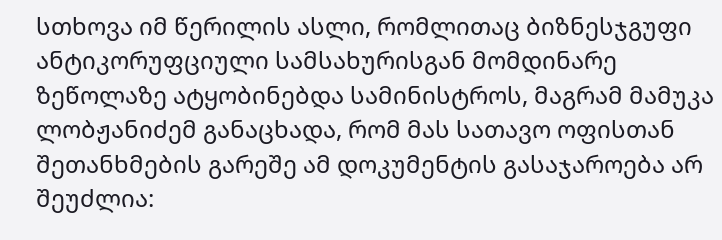სთხოვა იმ წერილის ასლი, რომლითაც ბიზნესჯგუფი ანტიკორუფციული სამსახურისგან მომდინარე ზეწოლაზე ატყობინებდა სამინისტროს, მაგრამ მამუკა ლობჟანიძემ განაცხადა, რომ მას სათავო ოფისთან შეთანხმების გარეშე ამ დოკუმენტის გასაჯაროება არ შეუძლია: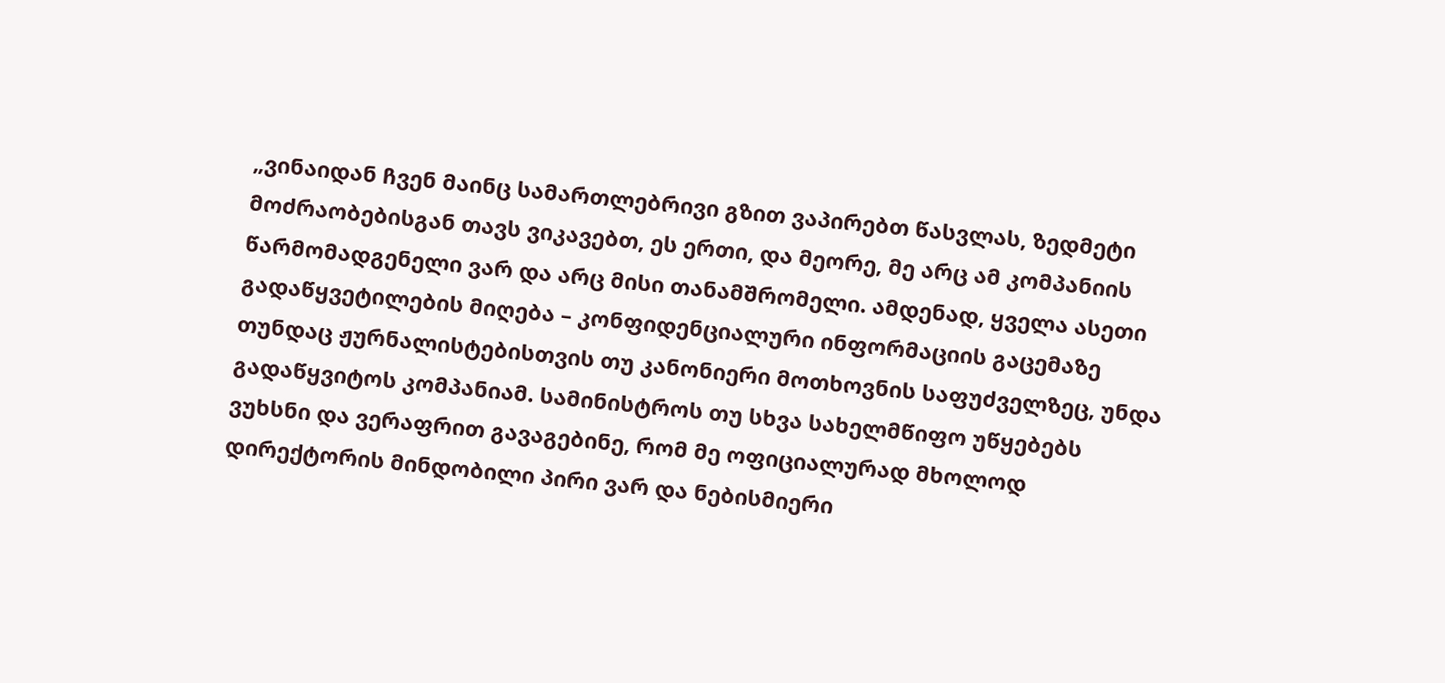„ვინაიდან ჩვენ მაინც სამართლებრივი გზით ვაპირებთ წასვლას, ზედმეტი მოძრაობებისგან თავს ვიკავებთ, ეს ერთი, და მეორე, მე არც ამ კომპანიის წარმომადგენელი ვარ და არც მისი თანამშრომელი. ამდენად, ყველა ასეთი გადაწყვეტილების მიღება – კონფიდენციალური ინფორმაციის გაცემაზე თუნდაც ჟურნალისტებისთვის თუ კანონიერი მოთხოვნის საფუძველზეც, უნდა გადაწყვიტოს კომპანიამ. სამინისტროს თუ სხვა სახელმწიფო უწყებებს ვუხსნი და ვერაფრით გავაგებინე, რომ მე ოფიციალურად მხოლოდ დირექტორის მინდობილი პირი ვარ და ნებისმიერი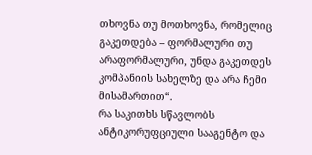თხოვნა თუ მოთხოვნა, რომელიც გაკეთდება – ფორმალური თუ არაფორმალური, უნდა გაკეთდეს კომპანიის სახელზე და არა ჩემი მისამართით“.
რა საკითხს სწავლობს ანტიკორუფციული სააგენტო და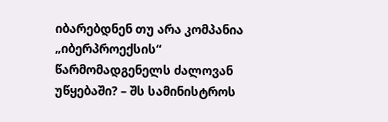იბარებდნენ თუ არა კომპანია „იბერპროექსის“ წარმომადგენელს ძალოვან უწყებაში? – შს სამინისტროს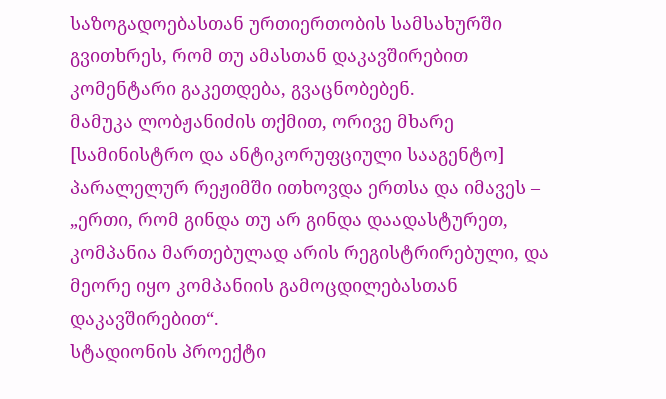საზოგადოებასთან ურთიერთობის სამსახურში გვითხრეს, რომ თუ ამასთან დაკავშირებით კომენტარი გაკეთდება, გვაცნობებენ.
მამუკა ლობჟანიძის თქმით, ორივე მხარე [სამინისტრო და ანტიკორუფციული სააგენტო] პარალელურ რეჟიმში ითხოვდა ერთსა და იმავეს – „ერთი, რომ გინდა თუ არ გინდა დაადასტურეთ, კომპანია მართებულად არის რეგისტრირებული, და მეორე იყო კომპანიის გამოცდილებასთან დაკავშირებით“.
სტადიონის პროექტი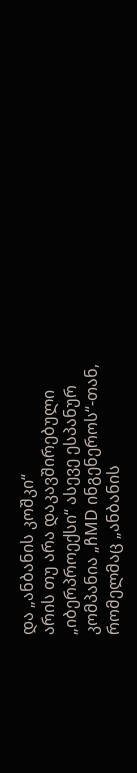და „ანბანის კოშკი“
არის თუ არა დაკავშირებული „იბერპროექსი“ ასევე ესპანურ კომპანია „ჩMD ინგენეროს“-თან, რომელმაც „ანბანის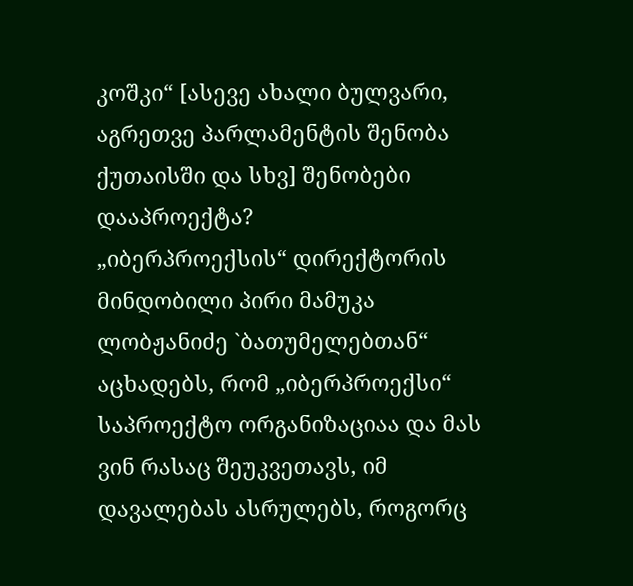კოშკი“ [ასევე ახალი ბულვარი, აგრეთვე პარლამენტის შენობა ქუთაისში და სხვ] შენობები დააპროექტა?
„იბერპროექსის“ დირექტორის მინდობილი პირი მამუკა ლობჟანიძე `ბათუმელებთან“ აცხადებს, რომ „იბერპროექსი“ საპროექტო ორგანიზაციაა და მას ვინ რასაც შეუკვეთავს, იმ დავალებას ასრულებს, როგორც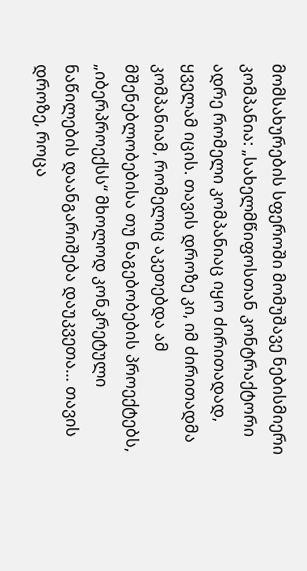მომსახურების სფეროში მომუშავე ნებისმიერი კომპანია: „სახელმწიფოსთან კონტრაქტორი ადრე რომელი კომპანიაც იყო ძირითადად, ყველამ იცის. თავის დროზე კი, იმ ძირითადმა კომპანიამ, რომელიც აკეთებდა ამ მშენებლობებისა თუ ნაგებობების პროექტებს, „იბერპროექსს“ მხოლოდ კონკრეტული ნაწილების დაანგარიშება დაუკვეთა… თავის დროზე, როცა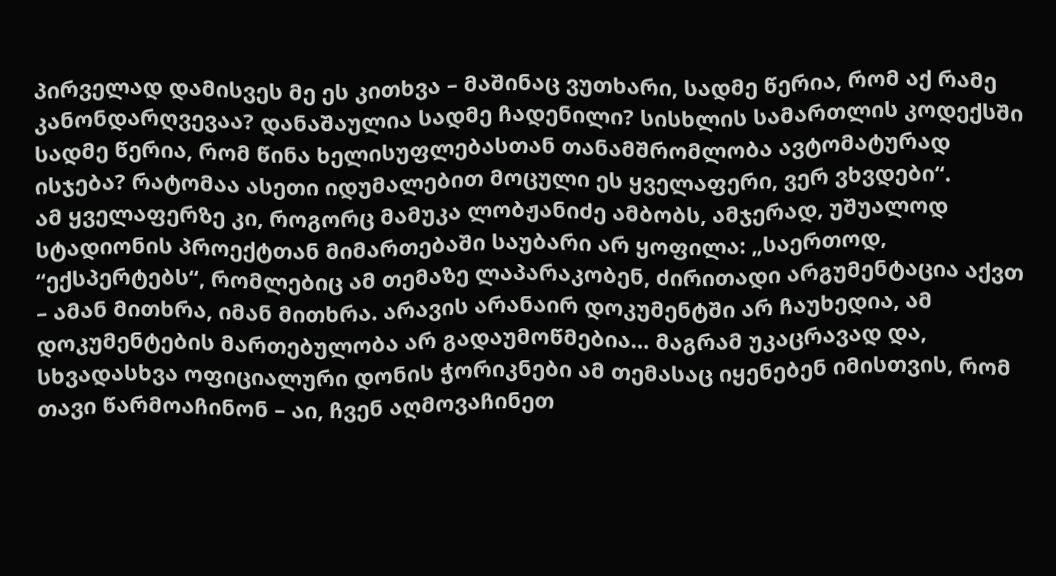პირველად დამისვეს მე ეს კითხვა – მაშინაც ვუთხარი, სადმე წერია, რომ აქ რამე კანონდარღვევაა? დანაშაულია სადმე ჩადენილი? სისხლის სამართლის კოდექსში სადმე წერია, რომ წინა ხელისუფლებასთან თანამშრომლობა ავტომატურად ისჯება? რატომაა ასეთი იდუმალებით მოცული ეს ყველაფერი, ვერ ვხვდები“.
ამ ყველაფერზე კი, როგორც მამუკა ლობჟანიძე ამბობს, ამჯერად, უშუალოდ სტადიონის პროექტთან მიმართებაში საუბარი არ ყოფილა: „საერთოდ, “ექსპერტებს“, რომლებიც ამ თემაზე ლაპარაკობენ, ძირითადი არგუმენტაცია აქვთ – ამან მითხრა, იმან მითხრა. არავის არანაირ დოკუმენტში არ ჩაუხედია, ამ დოკუმენტების მართებულობა არ გადაუმოწმებია… მაგრამ უკაცრავად და, სხვადასხვა ოფიციალური დონის ჭორიკნები ამ თემასაც იყენებენ იმისთვის, რომ თავი წარმოაჩინონ – აი, ჩვენ აღმოვაჩინეთ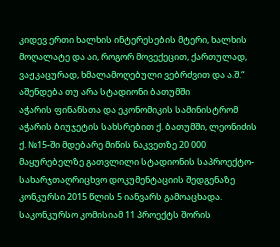კიდევ ერთი ხალხის ინტერესების მტერი, ხალხის მოღალატე და აი, როგორ მოვექეცით, ქართულად, ვაჟკაცურად, ხმალამოღებული ვებრძვით და ა.შ.“
აშენდება თუ არა სტადიონი ბათუმში
აჭარის ფინანსთა და ეკონომიკის სამინისტრომ აჭარის ბიუჯეტის სახსრებით ქ. ბათუმში, ლეონიძის ქ. №15-ში მდებარე მიწის ნაკვეთზე 20 000 მაყურებელზე გათვლილი სტადიონის საპროექტო-სახარჯთაღრიცხვო დოკუმენტაციის შედგენაზე კონკურსი 2015 წლის 5 იანვარს გამოაცხადა.
საკონკურსო კომისიამ 11 პროექტს შორის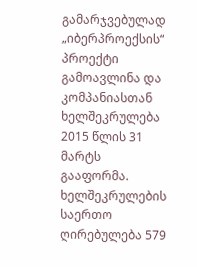გამარჯვებულად „იბერპროექსის“ პროექტი გამოავლინა და კომპანიასთან ხელშეკრულება 2015 წლის 31 მარტს გააფორმა. ხელშეკრულების საერთო ღირებულება 579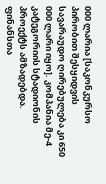000 ლარია [საკონკურსო პირობით შესყიდვის სავარაუდო ღირებულება კი 650 000 ლარი იყო]. კომპანია მე-4 კატეგორიის სტადიონის პროექტს ამზადებდა.
ფინანსთა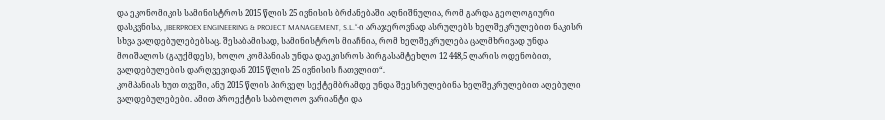და ეკონომიკის სამინისტროს 2015 წლის 25 ივნისის ბრძანებაში აღნიშნულია, რომ გარდა გეოლოგიური დასკვნისა, „IBERPROEX ENGINEERING & PROJECT MANAGEMENT, S.L.“-ი არაჯეროვნად ასრულებს ხელშეკრულებით ნაკისრ სხვა ვალდებულებებსაც. შესაბამისად, სამინისტროს მიაჩნია, რომ ხელშეკრულება ცალმხრივად უნდა მოიშალოს (გაუქმდეს), ხოლო კომპანიას უნდა დაეკისროს პირგასამტეხლო 12 448,5 ლარის ოდენობით, ვალდებულების დარღვევიდან 2015 წლის 25 ივნისის ჩათვლით“.
კომპანიას ხუთ თვეში, ანუ 2015 წლის პირველ სექტემბრამდე უნდა შეესრულებინა ხელშეკრულებით აღებული ვალდებულებები. ამით პროექტის საბოლოო ვარიანტი და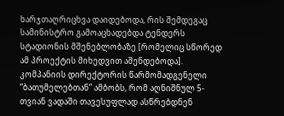ხარჯთაღრიცხვა დაიდებოდა, რის შემდეგაც სამინისტრო გამოაცხადებდა ტენდერს სტადიონის მშენებლობაზე [რომელიც სწორედ ამ პროექტის მიხედვით აშენდებოდა]. კომპანიის დირექტორის წარმომადგენელი “ბათუმელებთან” ამბობს, რომ აღნიშნულ 5-თვიან ვადაში თავესუფლად ასწრებდნენ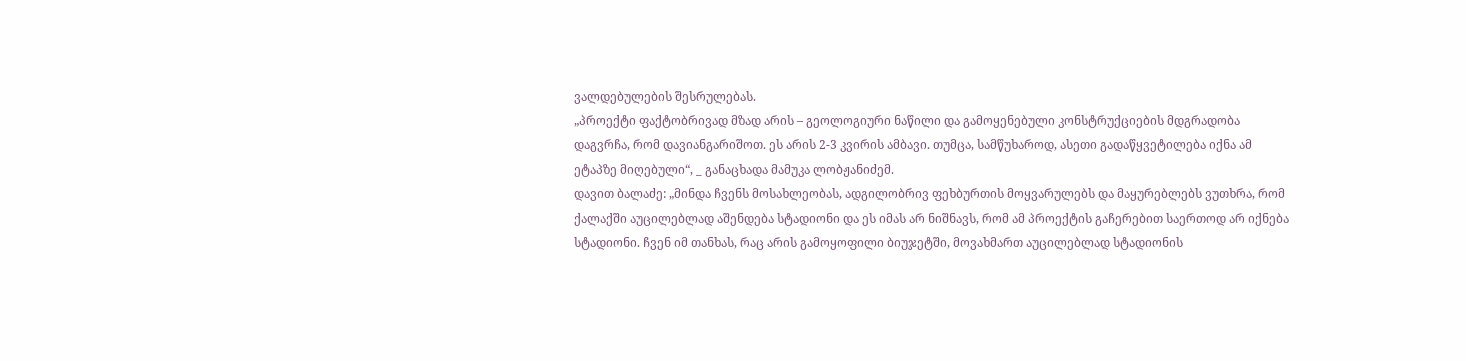ვალდებულების შესრულებას.
„პროექტი ფაქტობრივად მზად არის – გეოლოგიური ნაწილი და გამოყენებული კონსტრუქციების მდგრადობა დაგვრჩა, რომ დავიანგარიშოთ. ეს არის 2-3 კვირის ამბავი. თუმცა, სამწუხაროდ, ასეთი გადაწყვეტილება იქნა ამ ეტაპზე მიღებული“, _ განაცხადა მამუკა ლობჟანიძემ.
დავით ბალაძე: „მინდა ჩვენს მოსახლეობას, ადგილობრივ ფეხბურთის მოყვარულებს და მაყურებლებს ვუთხრა, რომ ქალაქში აუცილებლად აშენდება სტადიონი და ეს იმას არ ნიშნავს, რომ ამ პროექტის გაჩერებით საერთოდ არ იქნება სტადიონი. ჩვენ იმ თანხას, რაც არის გამოყოფილი ბიუჯეტში, მოვახმართ აუცილებლად სტადიონის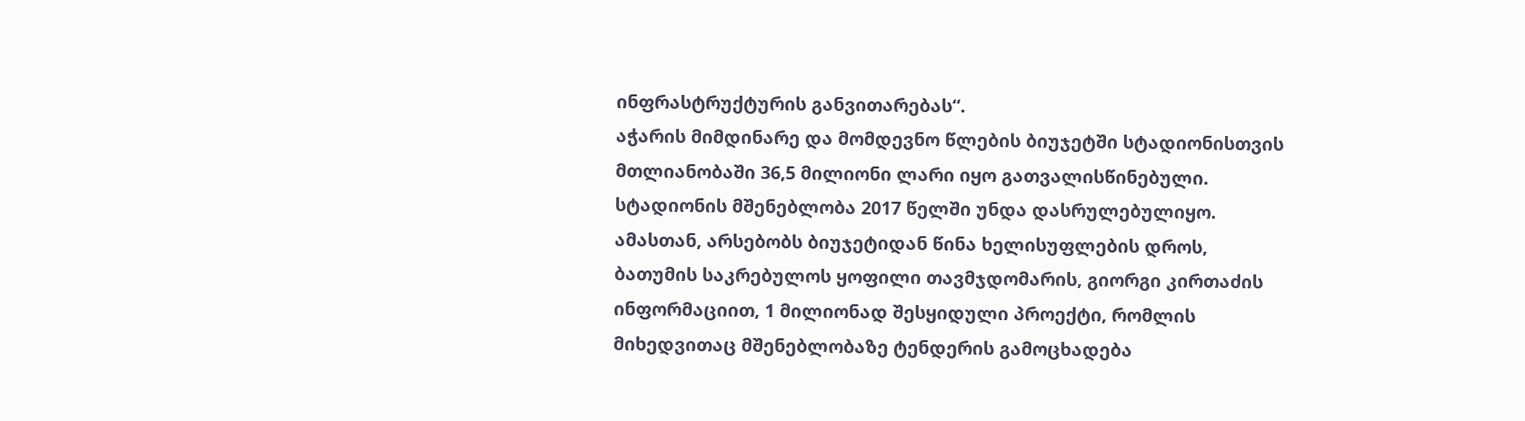ინფრასტრუქტურის განვითარებას“.
აჭარის მიმდინარე და მომდევნო წლების ბიუჯეტში სტადიონისთვის მთლიანობაში 36,5 მილიონი ლარი იყო გათვალისწინებული. სტადიონის მშენებლობა 2017 წელში უნდა დასრულებულიყო.
ამასთან, არსებობს ბიუჯეტიდან წინა ხელისუფლების დროს, ბათუმის საკრებულოს ყოფილი თავმჯდომარის, გიორგი კირთაძის ინფორმაციით, 1 მილიონად შესყიდული პროექტი, რომლის მიხედვითაც მშენებლობაზე ტენდერის გამოცხადება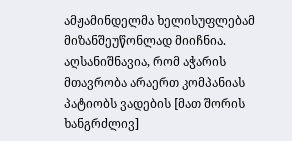ამჟამინდელმა ხელისუფლებამ მიზანშეუწონლად მიიჩნია.
აღსანიშნავია, რომ აჭარის მთავრობა არაერთ კომპანიას პატიობს ვადების [მათ შორის ხანგრძლივ]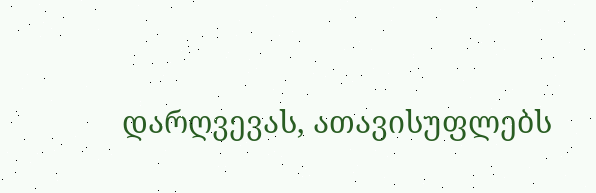დარღვევას, ათავისუფლებს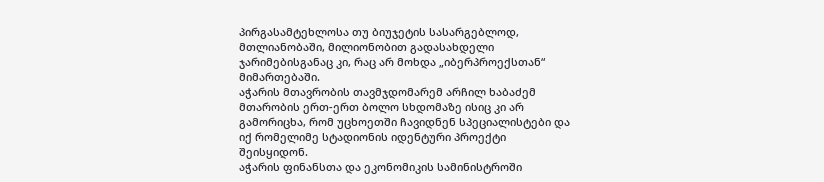პირგასამტეხლოსა თუ ბიუჯეტის სასარგებლოდ, მთლიანობაში, მილიონობით გადასახდელი ჯარიმებისგანაც კი, რაც არ მოხდა „იბერპროექსთან“ მიმართებაში.
აჭარის მთავრობის თავმჯდომარემ არჩილ ხაბაძემ მთარობის ერთ-ერთ ბოლო სხდომაზე ისიც კი არ გამორიცხა, რომ უცხოეთში ჩავიდნენ სპეციალისტები და იქ რომელიმე სტადიონის იდენტური პროექტი შეისყიდონ.
აჭარის ფინანსთა და ეკონომიკის სამინისტროში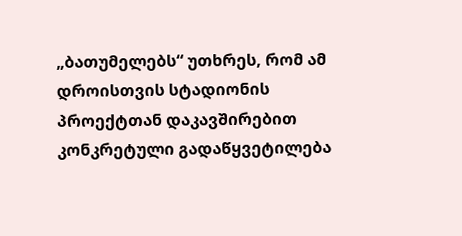„ბათუმელებს“ უთხრეს, რომ ამ დროისთვის სტადიონის პროექტთან დაკავშირებით კონკრეტული გადაწყვეტილება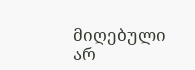მიღებული არ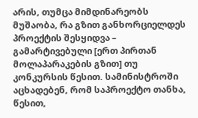არის, თუმცა მიმდინარეობს მუშაობა, რა გზით განხორციელდეს პროექტის შესყიდვა – გამარტივებული [ერთ პირთან მოლაპარაკების გზით] თუ კონკურსის წესით. სამინისტროში აცხადებენ, რომ საპროექტო თანხა, წესით,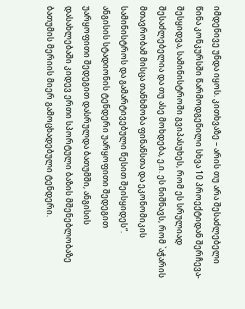იმდენივე უნდა იყოს. კითხვაზე – არის თუ არა შესაძლებელი წინა კონკურსში წარმოდგენილი სხვა 10 პროექტიდან შერჩევა-შესყიდვა, სამინისტროში გვიპასუხეს, რომ ეს სრულიად შესაძლებელია და თუ ასე მოხდება, ე.ი. ეს ნიშნავს, რომ `აჭარის მთავრობამ მისცა თანხმობა ფინანსთა და ეკონომიკის სამინისტროს და გამარტივებული წესით შეისყიდეს“.
ანგისის სტადიონის ტენდერი უარყოფითი შედეგით
უარყოფითი შედეგით დასრულდა ბათუმში, ანგისის დასახლებაში კიდევ ერთი სპორტული ბაზის მშენებლობაზე ბათუმის მერიის მიერ გამოცხადებული ტენდერი.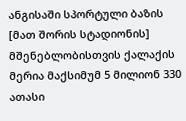ანგისაში სპორტული ბაზის [მათ შორის სტადიონის] მშენებლობისთვის ქალაქის მერია მაქსიმუმ 5 მილიონ 330 ათასი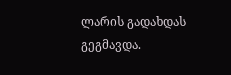ლარის გადახდას გეგმავდა.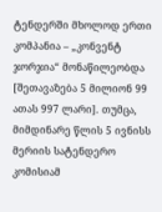ტენდერში მხოლოდ ერთი კომპანია – „კონვენტ ჯორჯია“ მონაწილეობდა [შეთავაზება 5 მილიონ 99 ათას 997 ლარი]. თუმცა, მიმდინარე წლის 5 ივნისს მერიის სატენდერო კომისიამ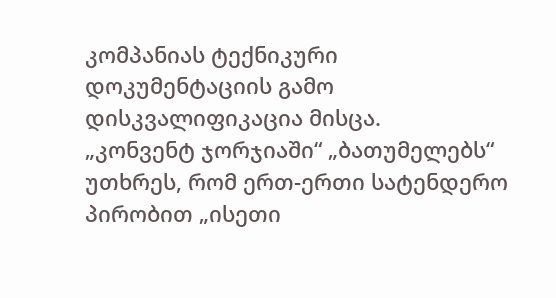კომპანიას ტექნიკური დოკუმენტაციის გამო დისკვალიფიკაცია მისცა.
„კონვენტ ჯორჯიაში“ „ბათუმელებს“ უთხრეს, რომ ერთ-ერთი სატენდერო პირობით „ისეთი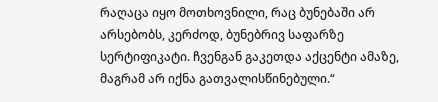რაღაცა იყო მოთხოვნილი, რაც ბუნებაში არ არსებობს, კერძოდ, ბუნებრივ საფარზე სერტიფიკატი. ჩვენგან გაკეთდა აქცენტი ამაზე, მაგრამ არ იქნა გათვალისწინებული.“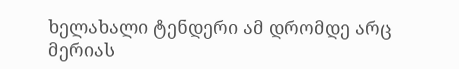ხელახალი ტენდერი ამ დრომდე არც მერიას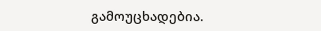გამოუცხადებია.